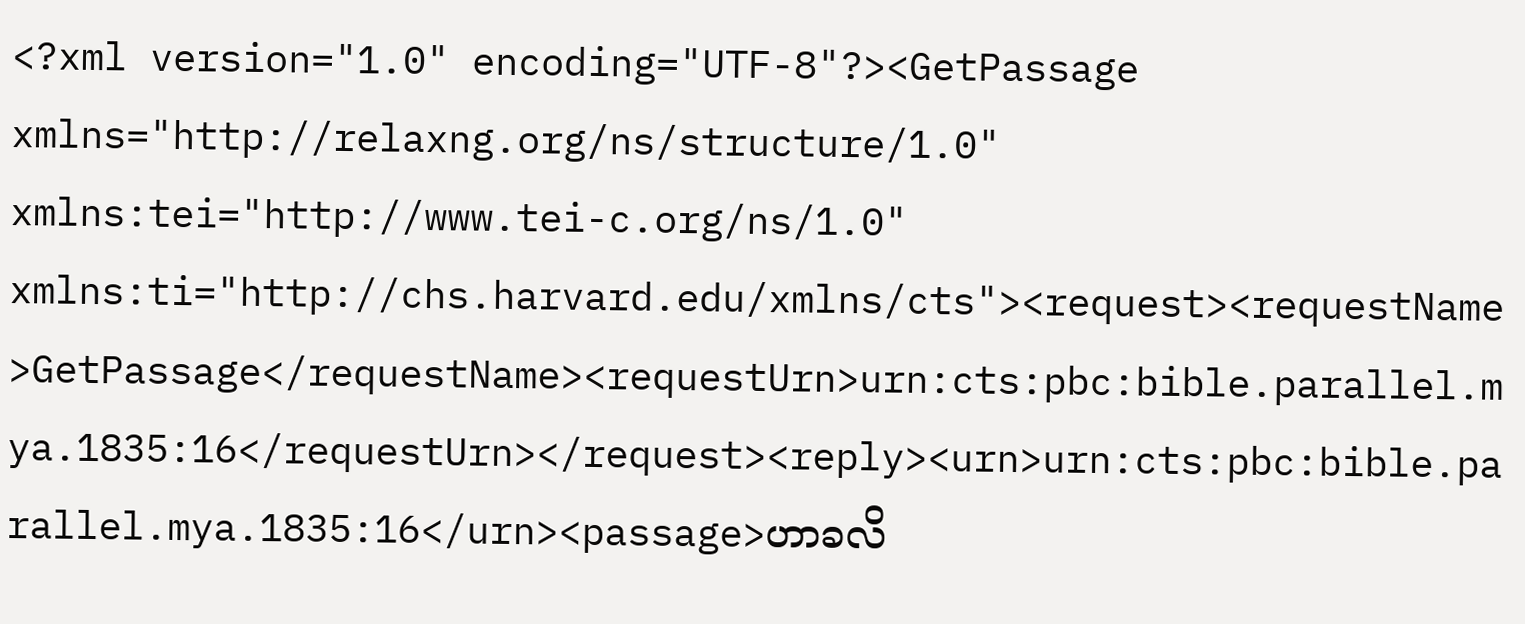<?xml version="1.0" encoding="UTF-8"?><GetPassage xmlns="http://relaxng.org/ns/structure/1.0" xmlns:tei="http://www.tei-c.org/ns/1.0" xmlns:ti="http://chs.harvard.edu/xmlns/cts"><request><requestName>GetPassage</requestName><requestUrn>urn:cts:pbc:bible.parallel.mya.1835:16</requestUrn></request><reply><urn>urn:cts:pbc:bible.parallel.mya.1835:16</urn><passage>ဟာခလိ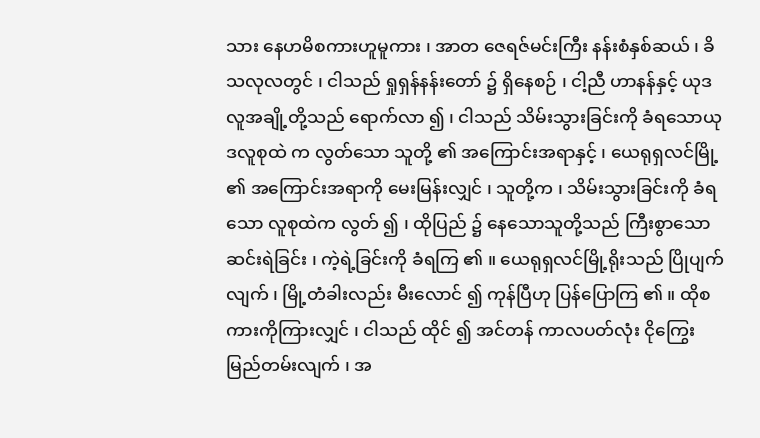သား နေဟမိစကားဟူမူကား ၊ အာတ ဇေရဇ်မင်းကြီး နန်းစံနှစ်ဆယ် ၊ ခိသလုလတွင် ၊ ငါသည် ရှုရှန်နန်းတော် ၌ ရှိနေစဉ် ၊ ငါ့ညီ ဟာနန်နှင့် ယုဒလူအချို့တို့သည် ရောက်လာ ၍ ၊ ငါသည် သိမ်းသွားခြင်းကို ခံရသောယုဒလူစုထဲ က လွတ်သော သူတို့ ၏ အကြောင်းအရာနှင့် ၊ ယေရုရှလင်မြို့ ၏ အကြောင်းအရာကို မေးမြန်းလျှင် ၊ သူတို့က ၊ သိမ်းသွားခြင်းကို ခံရသော လူစုထဲက လွတ် ၍ ၊ ထိုပြည် ၌ နေသောသူတို့သည် ကြီးစွာသော ဆင်းရဲခြင်း ၊ ကဲ့ရဲ့ခြင်းကို ခံရကြ ၏ ။ ယေရုရှလင်မြို့ရိုးသည် ပြိုပျက်လျက် ၊ မြို့တံခါးလည်း မီးလောင် ၍ ကုန်ပြီဟု ပြန်ပြောကြ ၏ ။ ထိုစကားကိုကြားလျှင် ၊ ငါသည် ထိုင် ၍ အင်တန် ကာလပတ်လုံး ငိုကြွေးမြည်တမ်းလျက် ၊ အ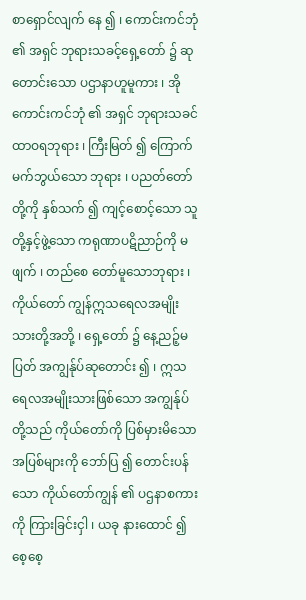စာရှောင်လျက် နေ ၍ ၊ ကောင်းကင်ဘုံ ၏ အရှင် ဘုရားသခင့်ရှေ့တော် ၌ ဆုတောင်းသော ပဌာနာဟူမူကား ၊ အိုကောင်းကင်ဘုံ ၏ အရှင် ဘုရားသခင် ထာဝရဘုရား ၊ ကြီးမြတ် ၍ ကြောက်မက်ဘွယ်သော ဘုရား ၊ ပညတ်တော်တို့ကို နှစ်သက် ၍ ကျင့်စောင့်သော သူတို့နှင့်ဖွဲ့သော ကရုဏာပဋိညာဉ်ကို မဖျက် ၊ တည်စေ တော်မူသောဘုရား ၊ ကိုယ်တော် ကျွန်ဣသရေလအမျိုးသားတို့အဘို့ ၊ ရှေ့တော် ၌ နေ့ညဉ့်မပြတ် အကျွန်ုပ်ဆုတောင်း ၍ ၊ ဣသရေလအမျိုးသားဖြစ်သော အကျွန်ုပ်တို့သည် ကိုယ်တော်ကို ပြစ်မှားမိသော အပြစ်များကို ဘော်ပြ ၍ တောင်းပန် သော ကိုယ်တော်ကျွန် ၏ ပဌနာစကားကို ကြားခြင်းငှါ ၊ ယခု နားထောင် ၍ စေ့စေ့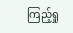ကြည့်ရှု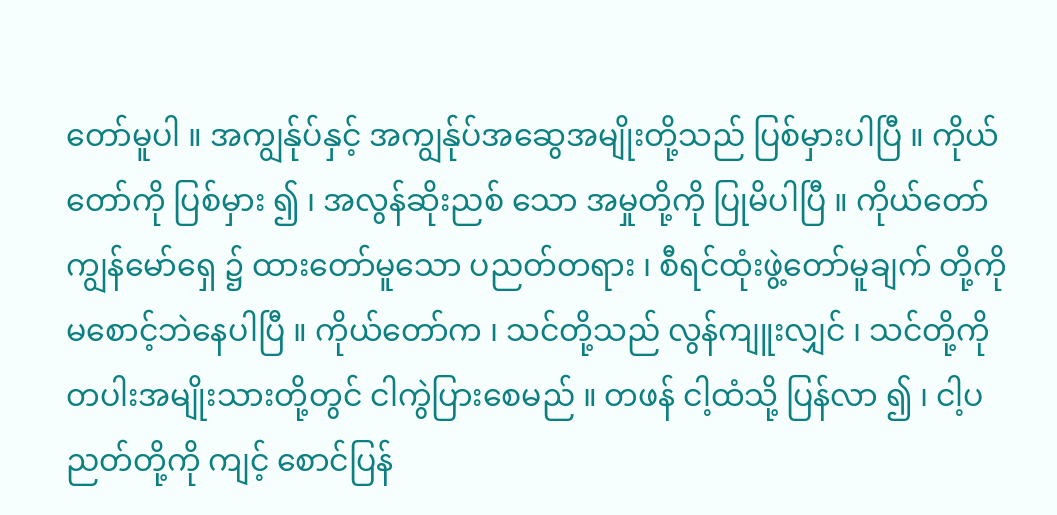တော်မူပါ ။ အကျွန်ုပ်နှင့် အကျွန်ုပ်အဆွေအမျိုးတို့သည် ပြစ်မှားပါပြီ ။ ကိုယ်တော်ကို ပြစ်မှား ၍ ၊ အလွန်ဆိုးညစ် သော အမှုတို့ကို ပြုမိပါပြီ ။ ကိုယ်တော် ကျွန်မော်ရှေ ၌ ထားတော်မူသော ပညတ်တရား ၊ စီရင်ထုံးဖွဲ့တော်မူချက် တို့ကို မစောင့်ဘဲနေပါပြီ ။ ကိုယ်တော်က ၊ သင်တို့သည် လွန်ကျူးလျှင် ၊ သင်တို့ကို တပါးအမျိုးသားတို့တွင် ငါကွဲပြားစေမည် ။ တဖန် ငါ့ထံသို့ ပြန်လာ ၍ ၊ ငါ့ပညတ်တို့ကို ကျင့် စောင်ပြန်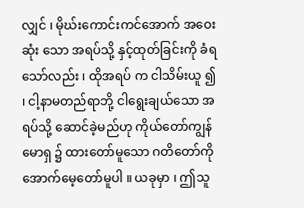လျှင် ၊ မိုဃ်းကောင်းကင်အောက် အဝေးဆုံး သော အရပ်သို့ နှင့်ထုတ်ခြင်းကို ခံရသော်လည်း ၊ ထိုအရပ် က ငါသိမ်းယူ ၍ ၊ ငါ့နာမတည်ရာဘို့ ငါရွေးချယ်သော အရပ်သို့ ဆောင်ခဲ့မည်ဟု ကိုယ်တော်ကျွန်မောရှ ၌ ထားတော်မူသော ဂတိတော်ကို အောက်မေ့တော်မူပါ ။ ယခုမှာ ၊ ဤသူ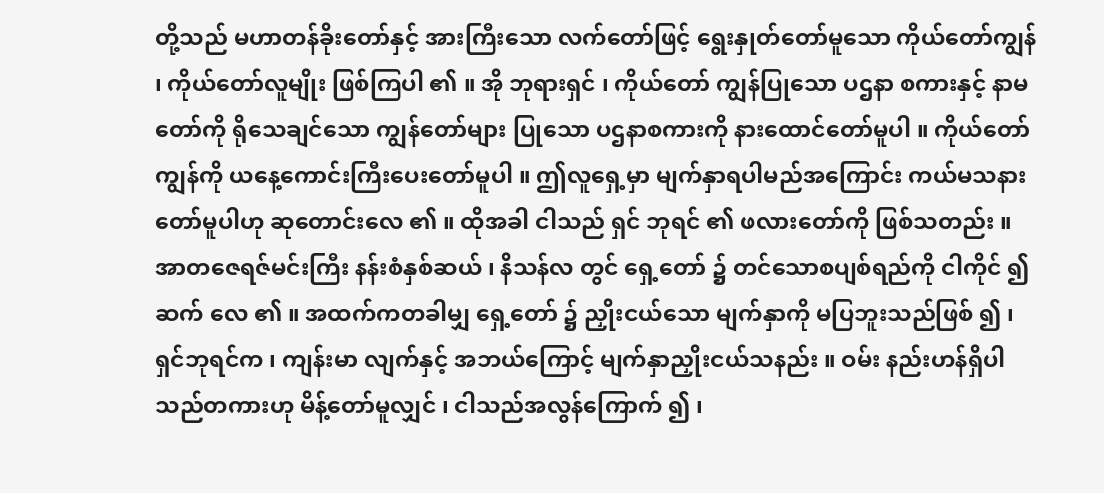တို့သည် မဟာတန်ခိုးတော်နှင့် အားကြီးသော လက်တော်ဖြင့် ရွေးနှုတ်တော်မူသော ကိုယ်တော်ကျွန် ၊ ကိုယ်တော်လူမျိုး ဖြစ်ကြပါ ၏ ။ အို ဘုရားရှင် ၊ ကိုယ်တော် ကျွန်ပြုသော ပဌနာ စကားနှင့် နာမတော်ကို ရိုသေချင်သော ကျွန်တော်များ ပြုသော ပဌနာစကားကို နားထောင်တော်မူပါ ။ ကိုယ်တော်ကျွန်ကို ယနေ့ကောင်းကြီးပေးတော်မူပါ ။ ဤလူရှေ့မှာ မျက်နှာရပါမည်အကြောင်း ကယ်မသနား တော်မူပါဟု ဆုတောင်းလေ ၏ ။ ထိုအခါ ငါသည် ရှင် ဘုရင် ၏ ဖလားတော်ကို ဖြစ်သတည်း ။ အာတဇေရဇ်မင်းကြီး နန်းစံနှစ်ဆယ် ၊ နိသန်လ တွင် ရှေ့တော် ၌ တင်သောစပျစ်ရည်ကို ငါကိုင် ၍ ဆက် လေ ၏ ။ အထက်ကတခါမျှ ရှေ့တော် ၌ ညှိုးငယ်သော မျက်နှာကို မပြဘူးသည်ဖြစ် ၍ ၊ ရှင်ဘုရင်က ၊ ကျန်းမာ လျက်နှင့် အဘယ်ကြောင့် မျက်နှာညှိုးငယ်သနည်း ။ ဝမ်း နည်းဟန်ရှိပါသည်တကားဟု မိန့်တော်မူလျှင် ၊ ငါသည်အလွန်ကြောက် ၍ ၊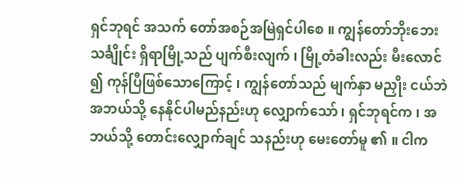ရှင်ဘုရင် အသက် တော်အစဉ်အမြဲရှင်ပါစေ ။ ကျွန်တော်ဘိုးဘေး သင်္ချိုင်း ရှိရာမြို့သည် ပျက်စီးလျက် ၊ မြို့တံခါးလည်း မီးလောင် ၍ ကုန်ပြီဖြစ်သောကြောင့် ၊ ကျွန်တော်သည် မျက်နှာ မညှိုး ငယ်ဘဲ အဘယ်သို့ နေနိုင်ပါမည်နည်းဟု လျှောက်သော် ၊ ရှင်ဘုရင်က ၊ အဘယ်သို့ တောင်းလျှောက်ချင် သနည်းဟု မေးတော်မူ ၏ ။ ငါက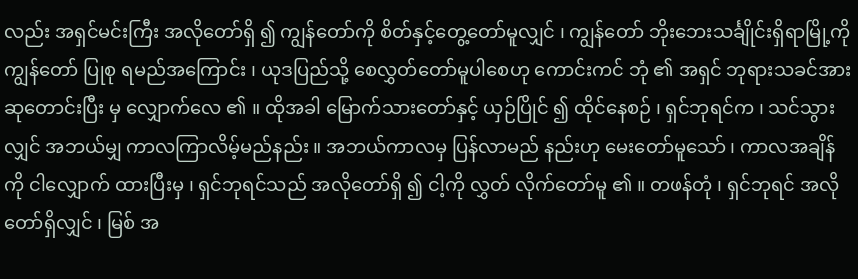လည်း အရှင်မင်းကြီး အလိုတော်ရှိ ၍ ကျွန်တော်ကို စိတ်နှင့်တွေ့တော်မူလျှင် ၊ ကျွန်တော် ဘိုးဘေးသင်္ချိုင်းရှိရာမြို့ကို ကျွန်တော် ပြုစု ရမည်အကြောင်း ၊ ယုဒပြည်သို့ စေလွှတ်တော်မူပါစေဟု ကောင်းကင် ဘုံ ၏ အရှင် ဘုရားသခင်အား ဆုတောင်းပြီး မှ လျှောက်လေ ၏ ။ ထိုအခါ မြောက်သားတော်နှင့် ယှဉ်ပြိုင် ၍ ထိုင်နေစဉ် ၊ ရှင်ဘုရင်က ၊ သင်သွားလျှင် အဘယ်မျှ ကာလကြာလိမ့်မည်နည်း ။ အဘယ်ကာလမှ ပြန်လာမည် နည်းဟု မေးတော်မူသော် ၊ ကာလအချိန်ကို ငါလျှောက် ထားပြီးမှ ၊ ရှင်ဘုရင်သည် အလိုတော်ရှိ ၍ ငါ့ကို လွှတ် လိုက်တော်မူ ၏ ။ တဖန်တုံ ၊ ရှင်ဘုရင် အလိုတော်ရှိလျှင် ၊ မြစ် အ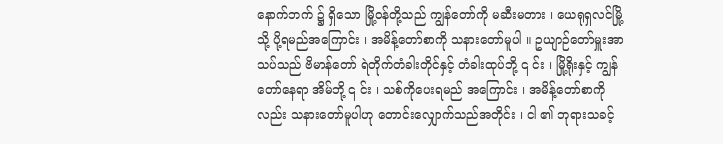နောက်ဘက် ၌ ရှိသော မြို့ဝန်တို့သည် ကျွန်တော်ကို မဆီးမတား ၊ ယေရုရှလင်မြို့သို့ ပို့ရမည်အကြောင်း ၊ အမိန့်တော်စာကို သနားတော်မူပါ ။ ဥယျာဉ်တော်မှူးအာသပ်သည် ဗိမာန်တော် ရဲတိုက်တံခါးတိုင်နှင့် တံခါးထုပ်ဘို့ ၎ င်း ၊ မြို့ရိုးနှင့် ကျွန်တော်နေရာ အိမ်ဘို့ ၎ င်း ၊ သစ်ကိုပေးရမည် အကြောင်း ၊ အမိန့်တော်စာကိုလည်း သနားတော်မူပါဟု တောင်းလျှောက်သည်အတိုင်း ၊ ငါ ၏ ဘုရားသခင့်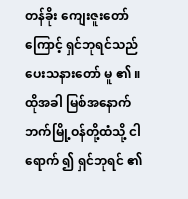တန်ခိုး ကျေးဇူးတော်ကြောင့် ရှင်ဘုရင်သည် ပေးသနားတော် မူ ၏ ။ ထိုအခါ မြစ်အနောက်ဘက်မြို့ဝန်တို့ထံသို့ ငါရောက် ၍ ရှင်ဘုရင် ၏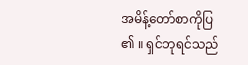အမိန့်တော်စာကိုပြ ၏ ။ ရှင်ဘုရင်သည်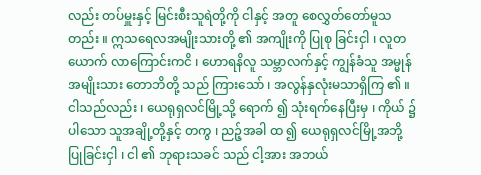လည်း တပ်မှူးနှင့် မြင်းစီးသူရဲတို့ကို ငါနှင့် အတူ စေလွှတ်တော်မူသတည်း ။ ဣသရေလအမျိုးသားတို့ ၏ အကျိုးကို ပြုစု ခြင်းငှါ ၊ လူတယောက် လာကြောင်းကငိ ၊ ဟောရနိလူ သမ္ဘာလက်နှင့် ကျွန်ခံသူ အမ္မုန်အမျိုးသား တောဘိတို့ သည် ကြားသော် ၊ အလွန်နှလုံးမသာရှိကြ ၏ ။ ငါသည်လည်း ၊ ယေရုရှလင်မြို့သို့ ရောက် ၍ သုံးရက်နေပြီးမှ ၊ ကိုယ် ၌ ပါသော သူအချို့တို့နှင့် တကွ ၊ ညဉ့်အခါ ထ ၍ ယေရုရှလင်မြို့အဘို့ ပြုခြင်းငှါ ၊ ငါ ၏ ဘုရားသခင် သည် ငါ့အား အဘယ်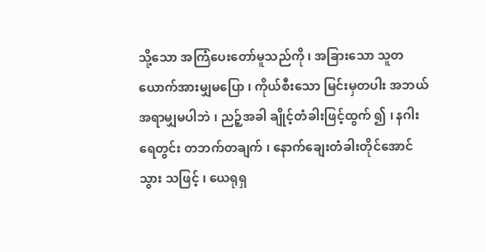သို့သော အကြံပေးတော်မူသည်ကို ၊ အခြားသော သူတယောက်အားမျှမပြော ၊ ကိုယ်စီးသော မြင်းမှတပါး အဘယ်အရာမျှမပါဘဲ ၊ ညဉ့်အခါ ချိုင့်တံခါးဖြင့်ထွက် ၍ ၊ နဂါးရေတွင်း တဘက်တချက် ၊ နောက်ချေးတံခါးတိုင်အောင် သွား သဖြင့် ၊ ယေရုရှ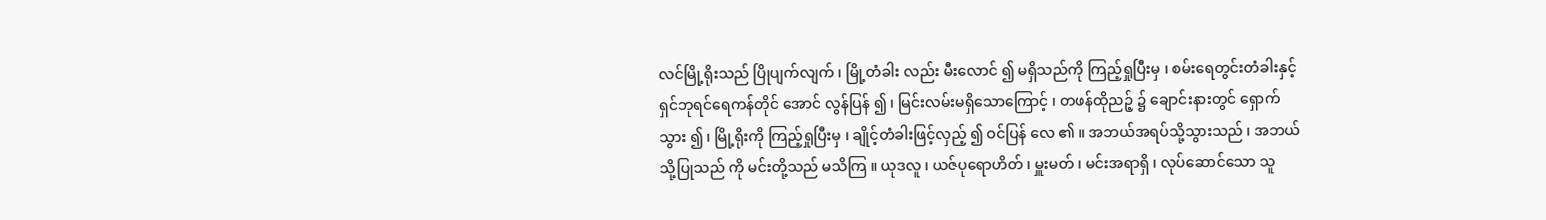လင်မြို့ရိုးသည် ပြိုပျက်လျက် ၊ မြို့တံခါး လည်း မီးလောင် ၍ မရှိသည်ကို ကြည့်ရှုပြီးမှ ၊ စမ်းရေတွင်းတံခါးနှင့် ရှင်ဘုရင်ရေကန်တိုင် အောင် လွန်ပြန် ၍ ၊ မြင်းလမ်းမရှိသောကြောင့် ၊ တဖန်ထိုညဉ့် ၌ ချောင်းနားတွင် ရှောက်သွား ၍ ၊ မြို့ရိုးကို ကြည့်ရှုပြီးမှ ၊ ချိုင့်တံခါးဖြင့်လှည့် ၍ ဝင်ပြန် လေ ၏ ။ အဘယ်အရပ်သို့သွားသည် ၊ အဘယ်သို့ပြုသည် ကို မင်းတို့သည် မသိကြ ။ ယုဒလူ ၊ ယဇ်ပုရောဟိတ် ၊ မှူးမတ် ၊ မင်းအရာရှိ ၊ လုပ်ဆောင်သော သူ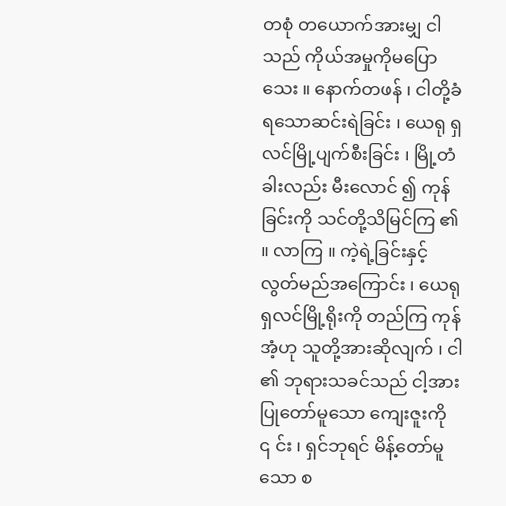တစုံ တယောက်အားမျှ ငါသည် ကိုယ်အမှုကိုမပြောသေး ။ နောက်တဖန် ၊ ငါတို့ခံရသောဆင်းရဲခြင်း ၊ ယေရု ရှလင်မြို့ပျက်စီးခြင်း ၊ မြို့တံခါးလည်း မီးလောင် ၍ ကုန်ခြင်းကို သင်တို့သိမြင်ကြ ၏ ။ လာကြ ။ ကဲ့ရဲ့ခြင်းနှင့် လွတ်မည်အကြောင်း ၊ ယေရုရှလင်မြို့ရိုးကို တည်ကြ ကုန်အံ့ဟု သူတို့အားဆိုလျက် ၊ ငါ ၏ ဘုရားသခင်သည် ငါ့အားပြုတော်မူသော ကျေးဇူးကို ၎ င်း ၊ ရှင်ဘုရင် မိန့်တော်မူသော စ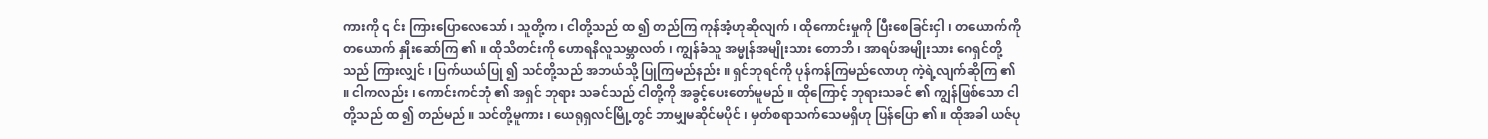ကားကို ၎ င်း ကြားပြောလေသော် ၊ သူတို့က ၊ ငါတို့သည် ထ ၍ တည်ကြ ကုန်အံ့ဟုဆိုလျက် ၊ ထိုကောင်းမှုကို ပြီးစေခြင်းငှါ ၊ တယောက်ကိုတယောက် နှိုးဆော်ကြ ၏ ။ ထိုသိတင်းကို ဟောရနိလူသမ္ဘာလတ် ၊ ကျွန်ခံသူ အမ္မုန်အမျိုးသား တောဘိ ၊ အာရပ်အမျိုးသား ဂေရှင်တို့ သည် ကြားလျှင် ၊ ပြက်ယယ်ပြု ၍ သင်တို့သည် အဘယ်သို့ ပြုကြမည်နည်း ။ ရှင်ဘုရင်ကို ပုန်ကန်ကြမည်လောဟု ကဲ့ရဲ့လျက်ဆိုကြ ၏ ။ ငါကလည်း ၊ ကောင်းကင်ဘုံ ၏ အရှင် ဘုရား သခင်သည် ငါတို့ကို အခွင့်ပေးတော်မူမည် ။ ထိုကြောင့် ဘုရားသခင် ၏ ကျွန်ဖြစ်သော ငါတို့သည် ထ ၍ တည်မည် ။ သင်တို့မူကား ၊ ယေရုရှလင်မြို့တွင် ဘာမျှမဆိုင်မပိုင် ၊ မှတ်စရာသက်သေမရှိဟု ပြန်ပြော ၏ ။ ထိုအခါ ယဇ်ပု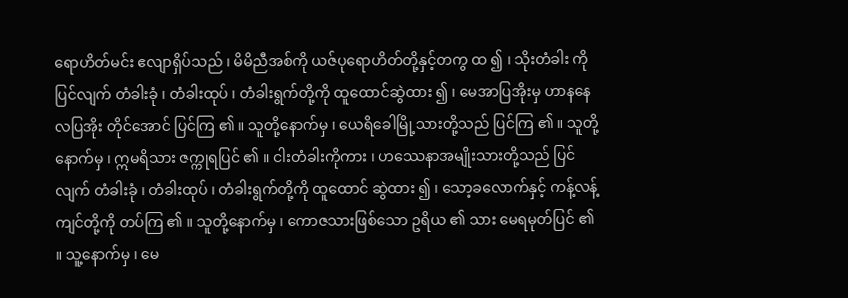ရောဟိတ်မင်း ဧလျာရှိပ်သည် ၊ မိမိညီအစ်ကို ယဇ်ပုရောဟိတ်တို့နှင့်တကွ ထ ၍ ၊ သိုးတံခါး ကို ပြင်လျက် တံခါးခုံ ၊ တံခါးထုပ် ၊ တံခါးရွက်တို့ကို ထူထောင်ဆွဲထား ၍ ၊ မေအာပြအိုးမှ ဟာနနေလပြအိုး တိုင်အောင် ပြင်ကြ ၏ ။ သူတို့နောက်မှ ၊ ယေရိခေါမြို့သားတို့သည် ပြင်ကြ ၏ ။ သူတို့နောက်မှ ၊ ဣမရိသား ဇက္ကုရပြင် ၏ ။ ငါးတံခါးကိုကား ၊ ဟဿေနာအမျိုးသားတို့သည် ပြင်လျက် တံခါးခုံ ၊ တံခါးထုပ် ၊ တံခါးရွက်တို့ကို ထူထောင် ဆွဲထား ၍ ၊ သော့ခလောက်နှင့် ကန့်လန့်ကျင်တို့ကို တပ်ကြ ၏ ။ သူတို့နောက်မှ ၊ ကောဇသားဖြစ်သော ဥရိယ ၏ သား မေရမုတ်ပြင် ၏ ။ သူ့နောက်မှ ၊ မေ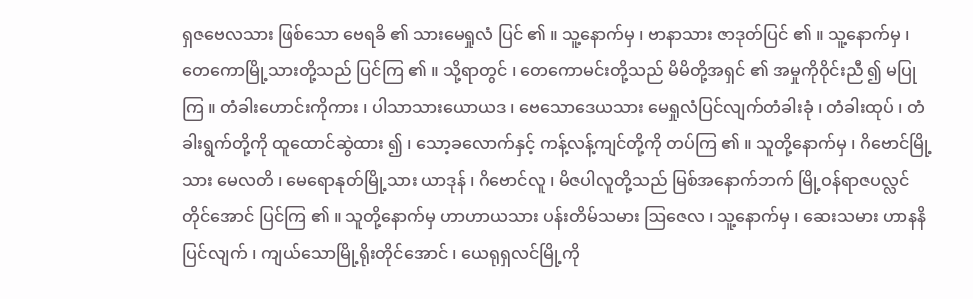ရှဇဗေလသား ဖြစ်သော ဗေရခိ ၏ သားမေရှုလံ ပြင် ၏ ။ သူ့နောက်မှ ၊ ဗာနာသား ဇာဒုတ်ပြင် ၏ ။ သူ့နောက်မှ ၊ တေကောမြို့သားတို့သည် ပြင်ကြ ၏ ။ သို့ရာတွင် ၊ တေကောမင်းတို့သည် မိမိတို့အရှင် ၏ အမှုကိုဝိုင်းညီ ၍ မပြုကြ ။ တံခါးဟောင်းကိုကား ၊ ပါသာသားယောယဒ ၊ ဗေသောဒေယသား မေရှုလံပြင်လျက်တံခါးခုံ ၊ တံခါးထုပ် ၊ တံခါးရွက်တို့ကို ထူထောင်ဆွဲထား ၍ ၊ သော့ခလောက်နှင့် ကန့်လန့်ကျင်တို့ကို တပ်ကြ ၏ ။ သူတို့နောက်မှ ၊ ဂိဗောင်မြို့သား မေလတိ ၊ မေရောနုတ်မြို့သား ယာဒုန် ၊ ဂိဗောင်လူ ၊ မိဇပါလူတို့သည် မြစ်အနောက်ဘက် မြို့ဝန်ရာဇပလ္လင်တိုင်အောင် ပြင်ကြ ၏ ။ သူတို့နောက်မှ ဟာဟာယသား ပန်းတိမ်သမား ဩဇေလ ၊ သူ့နောက်မှ ၊ ဆေးသမား ဟာနနိပြင်လျက် ၊ ကျယ်သောမြို့ရိုးတိုင်အောင် ၊ ယေရုရှလင်မြို့ကို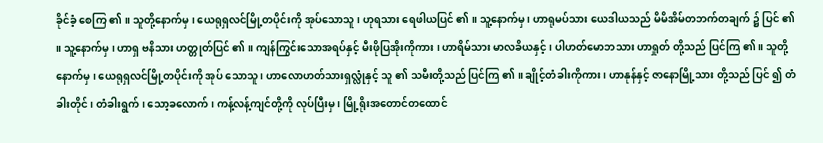ခိုင်ခံ့ စေကြ ၏ ။ သူတို့နောက်မှ ၊ ယေရုရှလင်မြို့တပိုင်းကို အုပ်သောသူ ၊ ဟုရသား ရေဖါယပြင် ၏ ။ သူ့နောက်မှ ၊ ဟာရုမပ်သား ယေဒါယသည် မိမိအိမ်တဘက်တချက် ၌ ပြင် ၏ ။ သူ့နောက်မှ ၊ ဟာရှ ဗနိသား ဟတ္တုတ်ပြင် ၏ ။ ကျန်ကြွင်းသောအရပ်နှင့် မီးဖိုပြအိုးကိုကား ၊ ဟာရိမ်သား မာလခိယနှင့် ၊ ပါဟတ်မောဘသား ဟာရှုတ် တို့သည် ပြင်ကြ ၏ ။ သူတို့နောက်မှ ၊ ယေရုရှလင်မြို့တပိုင်းကို အုပ် သောသူ ၊ ဟာလောဟတ်သားရှလ္လုံနှင့် သူ ၏ သမီးတို့သည် ပြင်ကြ ၏ ။ ချိုင့်တံခါးကိုကား ၊ ဟာနုန်နှင့် ဇာနောမြို့သား တို့သည် ပြင် ၍ တံခါးတိုင် ၊ တံခါးရွက် ၊ သော့ခလောက် ၊ ကန့်လန့်ကျင်တို့ကို လုပ်ပြီးမှ ၊ မြို့ရိုးအတောင်တထောင်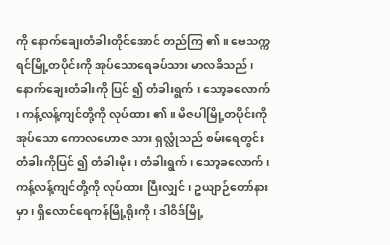ကို နောက်ချေးတံခါးတိုင်အောင် တည်ကြ ၏ ။ ဗေသက္ကရင်မြို့တပိုင်းကို အုပ်သောရေခပ်သား မာလခိသည် ၊ နောက်ချေးတံခါးကို ပြင် ၍ တံခါးရွက် ၊ သော့ခလောက် ၊ ကန့်လန့်ကျင်တို့ကို လုပ်ထား ၏ ။ မိဇပါမြို့တပိုင်းကို အုပ်သော ကောလဟောဇ သား ရှလ္လုံသည် စမ်းရေတွင်းတံခါးကိုပြင် ၍ တံခါးမိုး ၊ တံခါးရွက် ၊ သော့ခလောက် ၊ ကန့်လန့်ကျင်တို့ကို လုပ်ထား ပြီးလျှင် ၊ ဥယျာဉ်တော်နားမှာ ၊ ရှိလောင်ရေကန်မြို့ရိုးကို ၊ ဒါဝိဒ်မြို့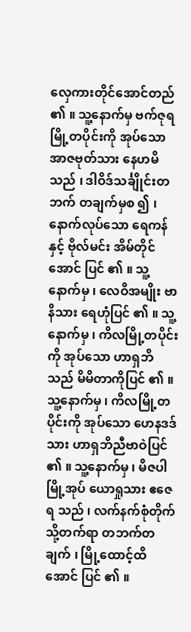လှေကားတိုင်အောင်တည် ၏ ။ သူ့နောက်မှ ဗက်ဇုရမြို့တပိုင်းကို အုပ်သော အာဇဗုတ်သား နေဟမိသည် ၊ ဒါဝိဒ်သင်္ချိုင်းတဘက် တချက်မှစ ၍ ၊ နောက်လုပ်သော ရေကန်နှင့် ဗိုလ်မင်း အိမ်တိုင်အောင် ပြင် ၏ ။ သူ့နောက်မှ ၊ လေဝိအမျိုး ဗာနိသား ရေဟုံပြင် ၏ ။ သူ့နောက်မှ ၊ ကိလမြို့တပိုင်းကို အုပ်သော ဟာရှဘိ သည် မိမိတာကိုပြင် ၏ ။ သူ့နောက်မှ ၊ ကိလမြို့တပိုင်းကို အုပ်သော ဟေနဒဒ်သား ဟာရှဘိညီဗာဝဲပြင် ၏ ။ သူ့နောက်မှ ၊ မိဇပါမြို့အုပ် ယောရှုသား ဧဇေရ သည် ၊ လက်နက်စုံတိုက်သို့တက်ရာ တဘက်တချက် ၊ မြို့ထောင့်ထိအောင် ပြင် ၏ ။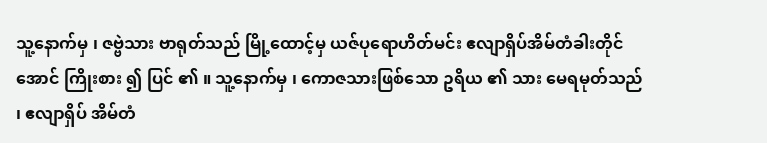သူ့နောက်မှ ၊ ဇဗ္ဗဲသား ဗာရုတ်သည် မြို့ထောင့်မှ ယဇ်ပုရောဟိတ်မင်း ဧလျာရှိပ်အိမ်တံခါးတိုင်အောင် ကြိုးစား ၍ ပြင် ၏ ။ သူ့နောက်မှ ၊ ကောဇသားဖြစ်သော ဥရိယ ၏ သား မေရမုတ်သည် ၊ ဧလျာရှိပ် အိမ်တံ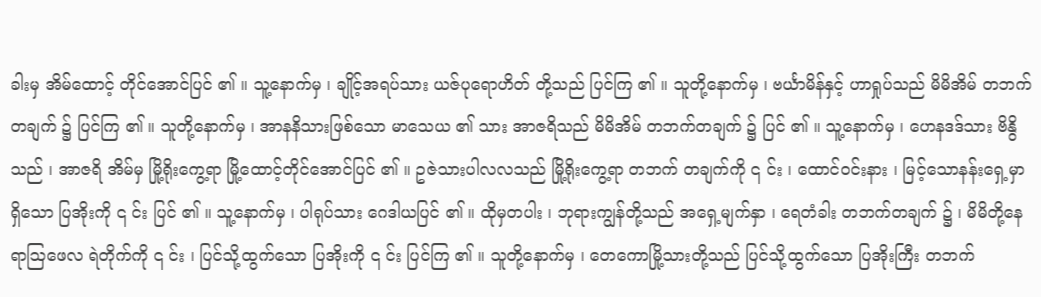ခါးမှ အိမ်ထောင့် တိုင်အောင်ပြင် ၏ ။ သူ့နောက်မှ ၊ ချိုင့်အရပ်သား ယဇ်ပုရောဟိတ် တို့သည် ပြင်ကြ ၏ ။ သူတို့နောက်မှ ၊ ဗင်္ယာမိန်နှင့် ဟာရှုပ်သည် မိမိအိမ် တဘက်တချက် ၌ ပြင်ကြ ၏ ။ သူတို့နောက်မှ ၊ အာနနိသားဖြစ်သော မာသေယ ၏ သား အာဇရိသည် မိမိအိမ် တဘက်တချက် ၌ ပြင် ၏ ။ သူ့နောက်မှ ၊ ဟေနဒဒ်သား ဗိနွိသည် ၊ အာဇရိ အိမ်မှ မြို့ရိုးကွေ့ရာ မြို့ထောင့်တိုင်အောင်ပြင် ၏ ။ ဥဇဲသားပါလလသည် မြို့ရိုးကွေ့ရာ တဘက် တချက်ကို ၎ င်း ၊ ထောင်ဝင်းနား ၊ မြင့်သောနန်းရှေ့မှာ ရှိသော ပြအိုးကို ၎ င်း ပြင် ၏ ။ သူ့နောက်မှ ၊ ပါရုပ်သား ဂေဒါယပြင် ၏ ။ ထိုမှတပါး ၊ ဘုရားကျွန်တို့သည် အရှေ့မျက်နှာ ၊ ရေတံခါး တဘက်တချက် ၌ ၊ မိမိတို့နေရာဩဖေလ ရဲတိုက်ကို ၎ င်း ၊ ပြင်သို့ထွက်သော ပြအိုးကို ၎ င်း ပြင်ကြ ၏ ။ သူတို့နောက်မှ ၊ တေကောမြို့သားတို့သည် ပြင်သို့ထွက်သော ပြအိုးကြီး တဘက်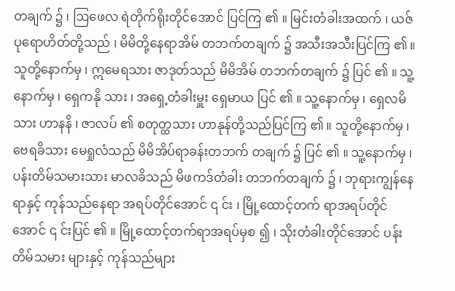တချက် ၌ ၊ ဩဖေလ ရဲတိုက်ရိုးတိုင်အောင် ပြင်ကြ ၏ ။ မြင်းတံခါးအထက် ၊ ယဇ်ပုရောဟိတ်တို့သည် ၊ မိမိတို့နေရာအိမ် တဘက်တချက် ၌ အသီးအသီးပြင်ကြ ၏ ။ သူတို့နောက်မှ ၊ ဣမေရသား ဇာဒုတ်သည် မိမိအိမ် တဘက်တချက် ၌ ပြင် ၏ ။ သူ့နောက်မှ ၊ ရှေကနို သား ၊ အရှေ့တံခါးမှူး ရှေမာယ ပြင် ၏ ။ သူ့နောက်မှ ၊ ရှေလမိသား ဟာနနိ ၊ ဇာလပ် ၏ စတုတ္ထသား ဟာနုန်တို့သည်ပြင်ကြ ၏ ။ သူတို့နောက်မှ ၊ ဗေရခိသား မေရှုလံသည် မိမိအိပ်ရာခန်းတဘက် တချက် ၌ ပြင် ၏ ။ သူ့နောက်မှ ၊ ပန်းတိမ်သမားသား မာလခိသည် မိဖကဒ်တံခါး တဘက်တချက် ၌ ၊ ဘုရားကျွန်နေရာနှင့် ကုန်သည်နေရာ အရပ်တိုင်အောင် ၎ င်း ၊ မြို့ထောင့်တက် ရာအရပ်တိုင်အောင် ၎ င်းပြင် ၏ ။ မြို့ထောင့်တက်ရာအရပ်မှစ ၍ ၊ သိုးတံခါးတိုင်အောင် ပန်းတိမ်သမား များနှင့် ကုန်သည်များ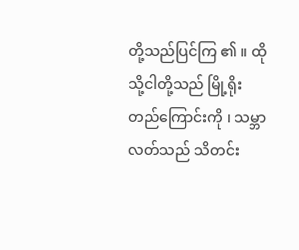တို့သည်ပြင်ကြ ၏ ။ ထိုသို့ငါတို့သည် မြို့ရိုးတည်ကြောင်းကို ၊ သမ္ဘာ လတ်သည် သိတင်း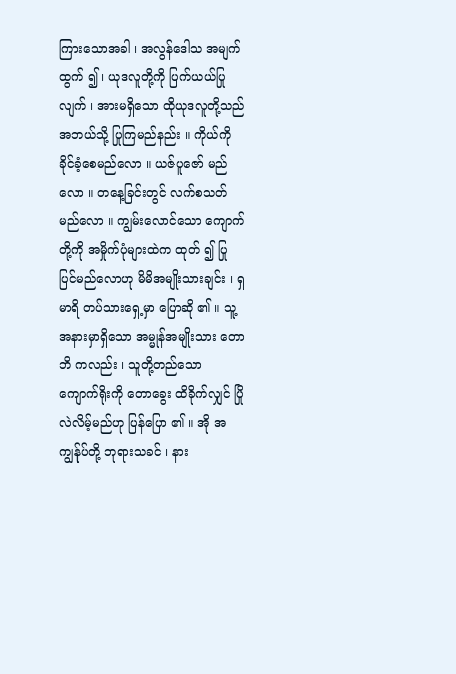ကြားသောအခါ ၊ အလွန်ဒေါသ အမျက်ထွက် ၍ ၊ ယုဒလူတို့ကို ပြက်ယယ်ပြုလျက် ၊ အားမရှိသော ထိုယုဒလူတို့သည် အဘယ်သို့ ပြုကြမည်နည်း ။ ကိုယ်ကို ခိုင်ခံ့စေမည်လော ။ ယဇ်ပူဇော် မည်လော ။ တနေ့ခြင်းတွင် လက်စသတ်မည်လော ။ ကျွမ်းလောင်သော ကျောက်တို့ကို အမှိုက်ပုံများထဲက ထုတ် ၍ ပြုပြင်မည်လောဟု မိမိအမျိုးသားချင်း ၊ ရှမာရိ တပ်သားရှေ့မှာ ပြောဆို ၏ ။ သူ့အနားမှာရှိသော အမ္မုန်အမျိုးသား တောဘိ ကလည်း ၊ သူတို့တည်သော ကျောက်ရိုးကို တောခွေး ထိခိုက်လျှင် ပြိုလဲလိမ့်မည်ဟု ပြန်ပြော ၏ ။ အို အကျွန်ုပ်တို့ ဘုရားသခင် ၊ နား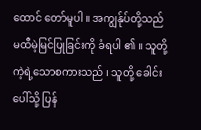ထောင် တော်မူပါ ။ အကျွန်ုပ်တို့သည် မထီမဲ့မြင်ပြုခြင်းကို ခံရပါ ၏ ။ သူတို့ကဲ့ရဲ့သောစကားသည် ၊ သူတို့ ခေါင်းပေါ်သို့ ပြန်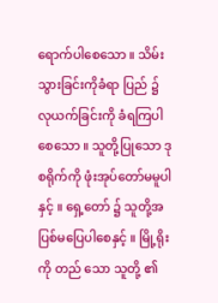ရောက်ပါစေသော ။ သိမ်းသွားခြင်းကိုခံရာ ပြည် ၌ လုယက်ခြင်းကို ခံရကြပါစေသော ။ သူတို့ပြုသော ဒုစရိုက်ကို ဖုံးအုပ်တော်မမူပါနှင့် ။ ရှေ့တော် ၌ သူတို့အပြစ်မပြေပါစေနှင့် ။ မြို့ရိုးကို တည် သော သူတို့ ၏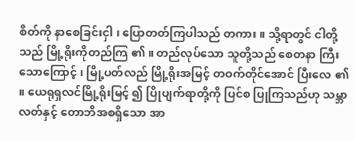စိတ်ကို နာစေခြင်းငှါ ၊ ပြောတတ်ကြပါသည် တကား ။ သို့ရာတွင် ငါတို့သည် မြို့ရိုးကိုတည်ကြ ၏ ။ တည်လုပ်သော သူတို့သည် စေတနာ ကြီးသောကြောင့် ၊ မြို့ပတ်လည် မြို့ရိုးအမြင့် တဝက်တိုင်အောင် ပြီးလေ ၏ ။ ယေရုရှလင်မြို့ရိုးမြင့် ၍ ပြိုပျက်ရာတို့ကို ပြင်စ ပြုကြသည်ဟု သမ္ဘာလတ်နှင့် တောဘိအစရှိသော အာ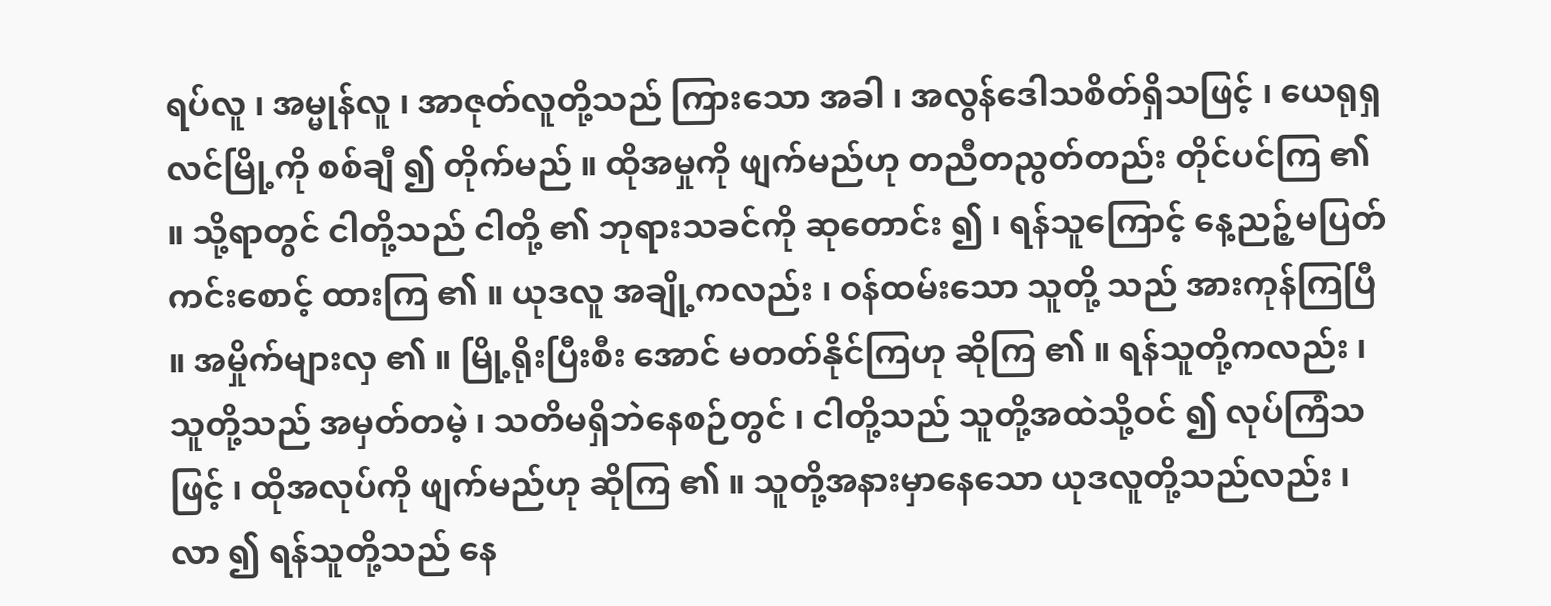ရပ်လူ ၊ အမ္မုန်လူ ၊ အာဇုတ်လူတို့သည် ကြားသော အခါ ၊ အလွန်ဒေါသစိတ်ရှိသဖြင့် ၊ ယေရုရှလင်မြို့ကို စစ်ချီ ၍ တိုက်မည် ။ ထိုအမှုကို ဖျက်မည်ဟု တညီတညွတ်တည်း တိုင်ပင်ကြ ၏ ။ သို့ရာတွင် ငါတို့သည် ငါတို့ ၏ ဘုရားသခင်ကို ဆုတောင်း ၍ ၊ ရန်သူကြောင့် နေ့ညဉ့်မပြတ် ကင်းစောင့် ထားကြ ၏ ။ ယုဒလူ အချို့ကလည်း ၊ ဝန်ထမ်းသော သူတို့ သည် အားကုန်ကြပြီ ။ အမှိုက်များလှ ၏ ။ မြို့ရိုးပြီးစီး အောင် မတတ်နိုင်ကြဟု ဆိုကြ ၏ ။ ရန်သူတို့ကလည်း ၊ သူတို့သည် အမှတ်တမဲ့ ၊ သတိမရှိဘဲနေစဉ်တွင် ၊ ငါတို့သည် သူတို့အထဲသို့ဝင် ၍ လုပ်ကြံသဖြင့် ၊ ထိုအလုပ်ကို ဖျက်မည်ဟု ဆိုကြ ၏ ။ သူတို့အနားမှာနေသော ယုဒလူတို့သည်လည်း ၊ လာ ၍ ရန်သူတို့သည် နေ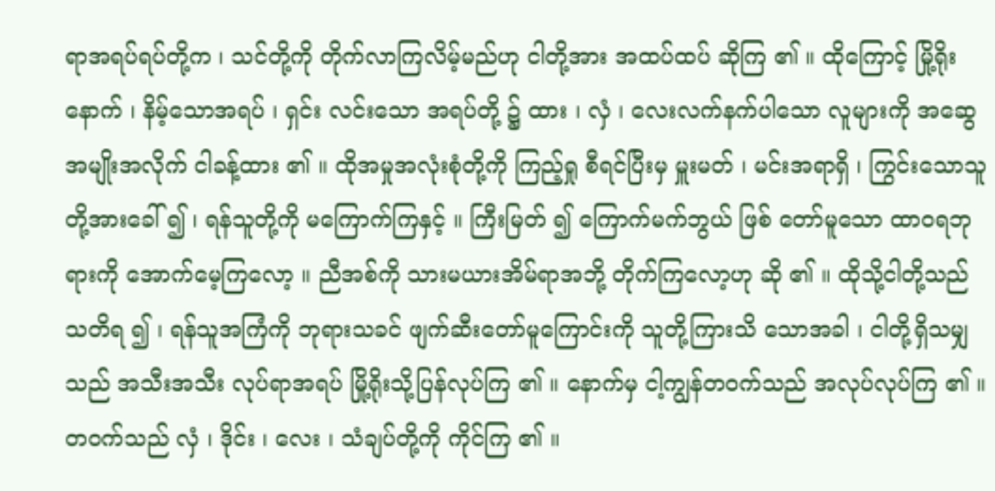ရာအရပ်ရပ်တို့က ၊ သင်တို့ကို တိုက်လာကြလိမ့်မည်ဟု ငါတို့အား အထပ်ထပ် ဆိုကြ ၏ ။ ထိုကြောင့် မြို့ရိုးနောက် ၊ နိမ့်သောအရပ် ၊ ရှင်း လင်းသော အရပ်တို့ ၌ ထား ၊ လှံ ၊ လေးလက်နက်ပါသော လူများကို အဆွေအမျိုးအလိုက် ငါခန့်ထား ၏ ။ ထိုအမှုအလုံးစုံတို့ကို ကြည့်ရှု စီရင်ပြီးမှ မှူးမတ် ၊ မင်းအရာရှိ ၊ ကြွင်းသောသူတို့အားခေါ် ၍ ၊ ရန်သူတို့ကို မကြောက်ကြနှင့် ။ ကြီးမြတ် ၍ ကြောက်မက်ဘွယ် ဖြစ် တော်မူသော ထာဝရဘုရားကို အောက်မေ့ကြလော့ ။ ညီအစ်ကို သားမယားအိမ်ရာအဘို့ တိုက်ကြလော့ဟု ဆို ၏ ။ ထိုသို့ငါတို့သည် သတိရ ၍ ၊ ရန်သူအကြံကို ဘုရားသခင် ဖျက်ဆီးတော်မူကြောင်းကို သူတို့ကြားသိ သောအခါ ၊ ငါတို့ရှိသမျှသည် အသီးအသီး လုပ်ရာအရပ် မြို့ရိုးသို့ပြန်လုပ်ကြ ၏ ။ နောက်မှ ငါ့ကျွန်တဝက်သည် အလုပ်လုပ်ကြ ၏ ။ တဝက်သည် လှံ ၊ ဒိုင်း ၊ လေး ၊ သံချပ်တို့ကို ကိုင်ကြ ၏ ။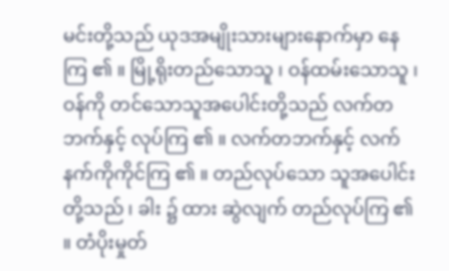မင်းတို့သည် ယုဒအမျိုးသားများနောက်မှာ နေကြ ၏ ။ မြို့ရိုးတည်သောသူ ၊ ဝန်ထမ်းသောသူ ၊ ဝန်ကို တင်သောသူအပေါင်းတို့သည် လက်တဘက်နှင့် လုပ်ကြ ၏ ။ လက်တဘက်နှင့် လက်နက်ကိုကိုင်ကြ ၏ ။ တည်လုပ်သော သူအပေါင်းတို့သည် ၊ ခါး ၌ ထား ဆွဲလျက် တည်လုပ်ကြ ၏ ။ တံပိုးမှုတ်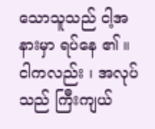သောသူသည် ငါ့အနားမှာ ရပ်နေ ၏ ။ ငါကလည်း ၊ အလုပ်သည် ကြီးကျယ်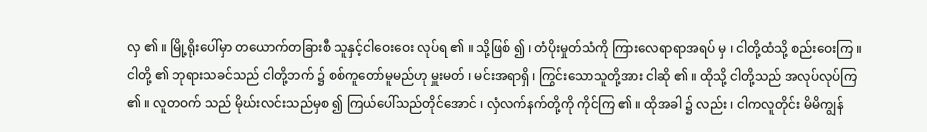လှ ၏ ။ မြို့ရိုးပေါ်မှာ တယောက်တခြားစီ သူနှင့်ငါဝေးဝေး လုပ်ရ ၏ ။ သို့ဖြစ် ၍ ၊ တံပိုးမှုတ်သံကို ကြားလေရာရာအရပ် မှ ၊ ငါတို့ထံသို့ စည်းဝေးကြ ။ ငါတို့ ၏ ဘုရားသခင်သည် ငါတို့ဘက် ၌ စစ်ကူတော်မူမည်ဟု မှူးမတ် ၊ မင်းအရာရှိ ၊ ကြွင်းသောသူတို့အား ငါဆို ၏ ။ ထိုသို့ ငါတို့သည် အလုပ်လုပ်ကြ ၏ ။ လူတဝက် သည် မိုဃ်းလင်းသည်မှစ ၍ ကြယ်ပေါ်သည်တိုင်အောင် ၊ လှံလက်နက်တို့ကို ကိုင်ကြ ၏ ။ ထိုအခါ ၌ လည်း ၊ ငါကလူတိုင်း မိမိကျွန်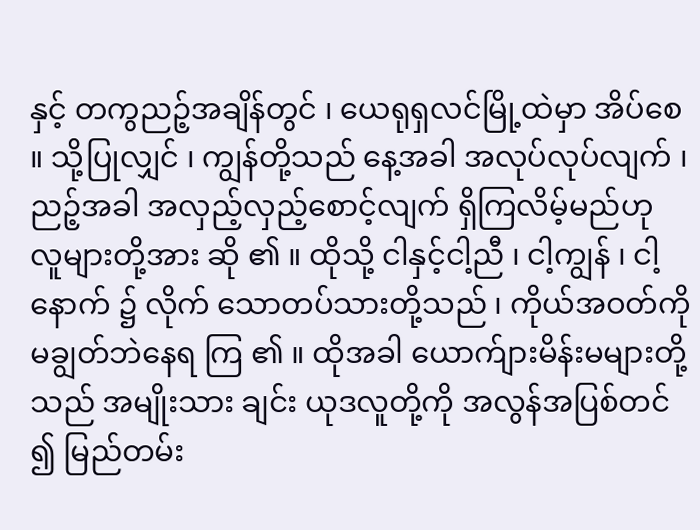နှင့် တကွညဉ့်အချိန်တွင် ၊ ယေရုရှလင်မြို့ထဲမှာ အိပ်စေ ။ သို့ပြုလျှင် ၊ ကျွန်တို့သည် နေ့အခါ အလုပ်လုပ်လျက် ၊ ညဉ့်အခါ အလှည့်လှည့်စောင့်လျက် ရှိကြလိမ့်မည်ဟု လူများတို့အား ဆို ၏ ။ ထိုသို့ ငါနှင့်ငါ့ညီ ၊ ငါ့ကျွန် ၊ ငါ့နောက် ၌ လိုက် သောတပ်သားတို့သည် ၊ ကိုယ်အဝတ်ကို မချွတ်ဘဲနေရ ကြ ၏ ။ ထိုအခါ ယောက်ျားမိန်းမများတို့သည် အမျိုးသား ချင်း ယုဒလူတို့ကို အလွန်အပြစ်တင် ၍ မြည်တမ်း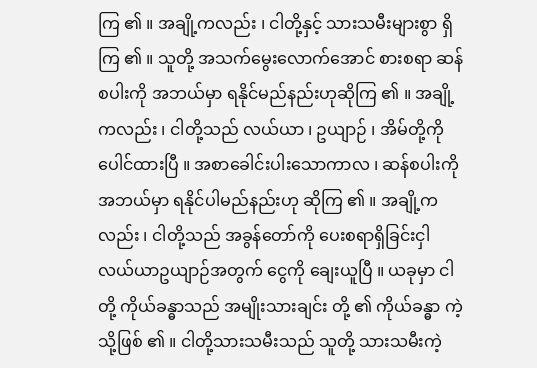ကြ ၏ ။ အချို့ကလည်း ၊ ငါတို့နှင့် သားသမီးများစွာ ရှိကြ ၏ ။ သူတို့ အသက်မွေးလောက်အောင် စားစရာ ဆန်စပါးကို အဘယ်မှာ ရနိုင်မည်နည်းဟုဆိုကြ ၏ ။ အချို့ကလည်း ၊ ငါတို့သည် လယ်ယာ ၊ ဥယျာဉ် ၊ အိမ်တို့ကို ပေါင်ထားပြီ ။ အစာခေါင်းပါးသောကာလ ၊ ဆန်စပါးကို အဘယ်မှာ ရနိုင်ပါမည်နည်းဟု ဆိုကြ ၏ ။ အချို့ကလည်း ၊ ငါတို့သည် အခွန်တော်ကို ပေးစရာရှိခြင်းငှါ လယ်ယာဥယျာဉ်အတွက် ငွေကို ချေးယူပြီ ။ ယခုမှာ ငါတို့ ကိုယ်ခန္ဓာသည် အမျိုးသားချင်း တို့ ၏ ကိုယ်ခန္ဓာ ကဲ့သို့ဖြစ် ၏ ။ ငါတို့သားသမီးသည် သူတို့ သားသမီးကဲ့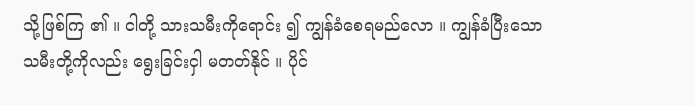သို့ဖြစ်ကြ ၏ ။ ငါတို့ သားသမီးကိုရောင်း ၍ ကျွန်ခံစေရမည်လော ။ ကျွန်ခံပြီးသော သမီးတို့ကိုလည်း ရွေးခြင်းငှါ မတတ်နိုင် ။ ပိုင်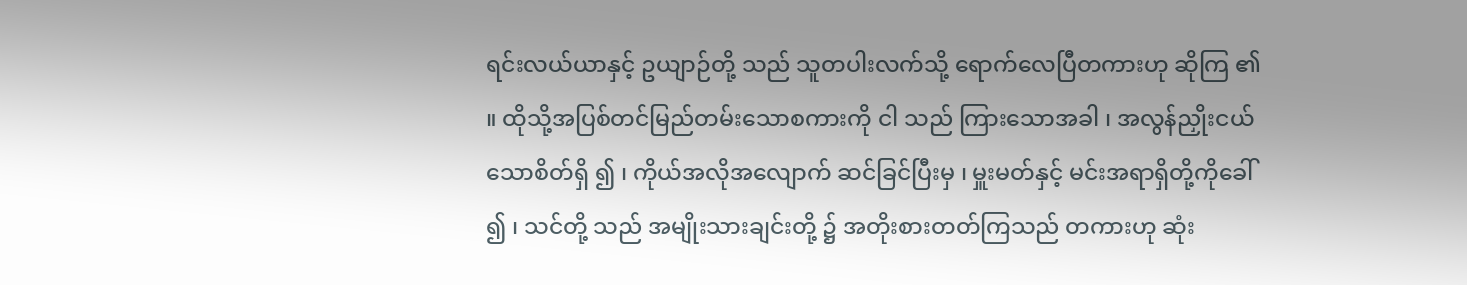ရင်းလယ်ယာနှင့် ဥယျာဉ်တို့ သည် သူတပါးလက်သို့ ရောက်လေပြီတကားဟု ဆိုကြ ၏ ။ ထိုသို့အပြစ်တင်မြည်တမ်းသောစကားကို ငါ သည် ကြားသောအခါ ၊ အလွန်ညှိုးငယ်သောစိတ်ရှိ ၍ ၊ ကိုယ်အလိုအလျောက် ဆင်ခြင်ပြီးမှ ၊ မှူးမတ်နှင့် မင်းအရာရှိတို့ကိုခေါ် ၍ ၊ သင်တို့ သည် အမျိုးသားချင်းတို့ ၌ အတိုးစားတတ်ကြသည် တကားဟု ဆုံး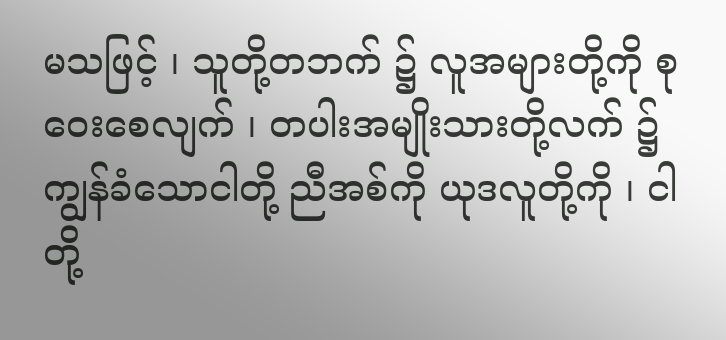မသဖြင့် ၊ သူတို့တဘက် ၌ လူအများတို့ကို စုဝေးစေလျက် ၊ တပါးအမျိုးသားတို့လက် ၌ ကျွန်ခံသောငါတို့ ညီအစ်ကို ယုဒလူတို့ကို ၊ ငါတို့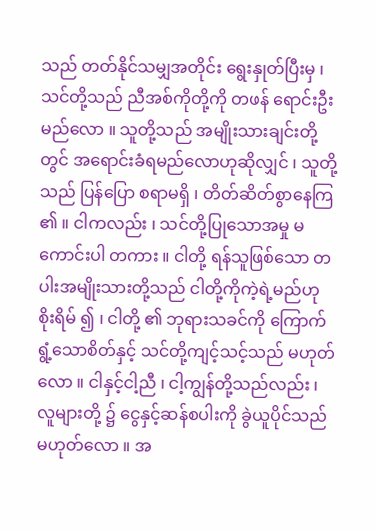သည် တတ်နိုင်သမျှအတိုင်း ရွေးနှုတ်ပြီးမှ ၊ သင်တို့သည် ညီအစ်ကိုတို့ကို တဖန် ရောင်းဦးမည်လော ။ သူတို့သည် အမျိုးသားချင်းတို့တွင် အရောင်းခံရမည်လောဟုဆိုလျှင် ၊ သူတို့သည် ပြန်ပြော စရာမရှိ ၊ တိတ်ဆိတ်စွာနေကြ ၏ ။ ငါကလည်း ၊ သင်တို့ပြုသောအမှု မကောင်းပါ တကား ။ ငါတို့ ရန်သူဖြစ်သော တပါးအမျိုးသားတို့သည် ငါတို့ကိုကဲ့ရဲ့မည်ဟု စိုးရိမ် ၍ ၊ ငါတို့ ၏ ဘုရားသခင်ကို ကြောက်ရွံ့သောစိတ်နှင့် သင်တို့ကျင့်သင့်သည် မဟုတ် လော ။ ငါနှင့်ငါ့ညီ ၊ ငါ့ကျွန်တို့သည်လည်း ၊ လူများတို့ ၌ ငွေနှင့်ဆန်စပါးကို ခွဲယူပိုင်သည်မဟုတ်လော ။ အ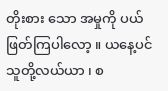တိုးစား သော အမှုကို ပယ်ဖြတ်ကြပါလော့ ။ ယနေ့ပင်သူတို့လယ်ယာ ၊ စ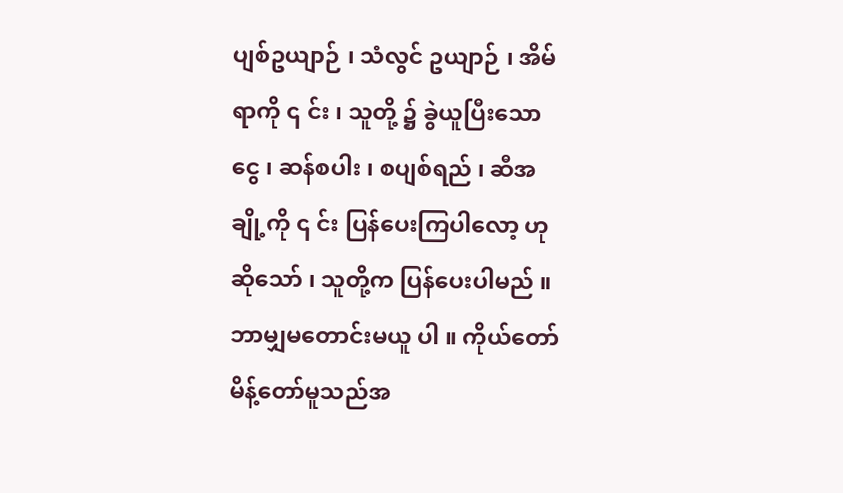ပျစ်ဥယျာဉ် ၊ သံလွင် ဥယျာဉ် ၊ အိမ်ရာကို ၎ င်း ၊ သူတို့ ၌ ခွဲယူပြီးသော ငွေ ၊ ဆန်စပါး ၊ စပျစ်ရည် ၊ ဆီအချို့ကို ၎ င်း ပြန်ပေးကြပါလော့ ဟု ဆိုသော် ၊ သူတို့က ပြန်ပေးပါမည် ။ ဘာမျှမတောင်းမယူ ပါ ။ ကိုယ်တော်မိန့်တော်မူသည်အ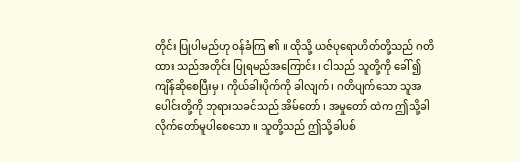တိုင်း ပြုပါမည်ဟု ဝန်ခံကြ ၏ ။ ထိုသို့ ယဇ်ပုရောဟိတ်တို့သည် ဂတိထား သည်အတိုင်း ပြုရမည်အကြောင်း ၊ ငါသည် သူတို့ကို ခေါ် ၍ ကျိန်ဆိုစေပြီးမှ ၊ ကိုယ်ခါးပိုက်ကို ခါလျက် ၊ ဂတိပျက်သော သူအပေါင်းတို့ကို ဘုရားသခင်သည် အိမ်တော် ၊ အမှုတော် ထဲက ဤသို့ခါလိုက်တော်မူပါစေသော ။ သူတို့သည် ဤသို့ခါပစ်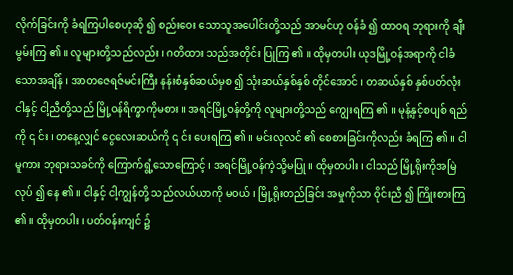လိုက်ခြင်းကို ခံရကြပါစေဟုဆို ၍ စည်းဝေး သောသူအပေါင်းတို့သည် အာမင်ဟု ဝန်ခံ ၍ ထာဝရ ဘုရားကို ချီးမွမ်းကြ ၏ ။ လူများတို့သည်လည်း ၊ ဂတိထား သည်အတိုင်း ပြုကြ ၏ ။ ထိုမှတပါး ယုဒမြို့ဝန်အရာကို ငါခံသောအချိန် ၊ အာတဇေရဇ်မင်းကြီး နန်းစံနှစ်ဆယ်မှစ ၍ သုံးဆယ်နှစ်နှစ် တိုင်အောင် ၊ တဆယ်နှစ် နှစ်ပတ်လုံး ငါနှင့် ငါ့ညီတို့သည် မြို့ဝန်ရိက္ခာကိုမစား ။ အရင်မြို့ဝန်တို့ကို လူများတို့သည် ကျွေးရကြ ၏ ။ မုန့်နှင့်စပျစ် ရည်ကို ၎ င်း ၊ တနေ့လျှင် ငွေလေးဆယ်ကို ၎ င်း ပေးရကြ ၏ ။ မင်းလုလင် ၏ စေစားခြင်းကိုလည်း ခံရကြ ၏ ။ ငါမူကား ဘုရားသခင်ကို ကြောက်ရွံ့သောကြောင့် ၊ အရင်မြို့ဝန်ကဲ့သို့မပြု ။ ထိုမှတပါး ၊ ငါသည် မြို့ရိုးကိုအမြဲလုပ် ၍ နေ ၏ ။ ငါနှင့် ငါ့ကျွန်တို့ သည်လယ်ယာကို မဝယ် ၊ မြို့ရိုးတည်ခြင်း အမှုကိုသာ ဝိုင်းညီ ၍ ကြိုးစားကြ ၏ ။ ထိုမှတပါး ၊ ပတ်ဝန်းကျင် ၌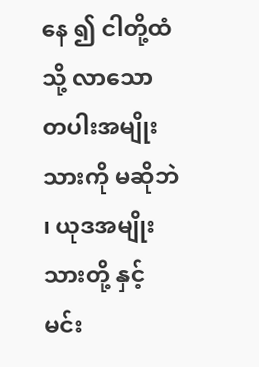နေ ၍ ငါတို့ထံသို့ လာသော တပါးအမျိုးသားကို မဆိုဘဲ ၊ ယုဒအမျိုးသားတို့ နှင့် မင်း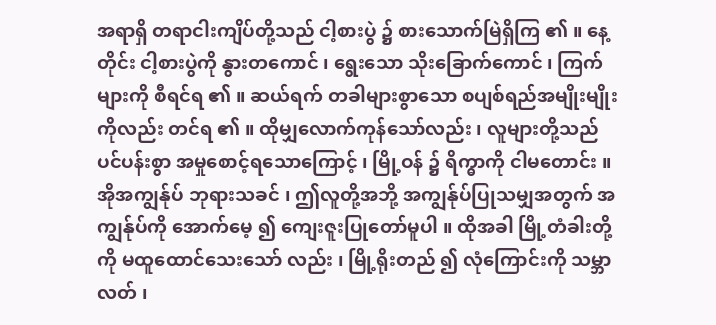အရာရှိ တရာငါးကျိပ်တို့သည် ငါ့စားပွဲ ၌ စားသောက်မြဲရှိကြ ၏ ။ နေ့တိုင်း ငါ့စားပွဲကို နွားတကောင် ၊ ရွေးသော သိုးခြောက်ကောင် ၊ ကြက်များကို စီရင်ရ ၏ ။ ဆယ်ရက် တခါများစွာသော စပျစ်ရည်အမျိုးမျိုးကိုလည်း တင်ရ ၏ ။ ထိုမျှလောက်ကုန်သော်လည်း ၊ လူများတို့သည် ပင်ပန်းစွာ အမှုစောင့်ရသောကြောင့် ၊ မြို့ဝန် ၌ ရိက္ဓာကို ငါမတောင်း ။ အိုအကျွန်ုပ် ဘုရားသခင် ၊ ဤလူတို့အဘို့ အကျွန်ုပ်ပြုသမျှအတွက် အကျွန်ုပ်ကို အောက်မေ့ ၍ ကျေးဇူးပြုတော်မူပါ ။ ထိုအခါ မြို့တံခါးတို့ကို မထူထောင်သေးသော် လည်း ၊ မြို့ရိုးတည် ၍ လုံကြောင်းကို သမ္ဘာလတ် ၊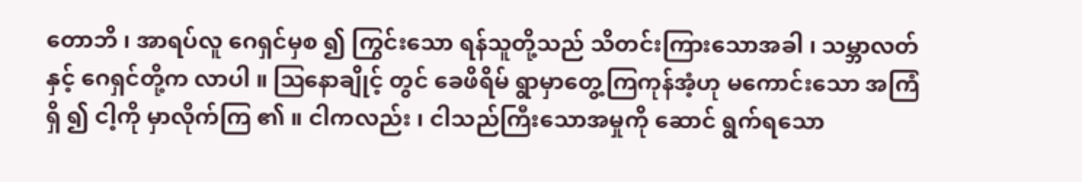တောဘိ ၊ အာရပ်လူ ဂေရှင်မှစ ၍ ကြွင်းသော ရန်သူတို့သည် သိတင်းကြားသောအခါ ၊ သမ္ဘာလတ်နှင့် ဂေရှင်တို့က လာပါ ။ ဩနောချိုင့် တွင် ခေဖိရိမ် ရွာမှာတွေ့ကြကုန်အံ့ဟု မကောင်းသော အကြံရှိ ၍ ငါ့ကို မှာလိုက်ကြ ၏ ။ ငါကလည်း ၊ ငါသည်ကြီးသောအမှုကို ဆောင် ရွက်ရသော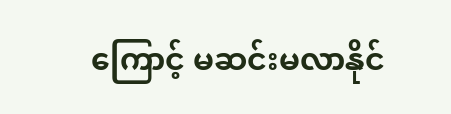ကြောင့် မဆင်းမလာနိုင်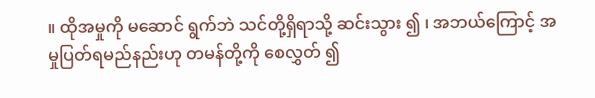။ ထိုအမှုကို မဆောင် ရွက်ဘဲ သင်တို့ရှိရာသို့ ဆင်းသွား ၍ ၊ အဘယ်ကြောင့် အမှုပြတ်ရမည်နည်းဟု တမန်တို့ကို စေလွှတ် ၍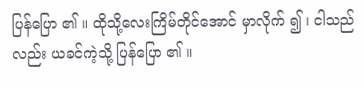ပြန်ပြော ၏ ။ ထိုသို့လေးကြိမ်တိုင်အောင် မှာလိုက် ၍ ၊ ငါသည် လည်း ယခင်ကဲ့သို့ ပြန်ပြော ၏ ။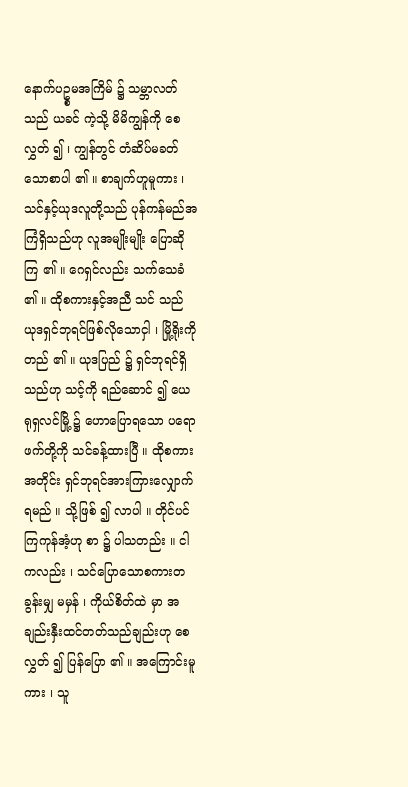နောက်ပဥ္စမအကြိမ် ၌ သမ္ဘာလတ်သည် ယခင် ကဲ့သို့ မိမိကျွန်ကို စေလွှတ် ၍ ၊ ကျွန်တွင် တံဆိပ်မခတ် သောစာပါ ၏ ။ စာချက်ဟူမူကား ၊ သင်နှင့်ယုဒလူတို့သည် ပုန်ကန်မည်အကြံရှိသည်ဟု လူအမျိုးမျိုး ပြောဆိုကြ ၏ ။ ဂေရှင်လည်း သက်သေခံ ၏ ။ ထိုစကားနှင့်အညီ သင် သည် ယုဒရှင်ဘုရင်ဖြစ်လိုသောငှါ ၊ မြို့ရိုးကို တည် ၏ ။ ယုဒပြည် ၌ ရှင်ဘုရင်ရှိသည်ဟု သင့်ကို ရည်ဆောင် ၍ ယေရုရှလင်မြို့ ၌ ဟောပြောရသော ပရောဖက်တို့ကို သင်ခန့်ထားပြီ ။ ထိုစကားအတိုင်း ရှင်ဘုရင်အားကြားလျှောက်ရမည် ။ သို့ဖြစ် ၍ လာပါ ။ တိုင်ပင်ကြကုန်အံ့ဟု စာ ၌ ပါသတည်း ။ ငါကလည်း ၊ သင်ပြောသောစကားတခွန်းမျှ မမှန် ၊ ကိုယ်စိတ်ထဲ မှာ အချည်းနှီးထင်တတ်သည်ချည်းဟု စေလွှတ် ၍ ပြန်ပြော ၏ ။ အကြောင်းမူကား ၊ သူ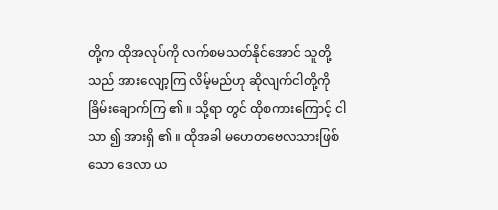တို့က ထိုအလုပ်ကို လက်စမသတ်နိုင်အောင် သူတို့သည် အားလျော့ကြ လိမ့်မည်ဟု ဆိုလျက်ငါတို့ကို ခြိမ်းချောက်ကြ ၏ ။ သို့ရာ တွင် ထိုစကားကြောင့် ငါသာ ၍ အားရှိ ၏ ။ ထိုအခါ မဟေတဗေလသားဖြစ်သော ဒေလာ ယ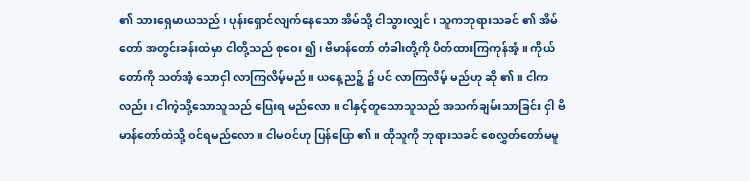၏ သားရှေမာယသည် ၊ ပုန်းရှောင်လျက်နေသော အိမ်သို့ ငါသွားလျှင် ၊ သူကဘုရားသခင် ၏ အိမ်တော် အတွင်းခန်းထဲမှာ ငါတို့သည် စုဝေး ၍ ၊ ဗိမာန်တော် တံခါးတို့ကို ပိတ်ထားကြကုန်အံ့ ။ ကိုယ်တော်ကို သတ်အံ့ သောငှါ လာကြလိမ့်မည် ။ ယနေ့ညဉ့် ၌ ပင် လာကြလိမ့် မည်ဟု ဆို ၏ ။ ငါကလည်း ၊ ငါကဲ့သို့သောသူသည် ပြေးရ မည်လော ။ ငါနှင့်တူသောသူသည် အသက်ချမ်းသာခြင်း ငှါ ဗိမာန်တော်ထဲသို့ ဝင်ရမည်လော ။ ငါမဝင်ဟု ပြန်ပြော ၏ ။ ထိုသူကို ဘုရားသခင် စေလွှတ်တော်မမူ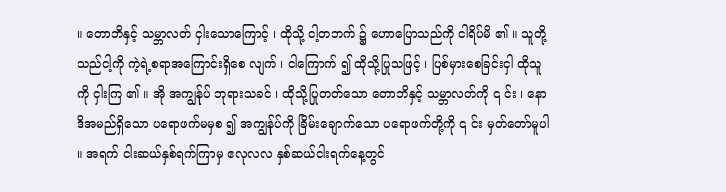။ တောဘိနှင့် သမ္ဘာလတ် ငှါးသောကြောင့် ၊ ထိုသို့ ငါ့တဘက် ၌ ဟောပြောသည်ကို ငါရိပ်မိ ၏ ။ သူတို့သည်ငါ့ကို ကဲ့ရဲ့စရာအကြောင်းရှိစေ လျက် ၊ ငါကြောက် ၍ ထိုသို့ပြုသဖြင့် ၊ ပြစ်မှားစေခြင်းငှါ ထိုသူကို ငှါးကြ ၏ ။ အို အကျွန်ုပ် ဘုရားသခင် ၊ ထိုသို့ပြုတတ်သော တောဘိနှင့် သမ္ဘာလတ်ကို ၎ င်း ၊ နောဒိအမည်ရှိသော ပရောဖက်မမှစ ၍ အကျွန်ုပ်ကို ခြိမ်းချောက်သော ပရောဖက်တို့ကို ၎ င်း မှတ်တော်မူပါ ။ အရက် ငါးဆယ်နှစ်ရက်ကြာမှ ဧလုလလ နှစ်ဆယ်ငါးရက်နေ့တွင်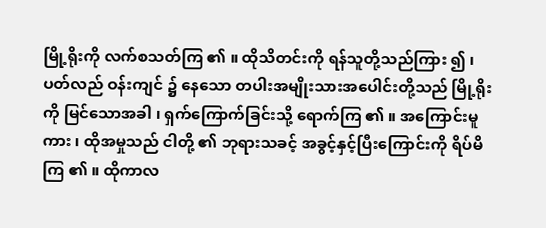မြို့ရိုးကို လက်စသတ်ကြ ၏ ။ ထိုသိတင်းကို ရန်သူတို့သည်ကြား ၍ ၊ ပတ်လည် ဝန်းကျင် ၌ နေသော တပါးအမျိုးသားအပေါင်းတို့သည် မြို့ရိုးကို မြင်သောအခါ ၊ ရှက်ကြောက်ခြင်းသို့ ရောက်ကြ ၏ ။ အကြောင်းမူကား ၊ ထိုအမှုသည် ငါတို့ ၏ ဘုရားသခင့် အခွင့်နှင့်ပြီးကြောင်းကို ရိပ်မိကြ ၏ ။ ထိုကာလ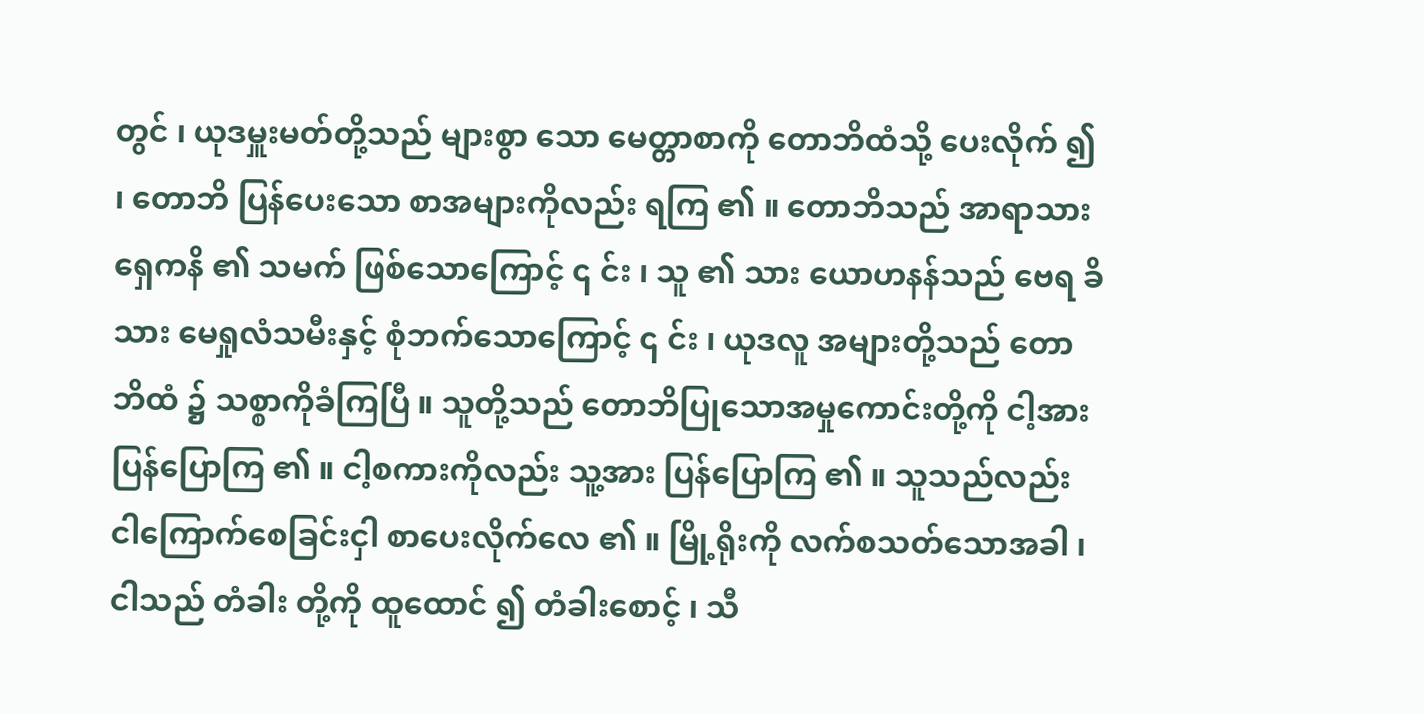တွင် ၊ ယုဒမှူးမတ်တို့သည် များစွာ သော မေတ္တာစာကို တောဘိထံသို့ ပေးလိုက် ၍ ၊ တောဘိ ပြန်ပေးသော စာအများကိုလည်း ရကြ ၏ ။ တောဘိသည် အာရာသားရှေကနိ ၏ သမက် ဖြစ်သောကြောင့် ၎ င်း ၊ သူ ၏ သား ယောဟနန်သည် ဗေရ ခိသား မေရှုလံသမီးနှင့် စုံဘက်သောကြောင့် ၎ င်း ၊ ယုဒလူ အများတို့သည် တောဘိထံ ၌ သစ္စာကိုခံကြပြီ ။ သူတို့သည် တောဘိပြုသောအမှုကောင်းတို့ကို ငါ့အား ပြန်ပြောကြ ၏ ။ ငါ့စကားကိုလည်း သူ့အား ပြန်ပြောကြ ၏ ။ သူသည်လည်း ငါကြောက်စေခြင်းငှါ စာပေးလိုက်လေ ၏ ။ မြို့ရိုးကို လက်စသတ်သောအခါ ၊ ငါသည် တံခါး တို့ကို ထူထောင် ၍ တံခါးစောင့် ၊ သီ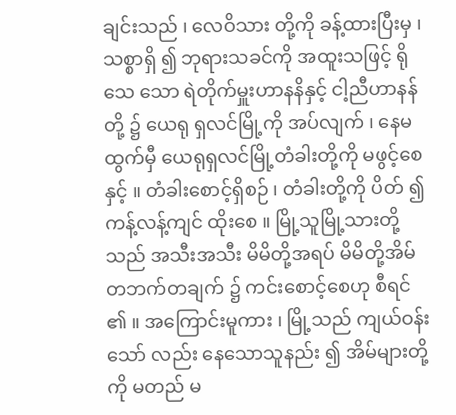ချင်းသည် ၊ လေဝိသား တို့ကို ခန့်ထားပြီးမှ ၊ သစ္စာရှိ ၍ ဘုရားသခင်ကို အထူးသဖြင့် ရိုသေ သော ရဲတိုက်မှူးဟာနနိနှင့် ငါ့ညီဟာနန်တို့ ၌ ယေရု ရှလင်မြို့ကို အပ်လျက် ၊ နေမထွက်မှီ ယေရုရှလင်မြို့တံခါးတို့ကို မဖွင့်စေ နှင့် ။ တံခါးစောင့်ရှိစဉ် ၊ တံခါးတို့ကို ပိတ် ၍ ကန့်လန့်ကျင် ထိုးစေ ။ မြို့သူမြို့သားတို့သည် အသီးအသီး မိမိတို့အရပ် မိမိတို့အိမ်တဘက်တချက် ၌ ကင်းစောင့်စေဟု စီရင် ၏ ။ အကြောင်းမူကား ၊ မြို့သည် ကျယ်ဝန်းသော် လည်း နေသောသူနည်း ၍ အိမ်များတို့ကို မတည် မ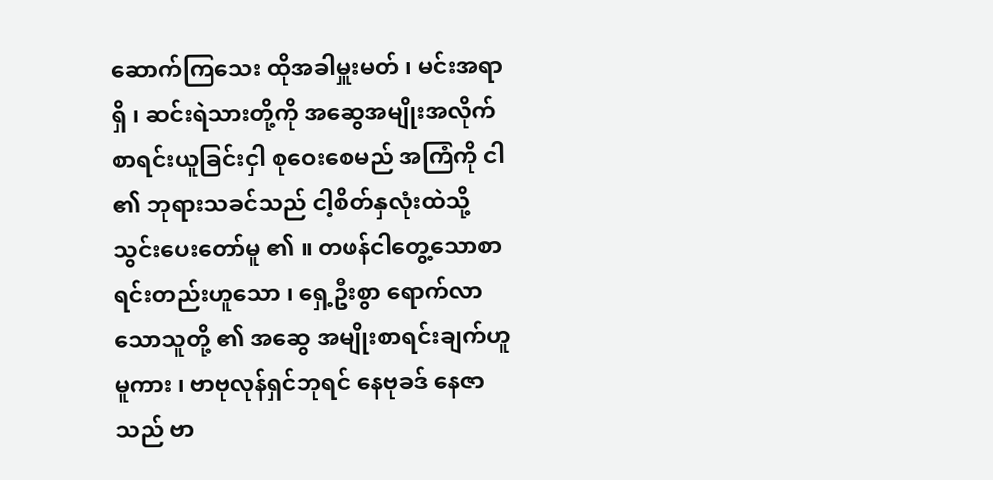ဆောက်ကြသေး ထိုအခါမှူးမတ် ၊ မင်းအရာရှိ ၊ ဆင်းရဲသားတို့ကို အဆွေအမျိုးအလိုက် စာရင်းယူခြင်းငှါ စုဝေးစေမည် အကြံကို ငါ ၏ ဘုရားသခင်သည် ငါ့စိတ်နှလုံးထဲသို့ သွင်းပေးတော်မူ ၏ ။ တဖန်ငါတွေ့သောစာရင်းတည်းဟူသော ၊ ရှေ့ဦးစွာ ရောက်လာသောသူတို့ ၏ အဆွေ အမျိုးစာရင်းချက်ဟူမူကား ၊ ဗာဗုလုန်ရှင်ဘုရင် နေဗုခဒ် နေဇာသည် ဗာ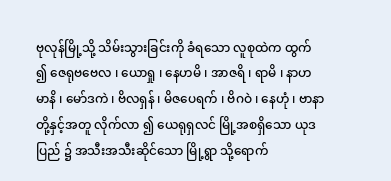ဗုလုန်မြို့သို့ သိမ်းသွားခြင်းကို ခံရသော လူစုထဲက ထွက် ၍ ဇေရုဗဗေလ ၊ ယောရှု ၊ နေဟမိ ၊ အာဇရိ ၊ ရာမိ ၊ နာဟမာနိ ၊ မော်ဒကဲ ၊ ဗိလရှန် ၊ မိဇပေရက် ၊ ဗိဂဝဲ ၊ နေဟုံ ၊ ဗာနာတို့နှင့်အတူ လိုက်လာ ၍ ယေရုရှလင် မြို့အစရှိသော ယုဒပြည် ၌ အသီးအသီးဆိုင်သော မြို့ရွာ သို့ရောက်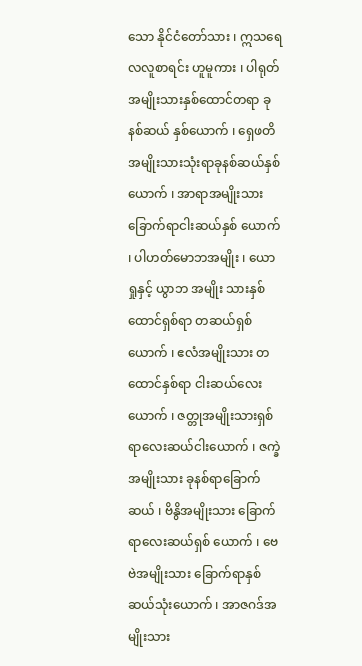သော နိုင်ငံတော်သား ၊ ဣသရေလလူစာရင်း ဟူမူကား ၊ ပါရုတ်အမျိုးသားနှစ်ထောင်တရာ ခုနစ်ဆယ် နှစ်ယောက် ၊ ရှေဖတိအမျိုးသားသုံးရာခုနစ်ဆယ်နှစ်ယောက် ၊ အာရာအမျိုးသား ခြောက်ရာငါးဆယ်နှစ် ယောက် ၊ ပါဟတ်မောဘအမျိုး ၊ ယောရှုနှင့် ယွာဘ အမျိုး သားနှစ်ထောင်ရှစ်ရာ တဆယ်ရှစ်ယောက် ၊ ဧလံအမျိုးသား တထောင်နှစ်ရာ ငါးဆယ်လေး ယောက် ၊ ဇတ္တုအမျိုးသားရှစ်ရာလေးဆယ်ငါးယောက် ၊ ဇက္ခဲအမျိုးသား ခုနစ်ရာခြောက်ဆယ် ၊ ဗိနွိအမျိုးသား ခြောက်ရာလေးဆယ်ရှစ် ယောက် ၊ ဗေဗဲအမျိုးသား ခြောက်ရာနှစ်ဆယ်သုံးယောက် ၊ အာဇဂဒ်အမျိုးသား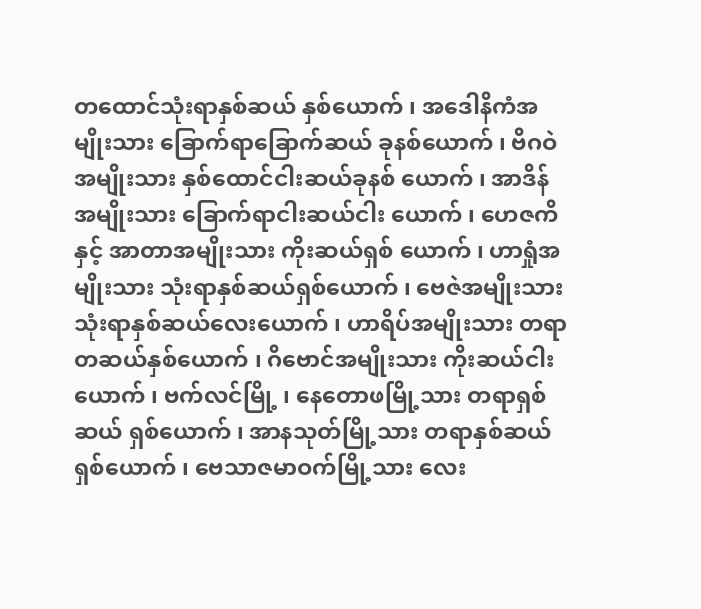တထောင်သုံးရာနှစ်ဆယ် နှစ်ယောက် ၊ အဒေါနိကံအမျိုးသား ခြောက်ရာခြောက်ဆယ် ခုနစ်ယောက် ၊ ဗိဂဝဲအမျိုးသား နှစ်ထောင်ငါးဆယ်ခုနစ် ယောက် ၊ အာဒိန်အမျိုးသား ခြောက်ရာငါးဆယ်ငါး ယောက် ၊ ဟေဇကိနှင့် အာတာအမျိုးသား ကိုးဆယ်ရှစ် ယောက် ၊ ဟာရှုံအမျိုးသား သုံးရာနှစ်ဆယ်ရှစ်ယောက် ၊ ဗေဇဲအမျိုးသား သုံးရာနှစ်ဆယ်လေးယောက် ၊ ဟာရိပ်အမျိုးသား တရာတဆယ်နှစ်ယောက် ၊ ဂိဗောင်အမျိုးသား ကိုးဆယ်ငါးယောက် ၊ ဗက်လင်မြို့ ၊ နေတောဖမြို့သား တရာရှစ်ဆယ် ရှစ်ယောက် ၊ အာနသုတ်မြို့သား တရာနှစ်ဆယ်ရှစ်ယောက် ၊ ဗေသာဇမာဝက်မြို့သား လေး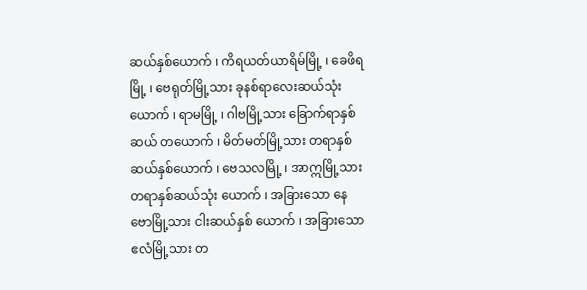ဆယ်နှစ်ယောက် ၊ ကိရယတ်ယာရိမ်မြို့ ၊ ခေဖိရမြို့ ၊ ဗေရုတ်မြို့သား ခုနစ်ရာလေးဆယ်သုံးယောက် ၊ ရာမမြို့ ၊ ဂါဗမြို့သား ခြောက်ရာနှစ်ဆယ် တယောက် ၊ မိတ်မတ်မြို့သား တရာနှစ်ဆယ်နှစ်ယောက် ၊ ဗေသလမြို့ ၊ အာဣမြို့သားတရာနှစ်ဆယ်သုံး ယောက် ၊ အခြားသော နေဗောမြို့သား ငါးဆယ်နှစ် ယောက် ၊ အခြားသော ဧလံမြို့သား တ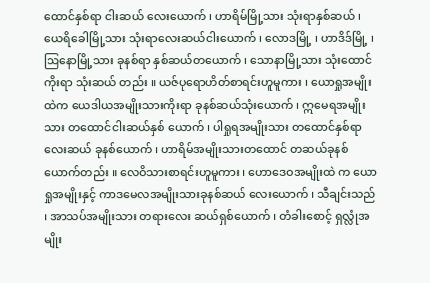ထောင်နှစ်ရာ ငါးဆယ် လေးယောက် ၊ ဟာရိမ်မြို့သား သုံးရာနှစ်ဆယ် ၊ ယေရိခေါမြို့သား သုံးရာလေးဆယ်ငါးယောက် ၊ လောဒမြို့ ၊ ဟာဒိဒ်မြို့ ၊ ဩနောမြို့သား ခုနစ်ရာ နှစ်ဆယ်တယောက် ၊ သောနာမြို့သား သုံးထောင်ကိုးရာ သုံးဆယ် တည်း ။ ယဇ်ပုရောဟိတ်စာရင်းဟူမူကား ၊ ယောရှုအမျိုး ထဲက ယေဒါယအမျိုးသားကိုးရာ ခုနစ်ဆယ်သုံးယောက် ၊ ဣမေရအမျိုးသား တထောင်ငါးဆယ်နှစ် ယောက် ၊ ပါရှုရအမျိုးသား တထောင်နှစ်ရာ လေးဆယ် ခုနစ်ယောက် ၊ ဟာရိမ်အမျိုးသားတထောင် တဆယ်ခုနစ် ယောက်တည်း ။ လေဝိသားစာရင်းဟူမူကား ၊ ဟောဒေဝအမျိုးထဲ က ယောရှုအမျိုးနှင့် ကာဒမေလအမျိုးသားခုနစ်ဆယ် လေးယောက် ၊ သီချင်းသည် ၊ အာသပ်အမျိုးသား တရားလေး ဆယ်ရှစ်ယောက် ၊ တံခါးစောင့် ရှလ္လုံအမျိုး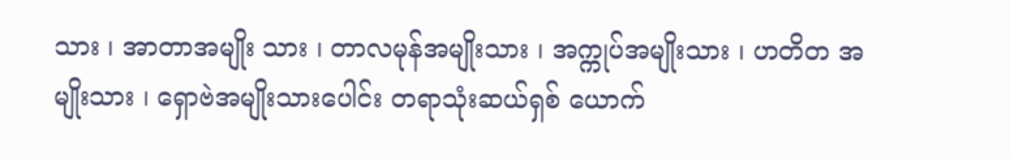သား ၊ အာတာအမျိုး သား ၊ တာလမုန်အမျိုးသား ၊ အက္ကုပ်အမျိုးသား ၊ ဟတိတ အမျိုးသား ၊ ရှောဗဲအမျိုးသားပေါင်း တရာသုံးဆယ်ရှစ် ယောက်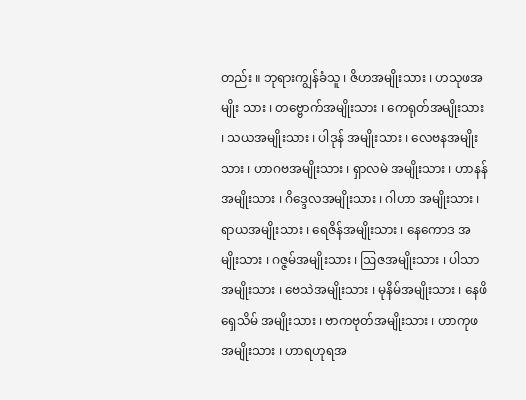တည်း ။ ဘုရားကျွန်ခံသူ ၊ ဇိဟအမျိုးသား ၊ ဟသုဖအမျိုး သား ၊ တဗ္ဗောက်အမျိုးသား ၊ ကေရုတ်အမျိုးသား ၊ သယအမျိုးသား ၊ ပါဒုန် အမျိုးသား ၊ လေဗနအမျိုးသား ၊ ဟာဂဗအမျိုးသား ၊ ရှာလမဲ အမျိုးသား ၊ ဟာနန်အမျိုးသား ၊ ဂိဒ္ဒေလအမျိုးသား ၊ ဂါဟာ အမျိုးသား ၊ ရာယအမျိုးသား ၊ ရေဇိန်အမျိုးသား ၊ နေကောဒ အမျိုးသား ၊ ဂဇ္ဇမ်အမျိုးသား ၊ ဩဇအမျိုးသား ၊ ပါသာ အမျိုးသား ၊ ဗေသဲအမျိုးသား ၊ မုနိမ်အမျိုးသား ၊ နေဖိရှေသိမ် အမျိုးသား ၊ ဗာကဗုတ်အမျိုးသား ၊ ဟာကုဖအမျိုးသား ၊ ဟာရဟုရအ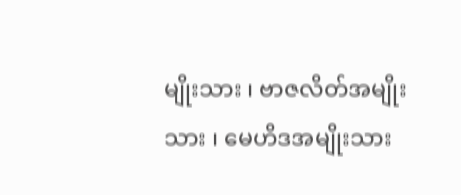မျိုးသား ၊ ဗာဇလိတ်အမျိုးသား ၊ မေဟိဒအမျိုးသား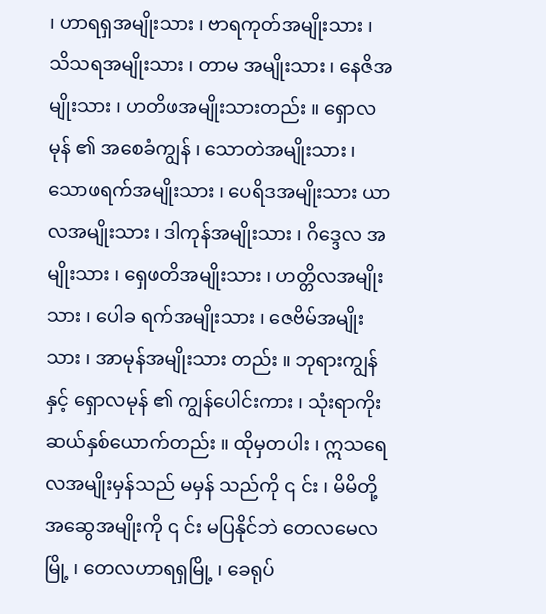၊ ဟာရရှအမျိုးသား ၊ ဗာရကုတ်အမျိုးသား ၊ သိသရအမျိုးသား ၊ တာမ အမျိုးသား ၊ နေဇိအမျိုးသား ၊ ဟတိဖအမျိုးသားတည်း ။ ရှောလမုန် ၏ အစေခံကျွန် ၊ သောတဲအမျိုးသား ၊ သောဖရက်အမျိုးသား ၊ ပေရိဒအမျိုးသား ယာလအမျိုးသား ၊ ဒါကုန်အမျိုးသား ၊ ဂိဒ္ဒေလ အမျိုးသား ၊ ရှေဖတိအမျိုးသား ၊ ဟတ္တိလအမျိုးသား ၊ ပေါခ ရက်အမျိုးသား ၊ ဇေဗိမ်အမျိုးသား ၊ အာမုန်အမျိုးသား တည်း ။ ဘုရားကျွန်နှင့် ရှောလမုန် ၏ ကျွန်ပေါင်းကား ၊ သုံးရာကိုးဆယ်နှစ်ယောက်တည်း ။ ထိုမှတပါး ၊ ဣသရေလအမျိုးမှန်သည် မမှန် သည်ကို ၎ င်း ၊ မိမိတို့အဆွေအမျိုးကို ၎ င်း မပြနိုင်ဘဲ တေလမေလမြို့ ၊ တေလဟာရရှမြို့ ၊ ခေရုပ်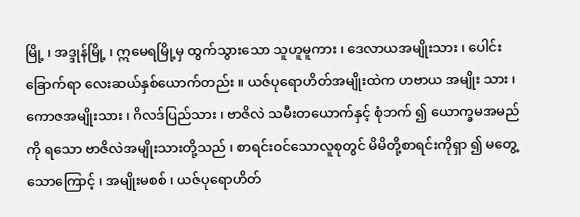မြို့ ၊ အဒ္ဒုန်မြို့ ၊ ဣမေရမြို့မှ ထွက်သွားသော သူဟူမူကား ၊ ဒေလာယအမျိုးသား ၊ ပေါင်းခြောက်ရာ လေးဆယ်နှစ်ယောက်တည်း ။ ယဇ်ပုရောဟိတ်အမျိုးထဲက ဟဗာယ အမျိုး သား ၊ ကောဇအမျိုးသား ၊ ဂိလဒ်ပြည်သား ၊ ဗာဇိလဲ သမီးတယောက်နှင့် စုံဘက် ၍ ယောက္ခမအမည်ကို ရသော ဗာဇိလဲအမျိုးသားတို့သည် ၊ စာရင်းဝင်သောလူစုတွင် မိမိတို့စာရင်းကိုရှာ ၍ မတွေ့သောကြောင့် ၊ အမျိုးမစစ် ၊ ယဇ်ပုရောဟိတ်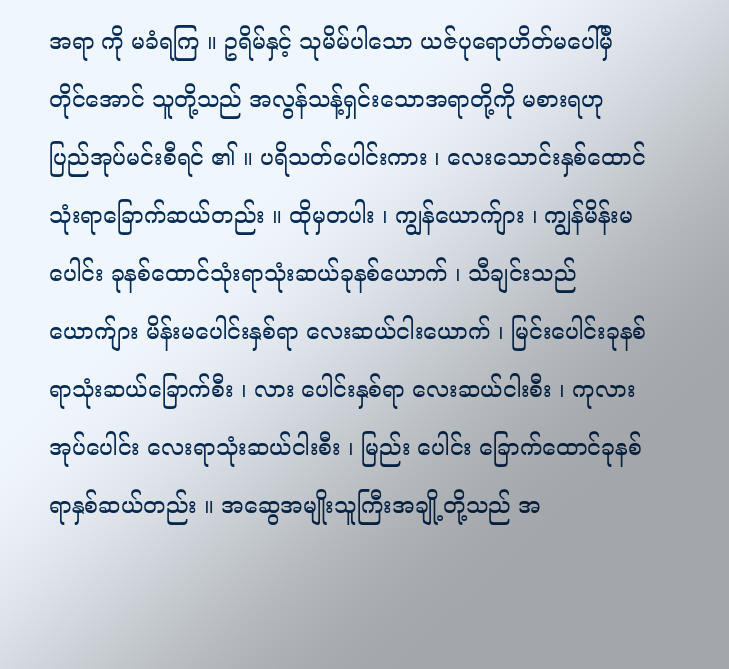အရာ ကို မခံရကြ ။ ဥရိမ်နှင့် သုမိမ်ပါသော ယဇ်ပုရောဟိတ်မပေါ်မှီ တိုင်အောင် သူတို့သည် အလွန်သန့်ရှင်းသောအရာတို့ကို မစားရဟု ပြည်အုပ်မင်းစီရင် ၏ ။ ပရိသတ်ပေါင်းကား ၊ လေးသောင်းနှစ်ထောင် သုံးရာခြောက်ဆယ်တည်း ။ ထိုမှတပါး ၊ ကျွန်ယောက်ျား ၊ ကျွန်မိန်းမပေါင်း ခုနစ်ထောင်သုံးရာသုံးဆယ်ခုနစ်ယောက် ၊ သီချင်းသည် ယောက်ျား မိန်းမပေါင်းနှစ်ရာ လေးဆယ်ငါးယောက် ၊ မြင်းပေါင်းခုနစ်ရာသုံးဆယ်ခြောက်စီး ၊ လား ပေါင်းနှစ်ရာ လေးဆယ်ငါးစီး ၊ ကုလားအုပ်ပေါင်း လေးရာသုံးဆယ်ငါးစီး ၊ မြည်း ပေါင်း ခြောက်ထောင်ခုနစ်ရာနှစ်ဆယ်တည်း ။ အဆွေအမျိုးသူကြီးအချို့တို့သည် အ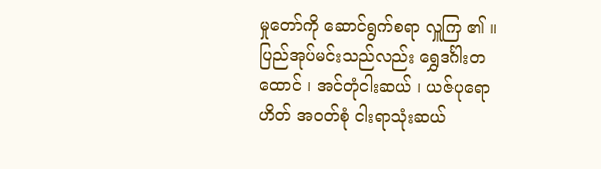မှုတော်ကို ဆောင်ရွက်စရာ လှူကြ ၏ ။ ပြည်အုပ်မင်းသည်လည်း ရွှေဒင်္ဂါးတထောင် ၊ အင်တုံငါးဆယ် ၊ ယဇ်ပုရောဟိတ် အဝတ်စုံ ငါးရာသုံးဆယ်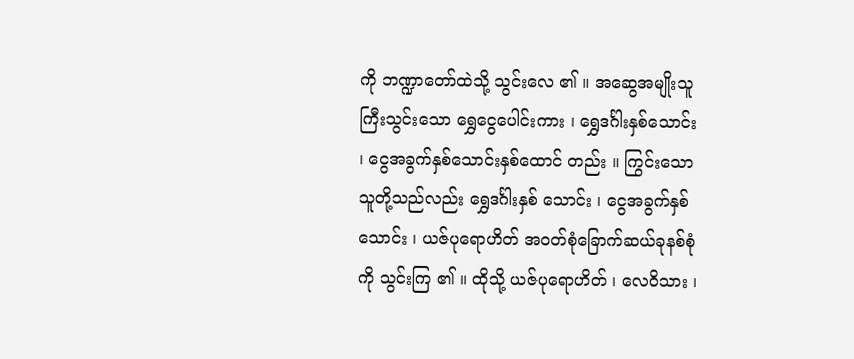ကို ဘဏ္ဍာတော်ထဲသို့ သွင်းလေ ၏ ။ အဆွေအမျိုးသူကြီးသွင်းသော ရွှေငွေပေါင်းကား ၊ ရွှေဒင်္ဂါးနှစ်သောင်း ၊ ငွေအခွက်နှစ်သောင်းနှစ်ထောင် တည်း ။ ကြွင်းသော သူတို့သည်လည်း ရွှေဒင်္ဂါးနှစ် သောင်း ၊ ငွေအခွက်နှစ်သောင်း ၊ ယဇ်ပုရောဟိတ် အဝတ်စုံခြောက်ဆယ်ခုနစ်စုံကို သွင်းကြ ၏ ။ ထိုသို့ ယဇ်ပုရောဟိတ် ၊ လေဝိသား ၊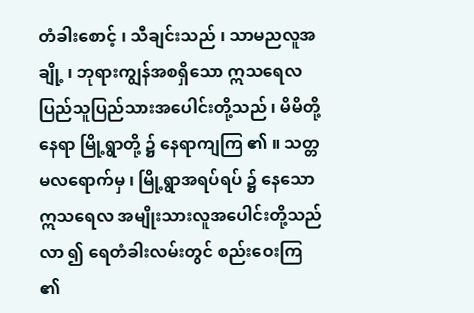တံခါးစောင့် ၊ သီချင်းသည် ၊ သာမညလူအချို့ ၊ ဘုရားကျွန်အစရှိသော ဣသရေလပြည်သူပြည်သားအပေါင်းတို့သည် ၊ မိမိတို့ နေရာ မြို့ရွာတို့ ၌ နေရာကျကြ ၏ ။ သတ္တမလရောက်မှ ၊ မြို့ရွာအရပ်ရပ် ၌ နေသော ဣသရေလ အမျိုးသားလူအပေါင်းတို့သည် လာ ၍ ရေတံခါးလမ်းတွင် စည်းဝေးကြ ၏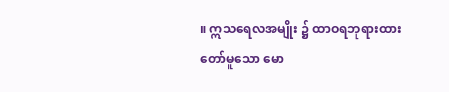။ ဣသရေလအမျိုး ၌ ထာဝရဘုရားထားတော်မူသော မော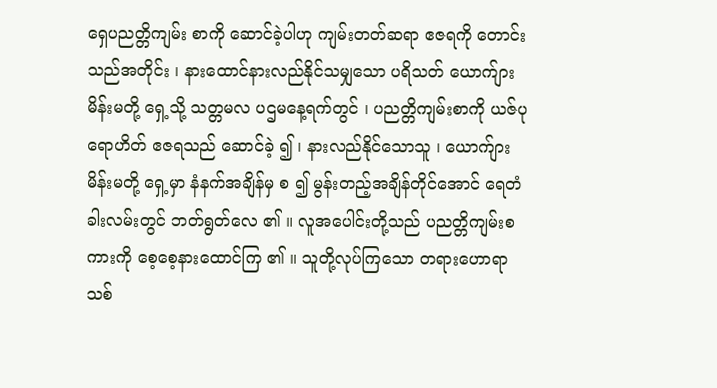ရှေပညတ္တိကျမ်း စာကို ဆောင်ခဲ့ပါဟု ကျမ်းတတ်ဆရာ ဧဇရကို တောင်း သည်အတိုင်း ၊ နားထောင်နားလည်နိုင်သမျှသော ပရိသတ် ယောက်ျား မိန်းမတို့ ရှေ့သို့ သတ္တမလ ပဌမနေ့ရက်တွင် ၊ ပညတ္တိကျမ်းစာကို ယဇ်ပုရောဟိတ် ဧဇရသည် ဆောင်ခဲ့ ၍ ၊ နားလည်နိုင်သောသူ ၊ ယောက်ျားမိန်းမတို့ ရှေ့မှာ နံနက်အချိန်မှ စ ၍ မွန်းတည့်အချိန်တိုင်အောင် ရေတံခါးလမ်းတွင် ဘတ်ရွတ်လေ ၏ ။ လူအပေါင်းတို့သည် ပညတ္တိကျမ်းစကားကို စေ့စေ့နားထောင်ကြ ၏ ။ သူတို့လုပ်ကြသော တရားဟောရာသစ်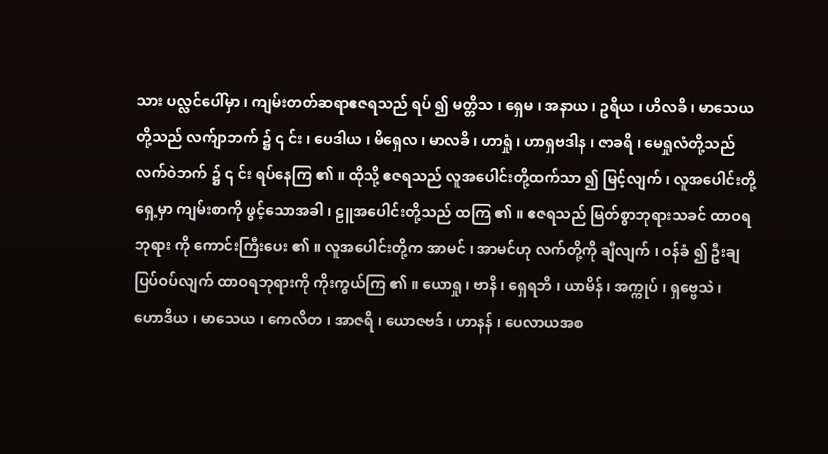သား ပလ္လင်ပေါ်မှာ ၊ ကျမ်းတတ်ဆရာဧဇရသည် ရပ် ၍ မတ္တိသ ၊ ရှေမ ၊ အနာယ ၊ ဥရိယ ၊ ဟိလခိ ၊ မာသေယတို့သည် လက်ျာဘက် ၌ ၎ င်း ၊ ပေဒါယ ၊ မိရှေလ ၊ မာလခိ ၊ ဟာရှုံ ၊ ဟာရှဗဒါန ၊ ဇာခရိ ၊ မေရှုလံတို့သည် လက်ဝဲဘက် ၌ ၎ င်း ရပ်နေကြ ၏ ။ ထိုသို့ ဧဇရသည် လူအပေါင်းတို့ထက်သာ ၍ မြင့်လျက် ၊ လူအပေါင်းတို့ရှေ့မှာ ကျမ်းစာကို ဖွင့်သောအခါ ၊ ဠူအပေါင်းတို့သည် ထကြ ၏ ။ ဧဇရသည် မြတ်စွာဘုရားသခင် ထာဝရဘုရား ကို ကောင်းကြီးပေး ၏ ။ လူအပေါင်းတို့က အာမင် ၊ အာမင်ဟု လက်တို့ကို ချီလျက် ၊ ဝန်ခံ ၍ ဦးချပြပ်ဝပ်လျက် ထာဝရဘုရားကို ကိုးကွယ်ကြ ၏ ။ ယောရှု ၊ ဗာနိ ၊ ရှေရဘိ ၊ ယာမိန် ၊ အက္ကုပ် ၊ ရှဗ္ဗေသဲ ၊ ဟောဒိယ ၊ မာသေယ ၊ ကေလိတ ၊ အာဇရိ ၊ ယောဇဗဒ် ၊ ဟာနန် ၊ ပေလာယအစ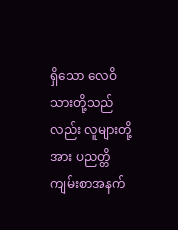ရှိသော လေဝိသားတို့သည်လည်း လူများတို့အား ပညတ္တိကျမ်းစာအနက်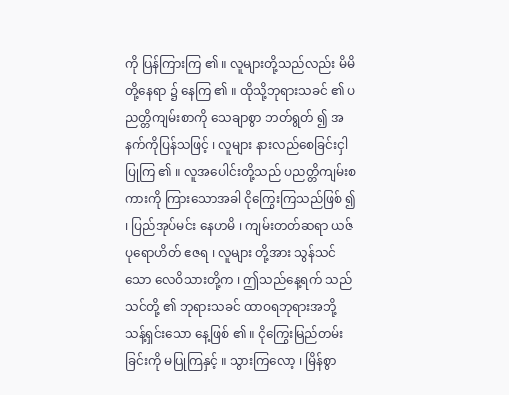ကို ပြန်ကြားကြ ၏ ။ လူများတို့သည်လည်း မိမိတို့နေရာ ၌ နေကြ ၏ ။ ထိုသို့ဘုရားသခင် ၏ ပညတ္တိကျမ်းစာကို သေချာစွာ ဘတ်ရွတ် ၍ အနက်ကိုပြန်သဖြင့် ၊ လူများ နားလည်စေခြင်းငှါ ပြုကြ ၏ ။ လူအပေါင်းတို့သည် ပညတ္တိကျမ်းစကားကို ကြားသောအခါ ငိုကြွေးကြသည်ဖြစ် ၍ ၊ ပြည်အုပ်မင်း နေဟမိ ၊ ကျမ်းတတ်ဆရာ ယဇ်ပုရောဟိတ် ဧဇရ ၊ လူများ တို့အား သွန်သင်သော လေဝိသားတို့က ၊ ဤသည်နေ့ရက် သည် သင်တို့ ၏ ဘုရားသခင် ထာဝရဘုရားအဘို့ သန့်ရှင်းသော နေ့ဖြစ် ၏ ။ ငိုကြွေးမြည်တမ်းခြင်းကို မပြုကြနှင့် ။ သွားကြလော့ ၊ မြိန်စွာ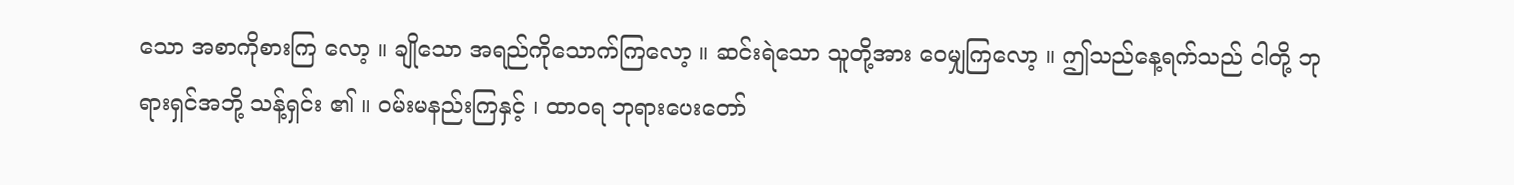သော အစာကိုစားကြ လော့ ။ ချိုသော အရည်ကိုသောက်ကြလော့ ။ ဆင်းရဲသော သူတို့အား ဝေမျှကြလော့ ။ ဤသည်နေ့ရက်သည် ငါတို့ ဘုရားရှင်အဘို့ သန့်ရှင်း ၏ ။ ဝမ်းမနည်းကြနှင့် ၊ ထာဝရ ဘုရားပေးတော်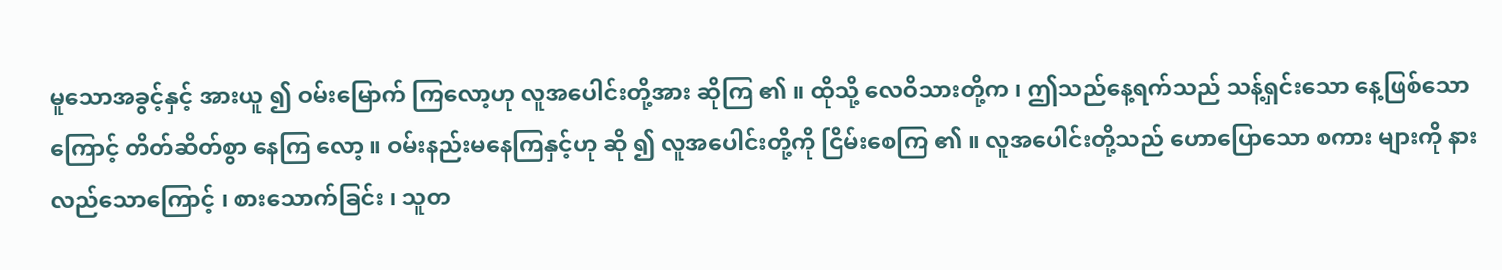မူသောအခွင့်နှင့် အားယူ ၍ ဝမ်းမြောက် ကြလော့ဟု လူအပေါင်းတို့အား ဆိုကြ ၏ ။ ထိုသို့ လေဝိသားတို့က ၊ ဤသည်နေ့ရက်သည် သန့်ရှင်းသော နေ့ဖြစ်သောကြောင့် တိတ်ဆိတ်စွာ နေကြ လော့ ။ ဝမ်းနည်းမနေကြနှင့်ဟု ဆို ၍ လူအပေါင်းတို့ကို ငြိမ်းစေကြ ၏ ။ လူအပေါင်းတို့သည် ဟောပြောသော စကား များကို နားလည်သောကြောင့် ၊ စားသောက်ခြင်း ၊ သူတ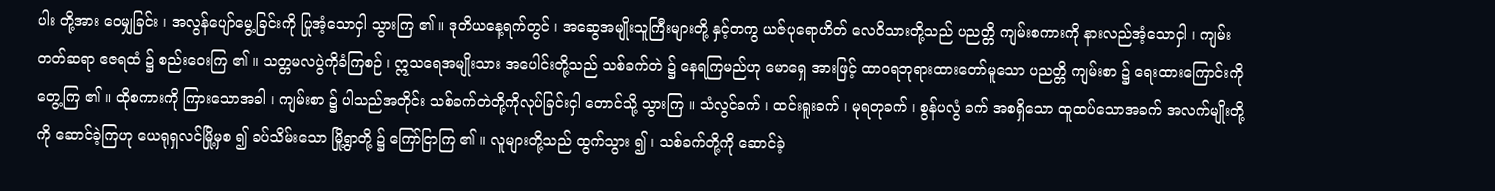ပါး တို့အား ဝေမျှခြင်း ၊ အလွန်ပျော်မွေ့ခြင်းကို ပြုအံ့သောငှါ သွားကြ ၏ ။ ဒုတိယနေ့ရက်တွင် ၊ အဆွေအမျိုးသူကြီးများတို့ နှင့်တကွ ယဇ်ပုရောဟိတ် လေဝိသားတို့သည် ပညတ္တိ ကျမ်းစကားကို နားလည်အံ့သောငှါ ၊ ကျမ်းတတ်ဆရာ ဧဇရထံ ၌ စည်းဝေးကြ ၏ ။ သတ္တမလပွဲကိုခံကြစဉ် ၊ ဣသရေအမျိုးသား အပေါင်းတို့သည် သစ်ခက်တဲ ၌ နေရကြမည်ဟု မောရှေ အားဖြင့် ထာဝရဘုရားထားတော်မူသော ပညတ္တိ ကျမ်းစာ ၌ ရေးထားကြောင်းကို တွေ့ကြ ၏ ။ ထိုစကားကို ကြားသောအခါ ၊ ကျမ်းစာ ၌ ပါသည်အတိုင်း သစ်ခက်တဲတို့ကိုလုပ်ခြင်းငှါ တောင်သို့ သွားကြ ။ သံလွင်ခက် ၊ ထင်းရူးခက် ၊ မုရတုခက် ၊ စွန်ပလွံ ခက် အစရှိသော ထူထပ်သောအခက် အလက်မျိုးတို့ကို ဆောင်ခဲ့ကြဟု ယေရုရှလင်မြို့မှစ ၍ ခပ်သိမ်းသော မြို့ရွာတို့ ၌ ကြော်ငြာကြ ၏ ။ လူများတို့သည် ထွက်သွား ၍ ၊ သစ်ခက်တို့ကို ဆောင်ခဲ့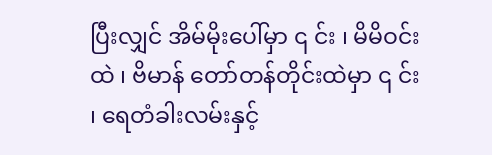ပြီးလျှင် အိမ်မိုးပေါ်မှာ ၎ င်း ၊ မိမိဝင်းထဲ ၊ ဗိမာန် တော်တန်တိုင်းထဲမှာ ၎ င်း ၊ ရေတံခါးလမ်းနှင့်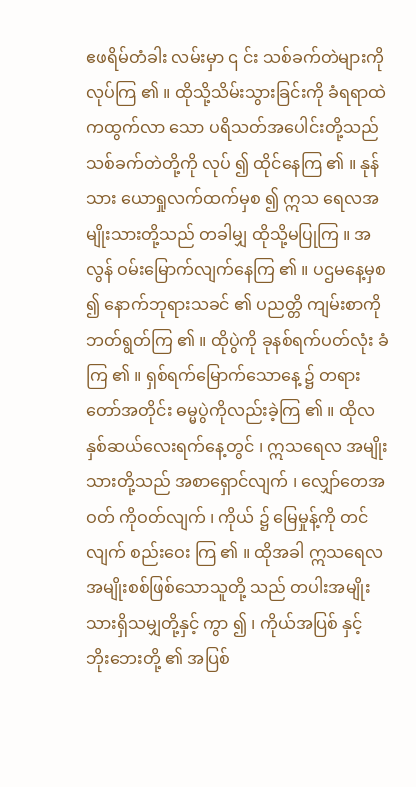ဧဖရိမ်တံခါး လမ်းမှာ ၎ င်း သစ်ခက်တဲများကို လုပ်ကြ ၏ ။ ထိုသို့သိမ်းသွားခြင်းကို ခံရရာထဲကထွက်လာ သော ပရိသတ်အပေါင်းတို့သည် သစ်ခက်တဲတို့ကို လုပ် ၍ ထိုင်နေကြ ၏ ။ နုန်သား ယောရှုလက်ထက်မှစ ၍ ဣသ ရေလအမျိုးသားတို့သည် တခါမျှ ထိုသို့မပြုကြ ။ အလွန် ဝမ်းမြောက်လျက်နေကြ ၏ ။ ပဌမနေ့မှစ ၍ နောက်ဘုရားသခင် ၏ ပညတ္တိ ကျမ်းစာကို ဘတ်ရွတ်ကြ ၏ ။ ထိုပွဲကို ခုနစ်ရက်ပတ်လုံး ခံကြ ၏ ။ ရှစ်ရက်မြောက်သောနေ့ ၌ တရားတော်အတိုင်း ဓမ္မပွဲကိုလည်းခဲ့ကြ ၏ ။ ထိုလနှစ်ဆယ်လေးရက်နေ့တွင် ၊ ဣသရေလ အမျိုးသားတို့သည် အစာရှောင်လျက် ၊ လျှော်တေအဝတ် ကိုဝတ်လျက် ၊ ကိုယ် ၌ မြေမှုန့်ကို တင်လျက် စည်းဝေး ကြ ၏ ။ ထိုအခါ ဣသရေလအမျိုးစစ်ဖြစ်သောသူတို့ သည် တပါးအမျိုးသားရှိသမျှတို့နှင့် ကွာ ၍ ၊ ကိုယ်အပြစ် နှင့် ဘိုးဘေးတို့ ၏ အပြစ်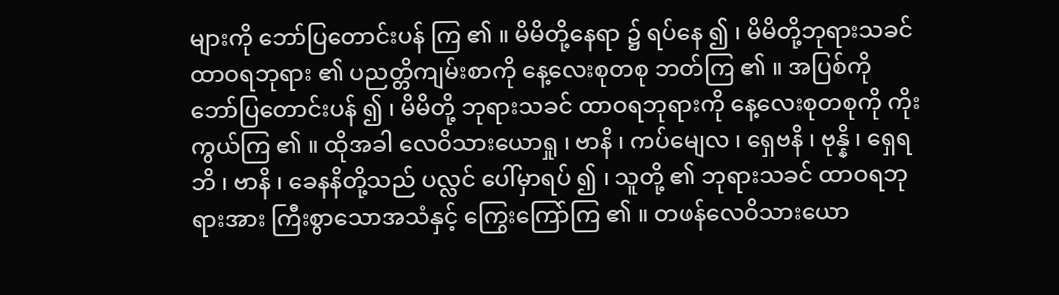များကို ဘော်ပြတောင်းပန် ကြ ၏ ။ မိမိတို့နေရာ ၌ ရပ်နေ ၍ ၊ မိမိတို့ဘုရားသခင် ထာဝရဘုရား ၏ ပညတ္တိကျမ်းစာကို နေ့လေးစုတစု ဘတ်ကြ ၏ ။ အပြစ်ကို ဘော်ပြတောင်းပန် ၍ ၊ မိမိတို့ ဘုရားသခင် ထာဝရဘုရားကို နေ့လေးစုတစုကို ကိုးကွယ်ကြ ၏ ။ ထိုအခါ လေဝိသားယောရှု ၊ ဗာနိ ၊ ကပ်မျေလ ၊ ရှေဗနိ ၊ ဗုန္နိ ၊ ရှေရဘိ ၊ ဗာနိ ၊ ခေနနိတို့သည် ပလ္လင် ပေါ်မှာရပ် ၍ ၊ သူတို့ ၏ ဘုရားသခင် ထာဝရဘုရားအား ကြီးစွာသောအသံနှင့် ကြွေးကြော်ကြ ၏ ။ တဖန်လေဝိသားယော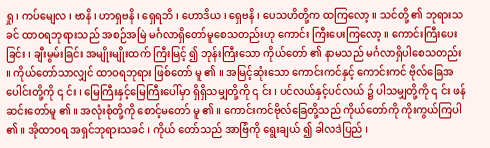ရှု ၊ ကပ်မျေလ ၊ ဗာနိ ၊ ဟာရှဗနိ ၊ ရှေရဘိ ၊ ဟောဒိယ ၊ ရှေဗနိ ၊ ပေသဟိတို့က ထကြလော့ ။ သင်တို့ ၏ ဘုရားသခင် ထာဝရဘုရားသည် အစဉ်အမြဲ မင်္ဂလာရှိတော်မူစေသတည်းဟု ကောင်း ကြီးပေးကြလော့ ။ ကောင်းကြီးပေးခြင်း ၊ ချီးမွမ်းခြင်း အမျိုးမျိုးထက် ကြီးမြင့် ၍ ဘုန်းကြီးသော ကိုယ်တော် ၏ နာမသည် မင်္ဂလာရှိပါစေသတည်း ။ ကိုယ်တော်သာလျှင် ထာဝရဘုရား ဖြစ်တော် မူ ၏ ။ အမြင့်ဆုံးသော ကောင်းကင်နှင့် ကောင်းကင် ဗိုလ်ခြေအပေါင်းတို့ကို ၎ င်း ၊ မြေကြီးနှင့်မြေကြီးပေါ်မှာ ရှိရှိသမျှတို့ကို ၎ င်း ၊ ပင်လယ်နှင့်ပင်လယ် ၌ ပါသမျှတို့ကို ၎ င်း ဖန်ဆင်းတော်မူ ၏ ။ အလုံးစုံတို့ကို စောင့်မတော် မူ ၏ ။ ကောင်းကင်ဗိုလ်ခြေတို့သည် ကိုယ်တော်ကို ကိုးကွယ်ကြပါ ၏ ။ အိုထာဝရ အရှင်ဘုရားသခင် ၊ ကိုယ် တော်သည် အာဗြံကို ရွေးချယ် ၍ ခါလဒဲပြည် ၊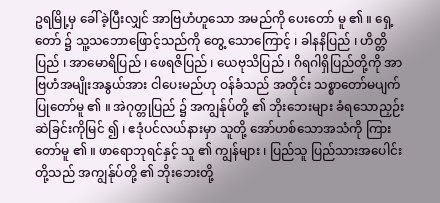ဥရမြို့မှ ခေါ်ခဲ့ပြီးလျှင် အာဗြဟံဟူသော အမည်ကို ပေးတော် မူ ၏ ။ ရှေ့တော် ၌ သူ့သဘောဖြောင့်သည်ကို တွေ့ သောကြောင့် ၊ ခါနနိပြည် ၊ ဟိတ္တိပြည် ၊ အာမောရိပြည် ၊ ဖေရဇိပြည် ၊ ယေဗုသိပြည် ၊ ဂိရဂါရှိပြည်တို့ကို အာဗြဟံအမျိုးအနွယ်အား ငါပေးမည်ဟု ဝန်ခံသည် အတိုင်း သစ္စာတော်မပျက်ပြုတော်မူ ၏ ။ အဲဂုတ္တုပြည် ၌ အကျွန်ုပ်တို့ ၏ ဘိုးဘေးများ ခံရသောညှဉ်းဆဲခြင်းကိုမြင် ၍ ၊ ဧဒုံပင်လယ်နားမှာ သူတို့ အော်ဟစ်သောအသံကို ကြားတော်မူ ၏ ။ ဖာရောဘုရင်နှင့် သူ ၏ ကျွန်များ ၊ ပြည်သူ ပြည်သားအပေါင်းတို့သည် အကျွန်ုပ်တို့ ၏ ဘိုးဘေးတို့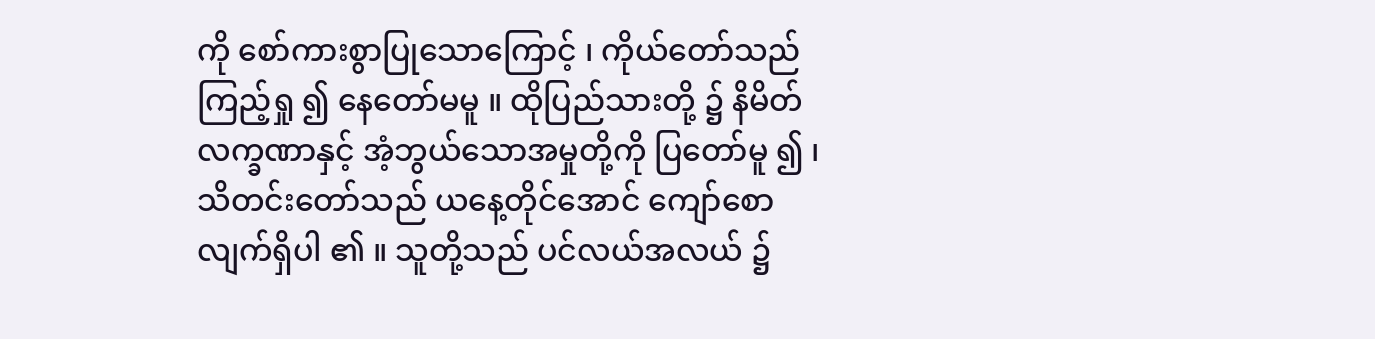ကို စော်ကားစွာပြုသောကြောင့် ၊ ကိုယ်တော်သည် ကြည့်ရှု ၍ နေတော်မမူ ။ ထိုပြည်သားတို့ ၌ နိမိတ်လက္ခဏာနှင့် အံ့ဘွယ်သောအမှုတို့ကို ပြတော်မူ ၍ ၊ သိတင်းတော်သည် ယနေ့တိုင်အောင် ကျော်စောလျက်ရှိပါ ၏ ။ သူတို့သည် ပင်လယ်အလယ် ၌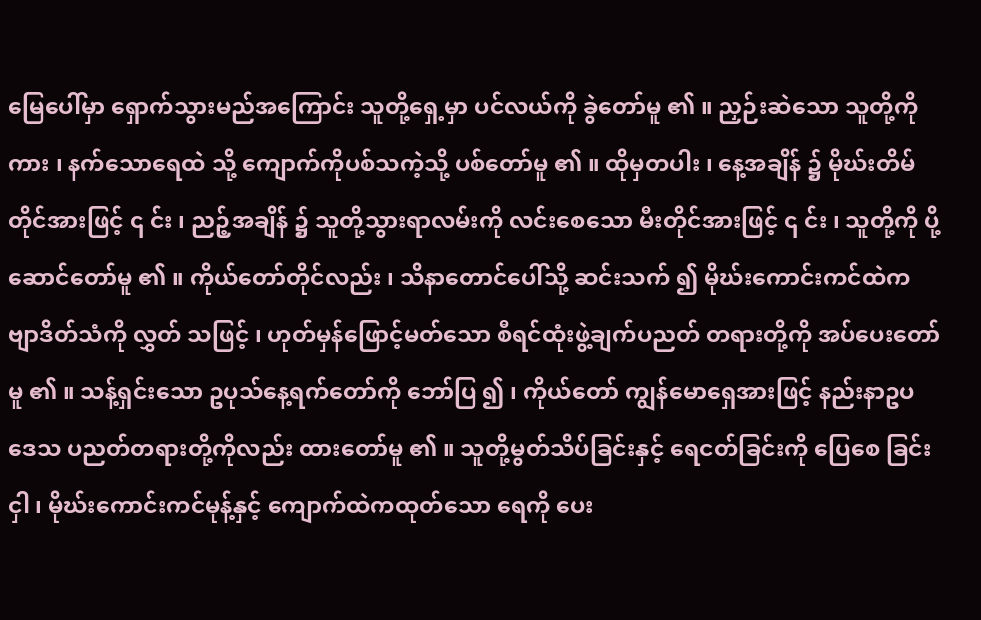မြေပေါ်မှာ ရှောက်သွားမည်အကြောင်း သူတို့ရှေ့မှာ ပင်လယ်ကို ခွဲတော်မူ ၏ ။ ညှဉ်းဆဲသော သူတို့ကိုကား ၊ နက်သောရေထဲ သို့ ကျောက်ကိုပစ်သကဲ့သို့ ပစ်တော်မူ ၏ ။ ထိုမှတပါး ၊ နေ့အချိန် ၌ မိုဃ်းတိမ်တိုင်အားဖြင့် ၎ င်း ၊ ညဉ့်အချိန် ၌ သူတို့သွားရာလမ်းကို လင်းစေသော မီးတိုင်အားဖြင့် ၎ င်း ၊ သူတို့ကို ပို့ဆောင်တော်မူ ၏ ။ ကိုယ်တော်တိုင်လည်း ၊ သိနာတောင်ပေါ်သို့ ဆင်းသက် ၍ မိုဃ်းကောင်းကင်ထဲက ဗျာဒိတ်သံကို လွှတ် သဖြင့် ၊ ဟုတ်မှန်ဖြောင့်မတ်သော စီရင်ထုံးဖွဲ့ချက်ပညတ် တရားတို့ကို အပ်ပေးတော်မူ ၏ ။ သန့်ရှင်းသော ဥပုသ်နေ့ရက်တော်ကို ဘော်ပြ ၍ ၊ ကိုယ်တော် ကျွန်မောရှေအားဖြင့် နည်းနာဥပဒေသ ပညတ်တရားတို့ကိုလည်း ထားတော်မူ ၏ ။ သူတို့မွတ်သိပ်ခြင်းနှင့် ရေငတ်ခြင်းကို ပြေစေ ခြင်းငှါ ၊ မိုဃ်းကောင်းကင်မုန့်နှင့် ကျောက်ထဲကထုတ်သော ရေကို ပေး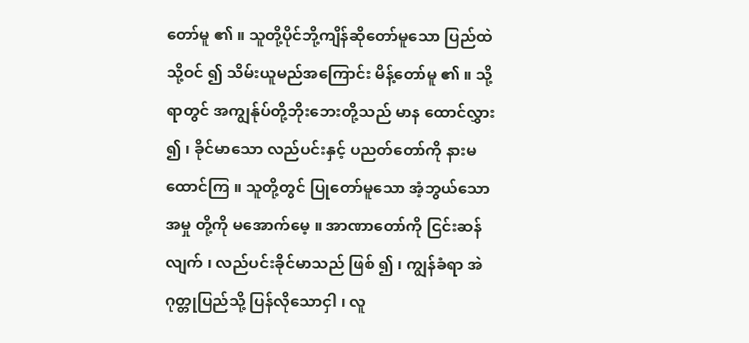တော်မူ ၏ ။ သူတို့ပိုင်ဘို့ကျိန်ဆိုတော်မူသော ပြည်ထဲသို့ဝင် ၍ သိမ်းယူမည်အကြောင်း မိန့်တော်မူ ၏ ။ သို့ရာတွင် အကျွန်ုပ်တို့ဘိုးဘေးတို့သည် မာန ထောင်လွှား ၍ ၊ ခိုင်မာသော လည်ပင်းနှင့် ပညတ်တော်ကို နားမထောင်ကြ ။ သူတို့တွင် ပြုတော်မူသော အံ့ဘွယ်သောအမှု တို့ကို မအောက်မေ့ ။ အာဏာတော်ကို ငြင်းဆန်လျက် ၊ လည်ပင်းခိုင်မာသည် ဖြစ် ၍ ၊ ကျွန်ခံရာ အဲဂုတ္တုပြည်သို့ ပြန်လိုသောငှါ ၊ လူ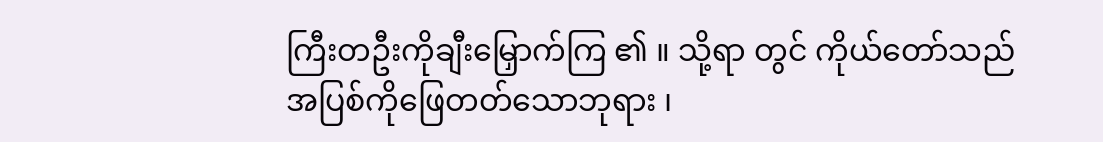ကြီးတဦးကိုချီးမြှောက်ကြ ၏ ။ သို့ရာ တွင် ကိုယ်တော်သည် အပြစ်ကိုဖြေတတ်သောဘုရား ၊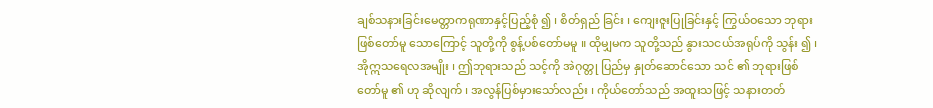ချစ်သနားခြင်းမေတ္တာကရုဏာနှင့်ပြည့်စုံ ၍ ၊ စိတ်ရှည် ခြင်း ၊ ကျေးဇူးပြုခြင်းနှင့် ကြွယ်ဝသော ဘုရားဖြစ်တော်မူ သောကြောင့် သူတို့ကို စွန့်ပစ်တော်မမူ ။ ထိုမျှမက သူတို့သည် နွားသငယ်အရုပ်ကို သွန်း ၍ ၊ အိုဣသရေလအမျိုး ၊ ဤဘုရားသည် သင့်ကို အဲဂုတ္တု ပြည်မှ နှုတ်ဆောင်သော သင် ၏ ဘုရားဖြစ်တော်မူ ၏ ဟု ဆိုလျက် ၊ အလွန်ပြစ်မှားသော်လည်း ၊ ကိုယ်တော်သည် အထူးသဖြင့် သနားတတ်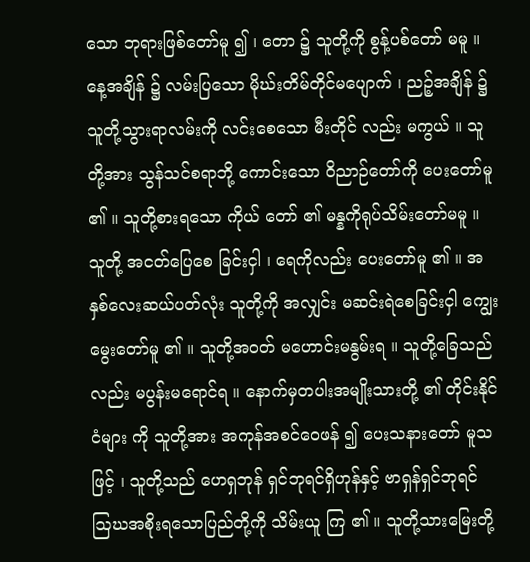သော ဘုရားဖြစ်တော်မူ ၍ ၊ တော ၌ သူတို့ကို စွန့်ပစ်တော် မမူ ။ နေ့အချိန် ၌ လမ်းပြသော မိုဃ်းတိမ်တိုင်မပျောက် ၊ ညဉ့်အချိန် ၌ သူတို့သွားရာလမ်းကို လင်းစေသော မီးတိုင် လည်း မကွယ် ။ သူတို့အား သွန်သင်စရာဘို့ ကောင်းသော ဝိညာဉ်တော်ကို ပေးတော်မူ ၏ ။ သူတို့စားရသော ကိုယ် တော် ၏ မန္နကိုရုပ်သိမ်းတော်မမူ ။ သူတို့ အငတ်ပြေစေ ခြင်းငှါ ၊ ရေကိုလည်း ပေးတော်မူ ၏ ။ အနှစ်လေးဆယ်ပတ်လုံး သူတို့ကို အလျှင်း မဆင်းရဲစေခြင်းငှါ ကျွေးမွေးတော်မူ ၏ ။ သူတို့အဝတ် မဟောင်းမနွမ်းရ ။ သူတို့ခြေသည်လည်း မပွန်းမရောင်ရ ။ နောက်မှတပါးအမျိုးသားတို့ ၏ တိုင်းနိုင်ငံများ ကို သူတို့အား အကုန်အစင်ဝေဖန် ၍ ပေးသနားတော် မူသဖြင့် ၊ သူတို့သည် ဟေရှဘုန် ရှင်ဘုရင်ရှိဟုန်နှင့် ဗာရှန်ရှင်ဘုရင် ဩဃအစိုးရသောပြည်တို့ကို သိမ်းယူ ကြ ၏ ။ သူတို့သားမြေးတို့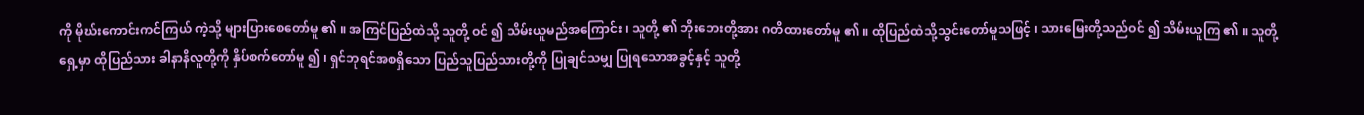ကို မိုဃ်းကောင်းကင်ကြယ် ကဲ့သို့ များပြားစေတော်မူ ၏ ။ အကြင်ပြည်ထဲသို့ သူတို့ ဝင် ၍ သိမ်းယူမည်အကြောင်း ၊ သူတို့ ၏ ဘိုးဘေးတို့အား ဂတိထားတော်မူ ၏ ။ ထိုပြည်ထဲသို့သွင်းတော်မူသဖြင့် ၊ သားမြေးတို့သည်ဝင် ၍ သိမ်းယူကြ ၏ ။ သူတို့ ရှေ့မှာ ထိုပြည်သား ခါနာနိလူတို့ကို နှိပ်စက်တော်မူ ၍ ၊ ရှင်ဘုရင်အစရှိသော ပြည်သူပြည်သားတို့ကို ပြုချင်သမျှ ပြုရသောအခွင့်နှင့် သူတို့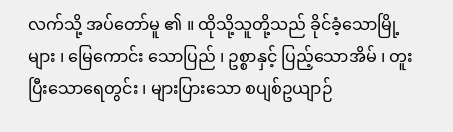လက်သို့ အပ်တော်မူ ၏ ။ ထိုသို့သူတို့သည် ခိုင်ခံ့သောမြို့များ ၊ မြေကောင်း သောပြည် ၊ ဥစ္စာနှင့် ပြည့်သောအိမ် ၊ တူးပြီးသောရေတွင်း ၊ များပြားသော စပျစ်ဥယျာဉ်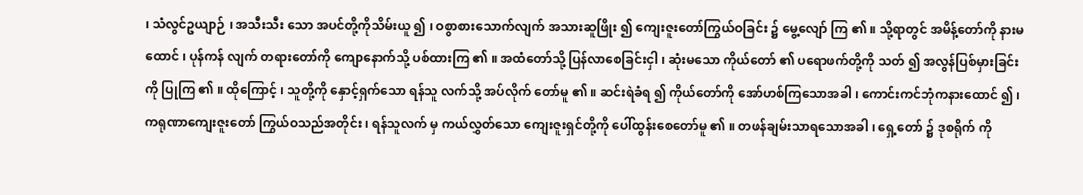၊ သံလွင်ဥယျာဉ် ၊ အသီးသီး သော အပင်တို့ကိုသိမ်းယူ ၍ ၊ ဝစွာစားသောက်လျက် အသားဆူဖြိုး ၍ ကျေးဇူးတော်ကြွယ်ဝခြင်း ၌ မွေ့လျော် ကြ ၏ ။ သို့ရာတွင် အမိန့်တော်ကို နားမထောင် ၊ ပုန်ကန် လျက် တရားတော်ကို ကျောနောက်သို့ ပစ်ထားကြ ၏ ။ အထံတော်သို့ ပြန်လာစေခြင်းငှါ ၊ ဆုံးမသော ကိုယ်တော် ၏ ပရောဖက်တို့ကို သတ် ၍ အလွန်ပြစ်မှားခြင်းကို ပြုကြ ၏ ။ ထိုကြောင့် ၊ သူတို့ကို နှောင့်ရှက်သော ရန်သူ လက်သို့ အပ်လိုက် တော်မူ ၏ ။ ဆင်းရဲခံရ ၍ ကိုယ်တော်ကို အော်ဟစ်ကြသောအခါ ၊ ကောင်းကင်ဘုံကနားထောင် ၍ ၊ ကရုဏာကျေးဇူးတော် ကြွယ်ဝသည်အတိုင်း ၊ ရန်သူလက် မှ ကယ်လွှတ်သော ကျေးဇူးရှင်တို့ကို ပေါ်ထွန်းစေတော်မူ ၏ ။ တဖန်ချမ်းသာရသောအခါ ၊ ရှေ့တော် ၌ ဒုစရိုက် ကို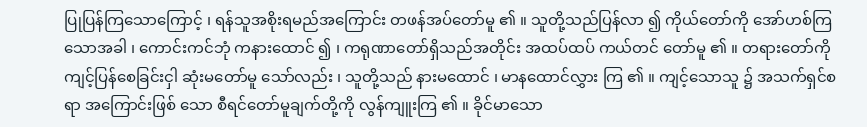ပြုပြန်ကြသောကြောင့် ၊ ရန်သူအစိုးရမည်အကြောင်း တဖန်အပ်တော်မူ ၏ ။ သူတို့သည်ပြန်လာ ၍ ကိုယ်တော်ကို အော်ဟစ်ကြသောအခါ ၊ ကောင်းကင်ဘုံ ကနားထောင် ၍ ၊ ကရုဏာတော်ရှိသည်အတိုင်း အထပ်ထပ် ကယ်တင် တော်မူ ၏ ။ တရားတော်ကိုကျင့်ပြန်စေခြင်းငှါ ဆုံးမတော်မူ သော်လည်း ၊ သူတို့သည် နားမထောင် ၊ မာနထောင်လွှား ကြ ၏ ။ ကျင့်သောသူ ၌ အသက်ရှင်စရာ အကြောင်းဖြစ် သော စီရင်တော်မူချက်တို့ကို လွန်ကျူးကြ ၏ ။ ခိုင်မာသော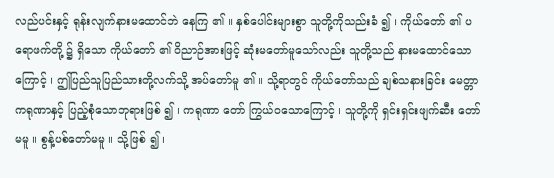လည်ပင်းနှင့် ရုန်းလျက်နားမထောင်ဘဲ နေကြ ၏ ။ နှစ်ပေါင်းများစွာ သူတို့ကိုသည်းခံ ၍ ၊ ကိုယ်တော် ၏ ပရောဖက်တို့ ၌ ရှိသော ကိုယ်တော် ၏ ဝိညာဉ်အားဖြင့် ဆုံးမတော်မူသော်လည်း သူတို့သည် နားမထောင်သော ကြောင့် ၊ ဤပြည်သူပြည်သားတို့လက်သို့ အပ်တော်မူ ၏ ။ သို့ရာတွင် ကိုယ်တော်သည် ချစ်သနားခြင်း မေတ္တာကရုဏာနှင့် ပြည့်စုံသောဘုရားဖြစ် ၍ ၊ ကရုဏာ တော် ကြွယ်ဝသောကြောင့် ၊ သူတို့ကို ရှင်းရှင်းဖျက်ဆီး တော်မမူ ။ စွန့်ပစ်တော်မမူ ။ သို့ဖြစ် ၍ ၊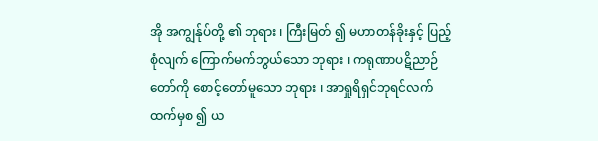အို အကျွန်ုပ်တို့ ၏ ဘုရား ၊ ကြီးမြတ် ၍ မဟာတန်ခိုးနှင့် ပြည့်စုံလျက် ကြောက်မက်ဘွယ်သော ဘုရား ၊ ကရုဏာပဋိညာဉ်တော်ကို စောင့်တော်မူသော ဘုရား ၊ အာရှုရိရှင်ဘုရင်လက်ထက်မှစ ၍ ယ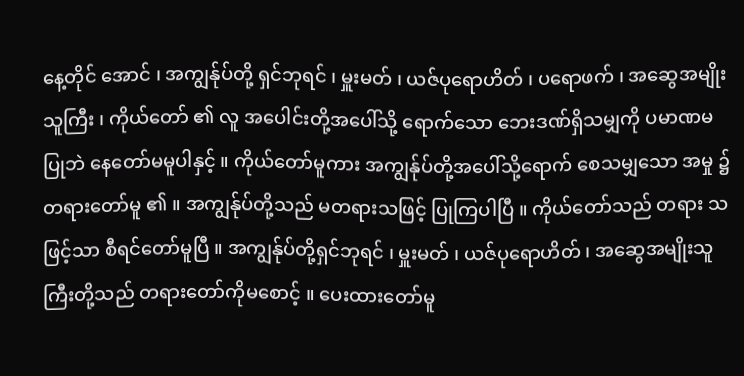နေ့တိုင် အောင် ၊ အကျွန်ုပ်တို့ ရှင်ဘုရင် ၊ မှူးမတ် ၊ ယဇ်ပုရောဟိတ် ၊ ပရောဖက် ၊ အဆွေအမျိုးသူကြီး ၊ ကိုယ်တော် ၏ လူ အပေါင်းတို့အပေါ်သို့ ရောက်သော ဘေးဒဏ်ရှိသမျှကို ပမာဏမပြုဘဲ နေတော်မမူပါနှင့် ။ ကိုယ်တော်မူကား အကျွန်ုပ်တို့အပေါ်သို့ရောက် စေသမျှသော အမှု ၌ တရားတော်မူ ၏ ။ အကျွန်ုပ်တို့သည် မတရားသဖြင့် ပြုကြပါပြီ ။ ကိုယ်တော်သည် တရား သဖြင့်သာ စီရင်တော်မူပြီ ။ အကျွန်ုပ်တို့ရှင်ဘုရင် ၊ မှူးမတ် ၊ ယဇ်ပုရောဟိတ် ၊ အဆွေအမျိုးသူကြီးတို့သည် တရားတော်ကိုမစောင့် ။ ပေးထားတော်မူ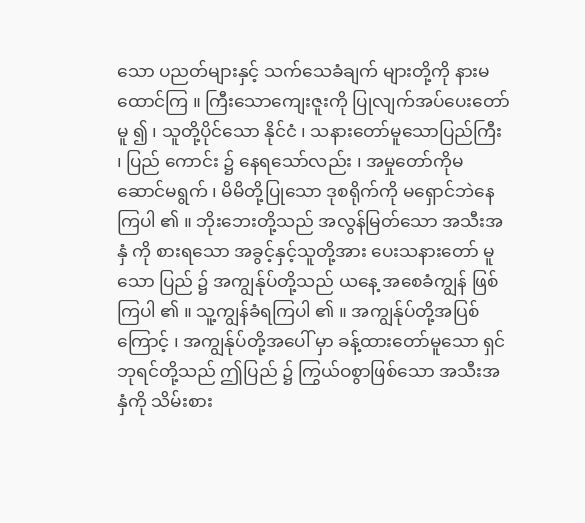သော ပညတ်များနှင့် သက်သေခံချက် များတို့ကို နားမထောင်ကြ ။ ကြီးသောကျေးဇူးကို ပြုလျက်အပ်ပေးတော်မူ ၍ ၊ သူတို့ပိုင်သော နိုင်ငံ ၊ သနားတော်မူသောပြည်ကြီး ၊ ပြည် ကောင်း ၌ နေရသော်လည်း ၊ အမှုတော်ကိုမဆောင်မရွက် ၊ မိမိတို့ပြုသော ဒုစရိုက်ကို မရှောင်ဘဲနေကြပါ ၏ ။ ဘိုးဘေးတို့သည် အလွန်မြတ်သော အသီးအနှံ ကို စားရသော အခွင့်နှင့်သူတို့အား ပေးသနားတော် မူသော ပြည် ၌ အကျွန်ုပ်တို့သည် ယနေ့ အစေခံကျွန် ဖြစ်ကြပါ ၏ ။ သူ့ကျွန်ခံရကြပါ ၏ ။ အကျွန်ုပ်တို့အပြစ်ကြောင့် ၊ အကျွန်ုပ်တို့အပေါ် မှာ ခန့်ထားတော်မူသော ရှင်ဘုရင်တို့သည် ဤပြည် ၌ ကြွယ်ဝစွာဖြစ်သော အသီးအနှံကို သိမ်းစား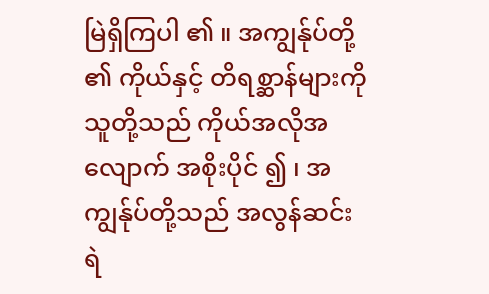မြဲရှိကြပါ ၏ ။ အကျွန်ုပ်တို့ ၏ ကိုယ်နှင့် တိရစ္ဆာန်များကို သူတို့သည် ကိုယ်အလိုအလျောက် အစိုးပိုင် ၍ ၊ အကျွန်ုပ်တို့သည် အလွန်ဆင်းရဲ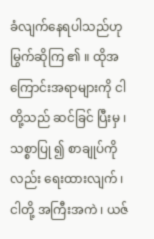ခံလျက်နေရပါသည်ဟု မြွက်ဆိုကြ ၏ ။ ထိုအကြောင်းအရာများကို ငါတို့သည် ဆင်ခြင် ပြီးမှ ၊ သစ္စာပြု ၍ စာချုပ်ကိုလည်း ရေးထားလျက် ၊ ငါတို့ အကြီးအကဲ ၊ ယဇ်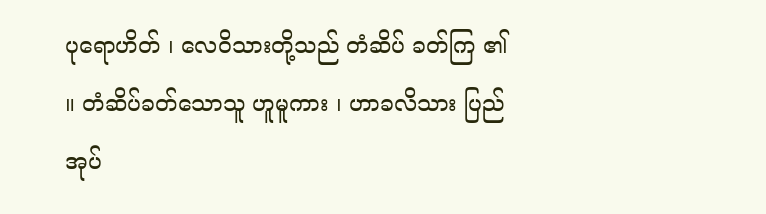ပုရောဟိတ် ၊ လေဝိသားတို့သည် တံဆိပ် ခတ်ကြ ၏ ။ တံဆိပ်ခတ်သောသူ ဟူမူကား ၊ ဟာခလိသား ပြည်အုပ်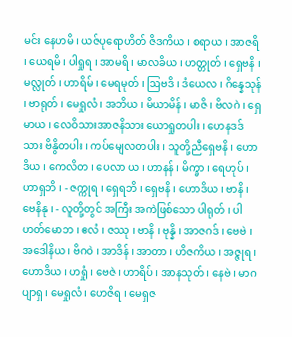မင်း နေဟမိ ၊ ယဇ်ပုရောဟိတ် ဇိဒကိယ ၊ စရာယ ၊ အာဇရိ ၊ ယေရမိ ၊ ပါရှုရ ၊ အာမရိ ၊ မာလခိယ ၊ ဟတ္တုတ် ၊ ရှေဗနိ ၊ မလ္လုတ် ၊ ဟာရိမ် ၊ မေရမုတ် ၊ ဩဗဒိ ၊ ဒံယေလ ၊ ဂိန္နေသုန် ၊ ဗာရုတ် ၊ မေရှုလံ ၊ အဘိယ ၊ မိယာမိန် ၊ မာဇိ ၊ ဗိလဂဲ ၊ ရှေမာယ ၊ လေဝိသားအာဇနိသား ယောရှုတပါး ၊ ဟေနဒဒ် သား ဗိနွိတပါး ၊ ကပ်မျေလတပါး ၊ သူတို့ညီရှေဗနိ ၊ ဟောဒိယ ၊ ကေလိတ ၊ ပေလာ ယ ၊ ဟာနန် ၊ မိက္ခာ ၊ ရေဟုပ် ၊ ဟာရှဘိ ၊ - ဇက္ကုရ ၊ ရှေရဘိ ၊ ရှေဗနိ ၊ ဟောဒိယ ၊ ဗာနိ ၊ ဗေနိနု ၊ - လူတို့တွင် အကြီး အကဲဖြစ်သော ပါရုတ် ၊ ပါဟတ်မောဘ ၊ ဧလံ ၊ ဇဿု ၊ ဗာနိ ၊ ဗုန္နိ ၊ အာဇဂဒ် ၊ ဗေဗဲ ၊ အဒေါနိယ ၊ ဗိဂဝဲ ၊ အာဒိန် ၊ အာတာ ၊ ဟိဇကိယ ၊ အဇ္ဇုရ ၊ ဟောဒိယ ၊ ဟရှုံ ၊ ဗေဇဲ ၊ ဟာရိပ် ၊ အာနသုတ် ၊ နေဗဲ ၊ မာဂပျာရှ ၊ မေရှုလံ ၊ ဟေဇိရ ၊ မေရှဇ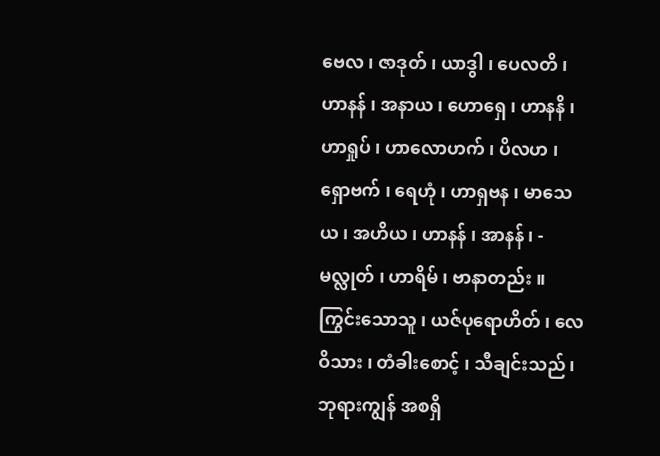ဗေလ ၊ ဇာဒုတ် ၊ ယာဒွါ ၊ ပေလတိ ၊ ဟာနန် ၊ အနာယ ၊ ဟောရှေ ၊ ဟာနနိ ၊ ဟာရှုပ် ၊ ဟာလောဟက် ၊ ပိလဟ ၊ ရှောဗက် ၊ ရေဟုံ ၊ ဟာရှဗန ၊ မာသေယ ၊ အဟိယ ၊ ဟာနန် ၊ အာနန် ၊ - မလ္လုတ် ၊ ဟာရိမ် ၊ ဗာနာတည်း ။ ကြွင်းသောသူ ၊ ယဇ်ပုရောဟိတ် ၊ လေဝိသား ၊ တံခါးစောင့် ၊ သီချင်းသည် ၊ ဘုရားကျွန် အစရှိ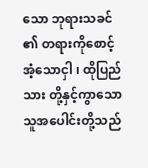သော ဘုရားသခင် ၏ တရားကိုစောင့်အံ့သောငှါ ၊ ထိုပြည်သား တို့နှင့်ကွာသော သူအပေါင်းတို့သည်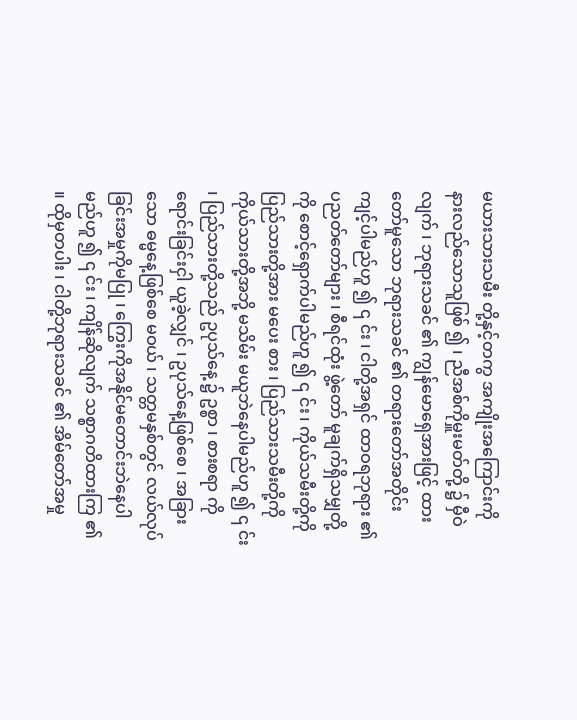မယားသားသမီး တို့နှင့်တကွ အကျိုးအကြောင်းကို နားလည်သောသူဖြစ် ၍ ၊ ညီအစ်ကိုမှူးမတ်တို့ ၌ မှီဝဲလျက် ၊ ဘုရားသခင် ၏ ကျွန်မောရှေအားဖြင့် ထားတော်မူသော ဘုရားသခင် ၏ တရားတော်အတိုင်း ကျင့်ပါမည်ဟူ ၍ ၎ င်း ၊ ငါတို့အရှင် ထာဝရဘုရား ၏ ပညတ်တော်များ ၊ စီရင်ထုံး ဖွဲ့တော် မူချက်ရှိသမျှတို့ကို စောင့်ရှောက်ပါမည်ဟူ ၍ ၎ င်း ၊ ကိုယ်သမီးတို့ကို ပြည်သားတို့အား မပေး စား ၊ ပြည်သားသမီးတို့ကို ကိုယ်သားတို့အဘို့ မသိမ်း မယူဘဲနေပါမည်ဟူ ၍ ၎ င်း ၊ ပြည်သားတို့သည် ဥပုသ်နေ့ ၌ ဥစ္စာ ၊ စားစရာ ကိုရောင်းခြင်းငှါ ယူခဲ့လျှင် ၊ ဥပုသ်နေ့ဖြစ်စေ ၊ အခြား သော ဓမ္မနေ့ဖြစ်စေ မဝယ် ၊ သတ္တမနှစ်တွင် လယ်လုပ် ခြင်းအမှုကိုမပြု ၊ ကြွေးကိုအနိုင်မတောင်းဘဲနေပါ မည်ဟူ ၍ ၎ င်း ၊ ကျိန်ဆိုလျက် သစ္စာဂတိထားကြ ၏ ။ ထိုမှတပါး ၊ ငါတို့ဘုရားသခင် ၏ အိမ်တော်အမှု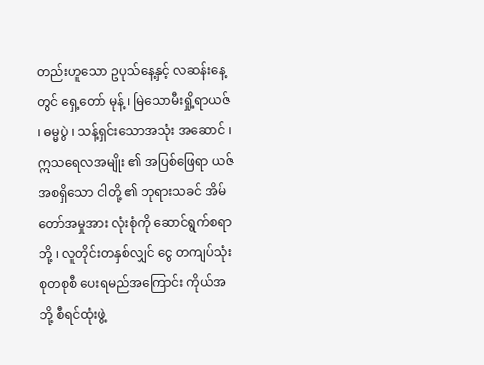တည်းဟူသော ဥပုသ်နေ့နှင့် လဆန်းနေ့တွင် ရှေ့တော် မုန့် ၊ မြဲသောမီးရှို့ရာယဇ် ၊ ဓမ္မပွဲ ၊ သန့်ရှင်းသောအသုံး အဆောင် ၊ ဣသရေလအမျိုး ၏ အပြစ်ဖြေရာ ယဇ် အစရှိသော ငါတို့ ၏ ဘုရားသခင် အိမ်တော်အမှုအား လုံးစုံကို ဆောင်ရွက်စရာဘို့ ၊ လူတိုင်းတနှစ်လျှင် ငွေ တကျပ်သုံးစုတစုစီ ပေးရမည်အကြောင်း ကိုယ်အဘို့ စီရင်ထုံးဖွဲ့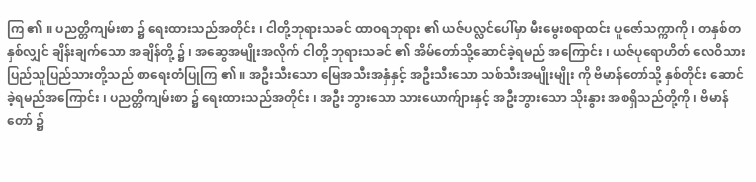ကြ ၏ ။ ပညတ္တိကျမ်းစာ ၌ ရေးထားသည်အတိုင်း ၊ ငါတို့ဘုရားသခင် ထာဝရဘုရား ၏ ယဇ်ပလ္လင်ပေါ်မှာ မီးမွေးစရာထင်း ပူဇော်သက္ကာကို ၊ တနှစ်တနှစ်လျှင် ချိန်းချက်သော အချိန်တို့ ၌ ၊ အဆွေအမျိုးအလိုက် ငါတို့ ဘုရားသခင် ၏ အိမ်တော်သို့ဆောင်ခဲ့ရမည် အကြောင်း ၊ ယဇ်ပုရောဟိတ် လေဝိသားပြည်သူပြည်သားတို့သည် စာရေးတံပြုကြ ၏ ။ အဦးသီးသော မြေအသီးအနှံနှင့် အဦးသီးသော သစ်သီးအမျိုးမျိုး ကို ဗိမာန်တော်သို့ နှစ်တိုင်း ဆောင်ခဲ့ရမည်အကြောင်း ၊ ပညတ္တိကျမ်းစာ ၌ ရေးထားသည်အတိုင်း ၊ အဦး ဘွားသော သားယောက်ျားနှင့် အဦးဘွားသော သိုးနွား အစရှိသည်တို့ကို ၊ ဗိမာန်တော် ၌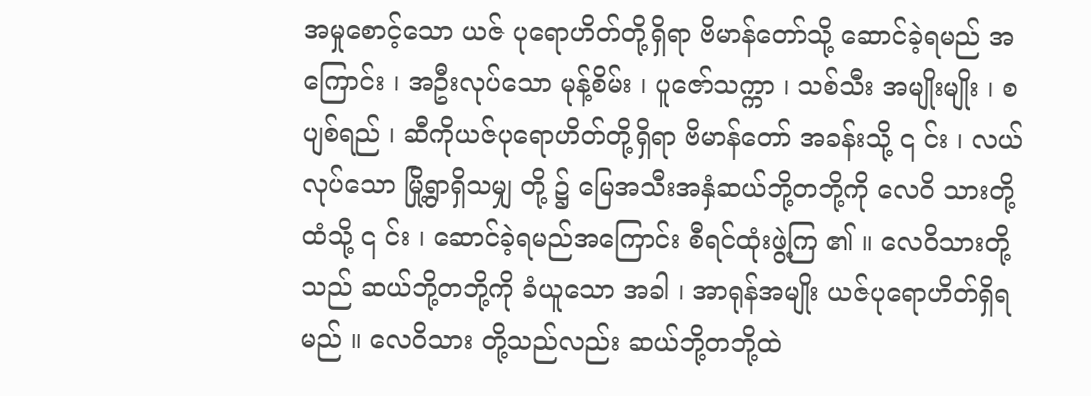အမှုစောင့်သော ယဇ် ပုရောဟိတ်တို့ရှိရာ ဗိမာန်တော်သို့ ဆောင်ခဲ့ရမည် အကြောင်း ၊ အဦးလုပ်သော မုန့်စိမ်း ၊ ပူဇော်သက္ကာ ၊ သစ်သီး အမျိုးမျိုး ၊ စပျစ်ရည် ၊ ဆီကိုယဇ်ပုရောဟိတ်တို့ရှိရာ ဗိမာန်တော် အခန်းသို့ ၎ င်း ၊ လယ်လုပ်သော မြို့ရွာရှိသမျှ တို့ ၌ မြေအသီးအနှံဆယ်ဘို့တဘို့ကို လေဝိ သားတို့ထံသို့ ၎ င်း ၊ ဆောင်ခဲ့ရမည်အကြောင်း စီရင်ထုံးဖွဲ့ကြ ၏ ။ လေဝိသားတို့သည် ဆယ်ဘို့တဘို့ကို ခံယူသော အခါ ၊ အာရုန်အမျိုး ယဇ်ပုရောဟိတ်ရှိရမည် ။ လေဝိသား တို့သည်လည်း ဆယ်ဘို့တဘို့ထဲ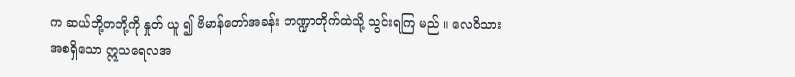က ဆယ်ဘို့တဘို့ကို နှုတ် ယူ ၍ ဗိမာန်တော်အခန်း ဘဏ္ဍာတိုက်ထဲသို့ သွင်းရကြ မည် ။ လေဝိသားအစရှိသော ဣသရေလအ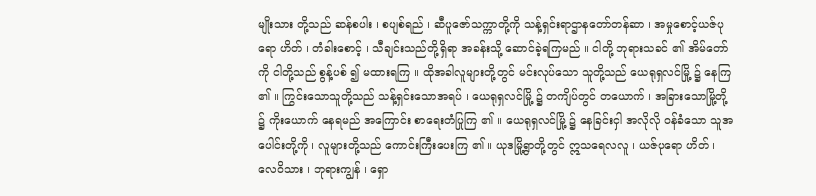မျိုးသား တို့သည် ဆန်စပါး ၊ စပျစ်ရည် ၊ ဆီပူဇော်သက္ကာတို့ကို သန့်ရှင်းရာဌာနတော်တန်ဆာ ၊ အမှုစောင့်ယဇ်ပုရော ဟိတ် ၊ တံခါးစောင့် ၊ သီချင်းသည်တို့ရှိရာ အခန်းသို့ ဆောင်ခဲ့ရကြမည် ။ ငါတို့ ဘုရားသခင် ၏ အိမ်တော်ကို ငါတို့သည် စွန့်ပစ် ၍ မထားရကြ ။ ထိုအခါလူများတို့တွင် မင်းလုပ်သော သူတို့သည် ယေရုရှလင်မြို့ ၌ နေကြ ၏ ။ ကြွင်းသောသူတို့သည် သန့်ရှင်းသောအရပ် ၊ ယေရုရှလင်မြို့ ၌ တကျိပ်တွင် တယောက် ၊ အခြားသောမြို့တို့ ၌ ကိုးယောက် နေရမည် အကြောင်း စာရေးတံပြုကြ ၏ ။ ယေရုရှလင်မြို့ ၌ နေခြင်းငှါ အလိုလို ဝန်ခံသော သူအပေါင်းတို့ကို ၊ လူများတို့သည် ကောင်းကြီးပေးကြ ၏ ။ ယုဒမြို့ရွာတို့တွင် ဣသရေလလူ ၊ ယဇ်ပုရော ဟိတ် ၊ လေဝိသား ၊ ဘုရားကျွန် ၊ ရှော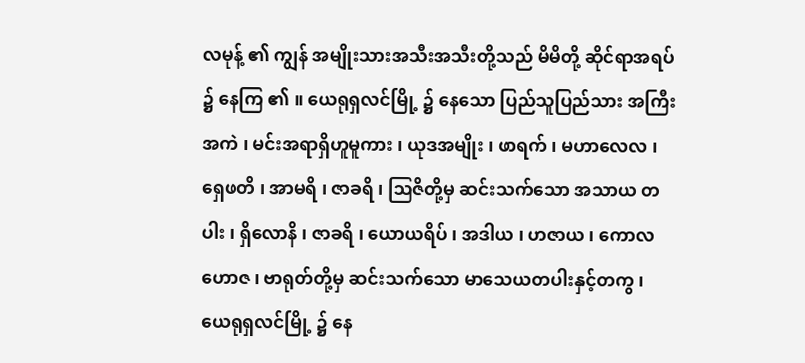လမုန့် ၏ ကျွန် အမျိုးသားအသီးအသီးတို့သည် မိမိတို့ ဆိုင်ရာအရပ် ၌ နေကြ ၏ ။ ယေရုရှလင်မြို့ ၌ နေသော ပြည်သူပြည်သား အကြီးအကဲ ၊ မင်းအရာရှိဟူမူကား ၊ ယုဒအမျိုး ၊ ဖာရက် ၊ မဟာလေလ ၊ ရှေဖတိ ၊ အာမရိ ၊ ဇာခရိ ၊ ဩဇိတို့မှ ဆင်းသက်သော အသာယ တပါး ၊ ရှိလောနိ ၊ ဇာခရိ ၊ ယောယရိပ် ၊ အဒါယ ၊ ဟဇာယ ၊ ကောလဟောဇ ၊ ဗာရုတ်တို့မှ ဆင်းသက်သော မာသေယတပါးနှင့်တကွ ၊ ယေရုရှလင်မြို့ ၌ နေ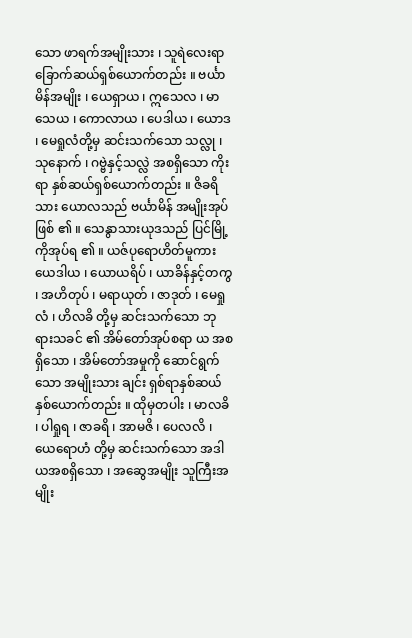သော ဖာရက်အမျိုးသား ၊ သူရဲလေးရာခြောက်ဆယ်ရှစ်ယောက်တည်း ။ ဗင်္ယာမိန်အမျိုး ၊ ယေရှာယ ၊ ဣသေလ ၊ မာသေယ ၊ ကောလာယ ၊ ပေဒါယ ၊ ယောဒ ၊ မေရှုလံတို့မှ ဆင်းသက်သော သလ္လု ၊ သုနောက် ၊ ဂဗ္ဗဲနှင့်သလ္လဲ အစရှိသော ကိုးရာ နှစ်ဆယ်ရှစ်ယောက်တည်း ။ ဇိခရိသား ယောလသည် ဗင်္ယာမိန် အမျိုးအုပ် ဖြစ် ၏ ။ သေနွာသားယုဒသည် ပြင်မြို့ကိုအုပ်ရ ၏ ။ ယဇ်ပုရောဟိတ်မူကား ယေဒါယ ၊ ယောယရိပ် ၊ ယာခိန်နှင့်တကွ ၊ အဟိတုပ် ၊ မရာယုတ် ၊ ဇာဒုတ် ၊ မေရှုလံ ၊ ဟိလခိ တို့မှ ဆင်းသက်သော ဘုရားသခင် ၏ အိမ်တော်အုပ်စရာ ယ အစရှိသော ၊ အိမ်တော်အမှုကို ဆောင်ရွက်သော အမျိုးသား ချင်း ရှစ်ရာနှစ်ဆယ်နှစ်ယောက်တည်း ။ ထိုမှတပါး ၊ မာလခိ ၊ ပါရှုရ ၊ ဇာခရိ ၊ အာမဇိ ၊ ပေလလိ ၊ ယေရောဟံ တို့မှ ဆင်းသက်သော အဒါယအစရှိသော ၊ အဆွေအမျိုး သူကြီးအမျိုး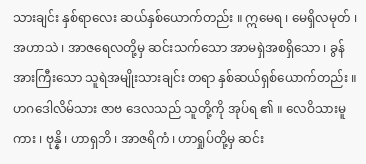သားချင်း နှစ်ရာလေး ဆယ်နှစ်ယောက်တည်း ။ ဣမေရ ၊ မေရှိလမုတ် ၊ အဟာသဲ ၊ အာဇရေလတို့မှ ဆင်းသက်သော အာမရှဲအစရှိသော ၊ ခွန်အားကြီးသော သူရဲအမျိုးသားချင်း တရာ နှစ်ဆယ်ရှစ်ယောက်တည်း ။ ဟဂဒေါလိမ်သား ဇာဗ ဒေလသည် သူတို့ကို အုပ်ရ ၏ ။ လေဝိသားမူကား ၊ ဗုန္နိ ၊ ဟာရှဘိ ၊ အာဇရိကံ ၊ ဟာရှုပ်တို့မှ ဆင်း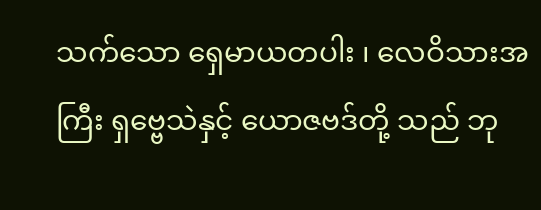သက်သော ရှေမာယတပါး ၊ လေဝိသားအကြီး ရှဗ္ဗေသဲနှင့် ယောဇဗဒ်တို့ သည် ဘု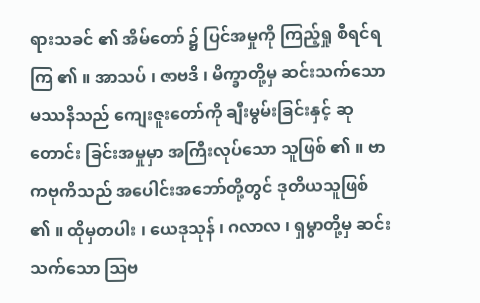ရားသခင် ၏ အိမ်တော် ၌ ပြင်အမှုကို ကြည့်ရှု စီရင်ရကြ ၏ ။ အာသပ် ၊ ဇာဗဒိ ၊ မိက္ခာတို့မှ ဆင်းသက်သော မဿနိသည် ကျေးဇူးတော်ကို ချီးမွမ်းခြင်းနှင့် ဆုတောင်း ခြင်းအမှုမှာ အကြီးလုပ်သော သူဖြစ် ၏ ။ ဗာကဗုကိသည် အပေါင်းအဘော်တို့တွင် ဒုတိယသူဖြစ် ၏ ။ ထိုမှတပါး ၊ ယေဒုသုန် ၊ ဂလာလ ၊ ရှမွာတို့မှ ဆင်းသက်သော ဩဗ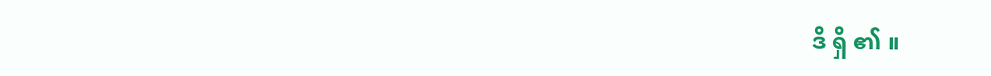ဒိ ရှိ ၏ ။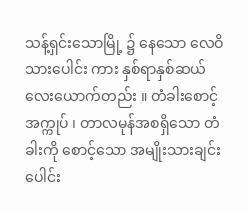သန့်ရှင်းသောမြို့ ၌ နေသော လေဝိသားပေါင်း ကား နှစ်ရာနှစ်ဆယ်လေးယောက်တည်း ။ တံခါးစောင့်အက္ကုပ် ၊ တာလမုန်အစရှိသော တံခါးကို စောင့်သော အမျိုးသားချင်း ပေါင်း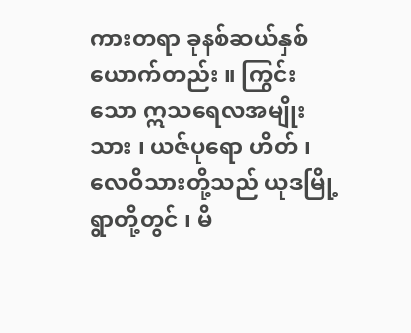ကားတရာ ခုနစ်ဆယ်နှစ်ယောက်တည်း ။ ကြွင်းသော ဣသရေလအမျိုးသား ၊ ယဇ်ပုရော ဟိတ် ၊ လေဝိသားတို့သည် ယုဒမြို့ရွာတို့တွင် ၊ မိ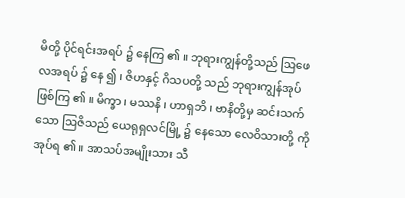မိတို့ ပိုင်ရင်းအရပ် ၌ နေကြ ၏ ။ ဘုရားကျွန်တို့သည် ဩဖေလအရပ် ၌ နေ ၍ ၊ ဇိဟနှင့် ဂိသပတို့ သည် ဘုရားကျွန်အုပ် ဖြစ်ကြ ၏ ။ မိက္ခာ ၊ မဿနိ ၊ ဟာရှဘိ ၊ ဗာနိတို့မှ ဆင်းသက် သော ဩဇိသည် ယေရုရှလင်မြို့ ၌ နေသော လေဝိသားတို့ ကို အုပ်ရ ၏ ။ အာသပ်အမျိုးသား သီ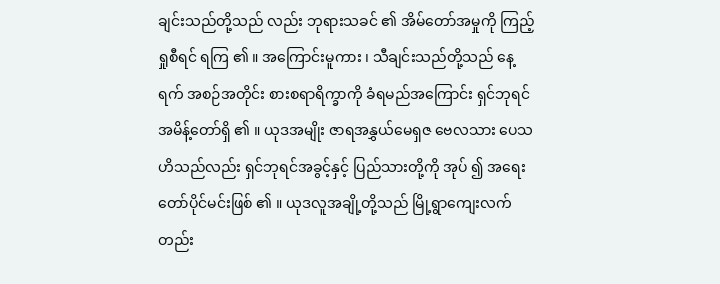ချင်းသည်တို့သည် လည်း ဘုရားသခင် ၏ အိမ်တော်အမှုကို ကြည့်ရှုစီရင် ရကြ ၏ ။ အကြောင်းမူကား ၊ သီချင်းသည်တို့သည် နေ့ရက် အစဉ်အတိုင်း စားစရာရိက္ခာကို ခံရမည်အကြောင်း ရှင်ဘုရင် အမိန့်တော်ရှိ ၏ ။ ယုဒအမျိုး ဇာရအနွှယ်မေရှဇ ဗေလသား ပေသဟိသည်လည်း ရှင်ဘုရင်အခွင့်နှင့် ပြည်သားတို့ကို အုပ် ၍ အရေးတော်ပိုင်မင်းဖြစ် ၏ ။ ယုဒလူအချို့တို့သည် မြို့ရွာကျေးလက်တည်း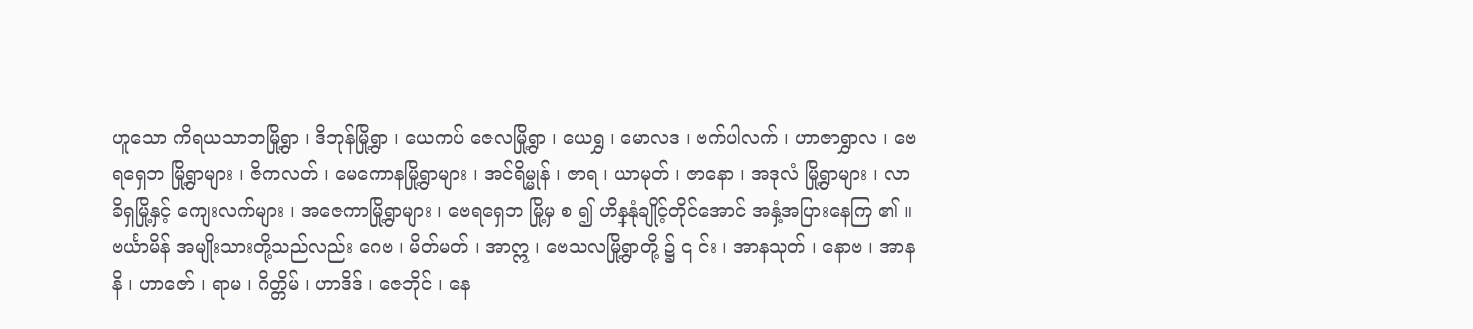ဟူသော ကိရယသာဘမြို့ရွာ ၊ ဒိဘုန်မြို့ရွာ ၊ ယေကပ် ဇေလမြို့ရွာ ၊ ယေရွှ ၊ မောလဒ ၊ ဗက်ပါလက် ၊ ဟာဇာရွှာလ ၊ ဗေရရှေဘ မြို့ရွာများ ၊ ဇိကလတ် ၊ မေကောနမြို့ရွာများ ၊ အင်ရိမ္မုန် ၊ ဇာရ ၊ ယာမုတ် ၊ ဇာနော ၊ အဒုလံ မြို့ရွာများ ၊ လာခိရှမြို့နှင့် ကျေးလက်များ ၊ အဇေကာမြို့ရွာများ ၊ ဗေရရှေဘ မြို့မှ စ ၍ ဟိန္နုံချိုင့်တိုင်အောင် အနှံ့အပြားနေကြ ၏ ။ ဗင်္ယာမိန် အမျိုးသားတို့သည်လည်း ဂေဗ ၊ မိတ်မတ် ၊ အာဣ ၊ ဗေသလမြို့ရွာတို့ ၌ ၎ င်း ၊ အာနသုတ် ၊ နောဗ ၊ အာနနိ ၊ ဟာဇော် ၊ ရာမ ၊ ဂိတ္တိမ် ၊ ဟာဒိဒ် ၊ ဇေဘိုင် ၊ နေ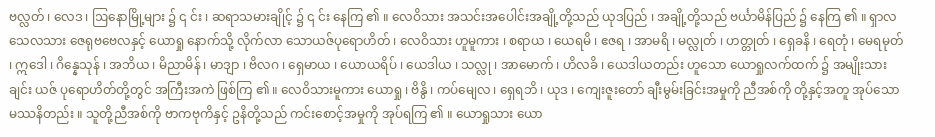ဗလ္လတ် ၊ လေဒ ၊ ဩနောမြို့များ ၌ ၎ င်း ၊ ဆရာသမားချိုင့် ၌ ၎ င်း နေကြ ၏ ။ လေဝိသား အသင်းအပေါင်းအချို့တို့သည် ယုဒပြည် ၊ အချို့တို့သည် ဗင်္ယာမိန်ပြည် ၌ နေကြ ၏ ။ ရှာလသေလသား ဇေရုဗဗေလနှင့် ယောရှု နောက်သို့ လိုက်လာ သောယဇ်ပုရောဟိတ် ၊ လေဝိသား ဟူမူကား ၊ စရာယ ၊ ယေရမိ ၊ ဧဇရ ၊ အာမရိ ၊ မလ္လုတ် ၊ ဟတ္တုတ် ၊ ရှေခနိ ၊ ရေတုံ ၊ မေရမုတ် ၊ ဣဒေါ ၊ ဂိန္နေသုန် ၊ အဘိယ ၊ မိညာမိန် ၊ မာဒျာ ၊ ဗိလဂ ၊ ရှေမာယ ၊ ယောယရိပ် ၊ ယေဒါယ ၊ သလ္လု ၊ အာမောက် ၊ ဟိလခိ ၊ ယေဒါယတည်း ဟူသော ယောရှုလက်ထက် ၌ အမျိုးသားချင်း ယဇ် ပုရောဟိတ်တို့တွင် အကြီးအကဲ ဖြစ်ကြ ၏ ။ လေဝိသားမူကား ယောရှု ၊ ဗိနွိ ၊ ကပ်မျေလ ၊ ရှေရဘိ ၊ ယုဒ ၊ ကျေးဇူးတော် ချီးမွမ်းခြင်းအမှုကို ညီအစ်ကို တို့နှင့်အတူ အုပ်သော မဿနိတည်း ။ သူတို့ညီအစ်ကို ဗာကဗုကိနှင့် ဥနိတို့သည် ကင်းစောင့်အမှုကို အုပ်ရကြ ၏ ။ ယောရှုသား ယော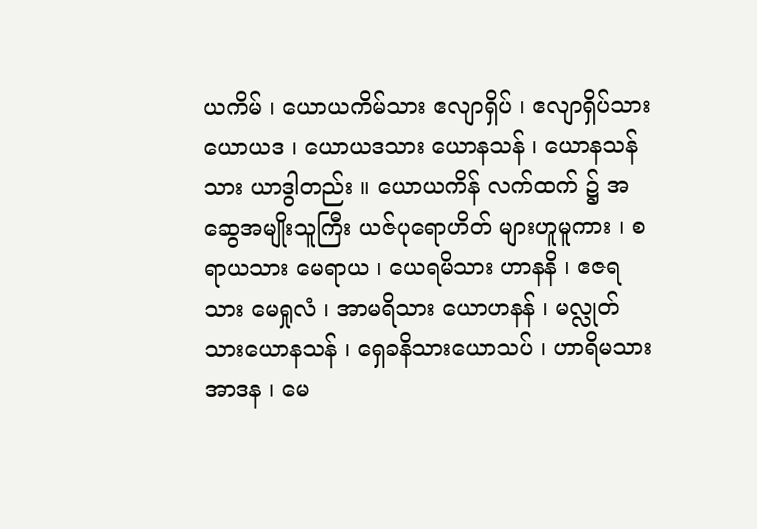ယကိမ် ၊ ယောယကိမ်သား ဧလျာရှိပ် ၊ ဧလျာရှိပ်သား ယောယဒ ၊ ယောယဒသား ယောနသန် ၊ ယောနသန်သား ယာဒွါတည်း ။ ယောယကိန် လက်ထက် ၌ အဆွေအမျိုးသူကြီး ယဇ်ပုရောဟိတ် များဟူမူကား ၊ စရာယသား မေရာယ ၊ ယေရမိသား ဟာနနိ ၊ ဧဇရသား မေရှုလံ ၊ အာမရိသား ယောဟနန် ၊ မလ္လုတ်သားယောနသန် ၊ ရှေခနိသားယောသပ် ၊ ဟာရိမသား အာဒန ၊ မေ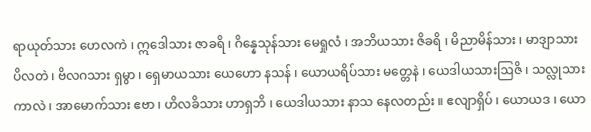ရာယုတ်သား ဟေလကဲ ၊ ဣဒေါသား ဇာခရိ ၊ ဂိန္နေသုန်သား မေရှုလံ ၊ အဘိယသား ဇိခရိ ၊ မိညာမိန်သား ၊ မာဒျာသား ပိလတဲ ၊ ဗိလဂသား ရှမွာ ၊ ရှေမာယသား ယေဟော နသန် ၊ ယောယရိပ်သား မတ္တေနဲ ၊ ယေဒါယသားဩဇိ ၊ သလ္လုသား ကာလဲ ၊ အာမောက်သား ဧဗာ ၊ ဟိလခိသား ဟာရှဘိ ၊ ယေဒါယသား နာသ နေလတည်း ။ ဧလျာရှိပ် ၊ ယောယဒ ၊ ယော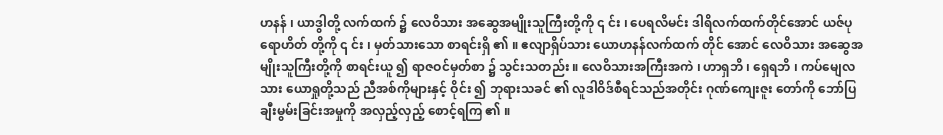ဟနန် ၊ ယာဒွါတို့ လက်ထက် ၌ လေဝိသား အဆွေအမျိုးသူကြီးတို့ကို ၎ င်း ၊ ပေရလိမင်း ဒါရိလက်ထက်တိုင်အောင် ယဇ်ပုရောဟိတ် တို့ကို ၎ င်း ၊ မှတ်သားသော စာရင်းရှိ ၏ ။ ဧလျာရှိပ်သား ယောဟနန်လက်ထက် တိုင် အောင် လေဝိသား အဆွေအမျိုးသူကြီးတို့ကို စာရင်းယူ ၍ ရာဇဝင်မှတ်စာ ၌ သွင်းသတည်း ။ လေဝိသားအကြီးအကဲ ၊ ဟာရှဘိ ၊ ရှေရဘိ ၊ ကပ်မျေလသား ယောရှုတို့သည် ညီအစ်ကိုများနှင့် ဝိုင်း ၍ ဘုရားသခင် ၏ လူဒါဝိဒ်စီရင်သည်အတိုင်း ဂုဏ်ကျေးဇူး တော်ကို ဘော်ပြချီးမွမ်းခြင်းအမှုကို အလှည့်လှည့် စောင့်ရကြ ၏ ။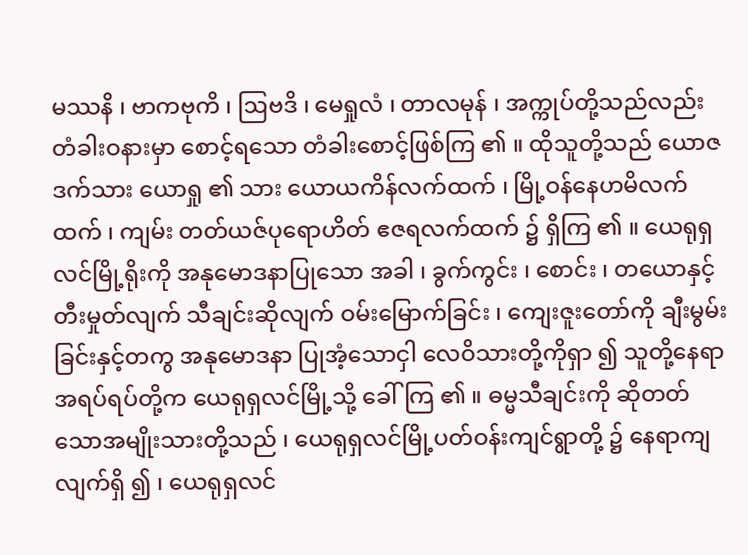မဿနိ ၊ ဗာကဗုကိ ၊ ဩဗဒိ ၊ မေရှုလံ ၊ တာလမုန် ၊ အက္ကုပ်တို့သည်လည်း တံခါးဝနားမှာ စောင့်ရသော တံခါးစောင့်ဖြစ်ကြ ၏ ။ ထိုသူတို့သည် ယောဇဒက်သား ယောရှု ၏ သား ယောယကိန်လက်ထက် ၊ မြို့ဝန်နေဟမိလက်ထက် ၊ ကျမ်း တတ်ယဇ်ပုရောဟိတ် ဧဇရလက်ထက် ၌ ရှိကြ ၏ ။ ယေရုရှလင်မြို့ရိုးကို အနုမောဒနာပြုသော အခါ ၊ ခွက်ကွင်း ၊ စောင်း ၊ တယောနှင့် တီးမှုတ်လျက် သီချင်းဆိုလျက် ဝမ်းမြောက်ခြင်း ၊ ကျေးဇူးတော်ကို ချီးမွမ်းခြင်းနှင့်တကွ အနုမောဒနာ ပြုအံ့သောငှါ လေဝိသားတို့ကိုရှာ ၍ သူတို့နေရာ အရပ်ရပ်တို့က ယေရုရှလင်မြို့သို့ ခေါ်ကြ ၏ ။ ဓမ္မသီချင်းကို ဆိုတတ်သောအမျိုးသားတို့သည် ၊ ယေရုရှလင်မြို့ပတ်ဝန်းကျင်ရွာတို့ ၌ နေရာကျ လျက်ရှိ ၍ ၊ ယေရုရှလင်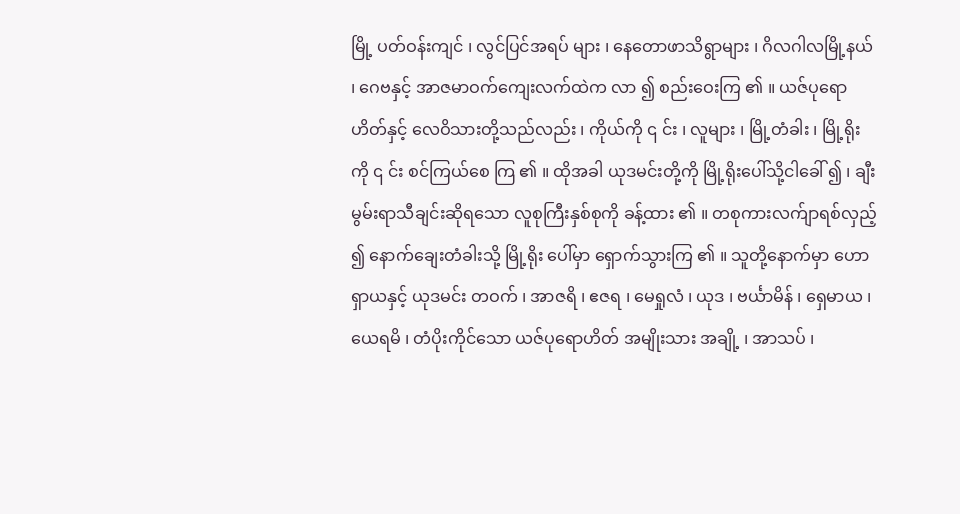မြို့ ပတ်ဝန်းကျင် ၊ လွင်ပြင်အရပ် များ ၊ နေတောဖာသိရွာများ ၊ ဂိလဂါလမြို့နယ် ၊ ဂေဗနှင့် အာဇမာဝက်ကျေးလက်ထဲက လာ ၍ စည်းဝေးကြ ၏ ။ ယဇ်ပုရောဟိတ်နှင့် လေဝိသားတို့သည်လည်း ၊ ကိုယ်ကို ၎ င်း ၊ လူများ ၊ မြို့တံခါး ၊ မြို့ရိုးကို ၎ င်း စင်ကြယ်စေ ကြ ၏ ။ ထိုအခါ ယုဒမင်းတို့ကို မြို့ရိုးပေါ်သို့ငါခေါ် ၍ ၊ ချီးမွမ်းရာသီချင်းဆိုရသော လူစုကြီးနှစ်စုကို ခန့်ထား ၏ ။ တစုကားလက်ျာရစ်လှည့် ၍ နောက်ချေးတံခါးသို့ မြို့ရိုး ပေါ်မှာ ရှောက်သွားကြ ၏ ။ သူတို့နောက်မှာ ဟောရှာယနှင့် ယုဒမင်း တဝက် ၊ အာဇရိ ၊ ဧဇရ ၊ မေရှုလံ ၊ ယုဒ ၊ ဗင်္ယာမိန် ၊ ရှေမာယ ၊ ယေရမိ ၊ တံပိုးကိုင်သော ယဇ်ပုရောဟိတ် အမျိုးသား အချို့ ၊ အာသပ် ၊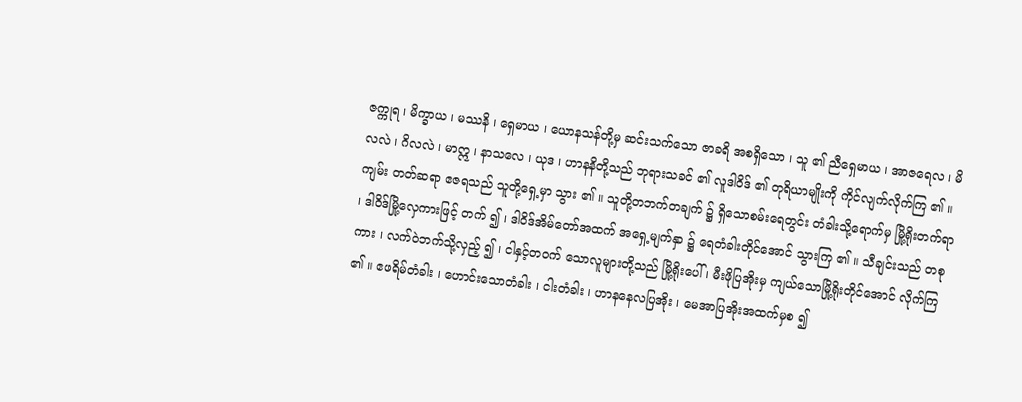ဇက္ကုရ ၊ မိက္ခာယ ၊ မဿနိ ၊ ရှေမာယ ၊ ယောနသန်တို့မှ ဆင်းသက်သော ဇာခရိ အစရှိသော ၊ သူ ၏ ညီရှေမာယ ၊ အာဇရေလ ၊ မိလလဲ ၊ ဂိလလဲ ၊ မာဣ ၊ နာသလေ ၊ ယုဒ ၊ ဟာနနိတို့သည် ဘုရားသခင် ၏ လူဒါဝိဒ် ၏ တုရိယာမျိုးကို ကိုင်လျက်လိုက်ကြ ၏ ။ ကျမ်း တတ်ဆရာ ဧဇရသည် သူတို့ရှေ့မှာ သွား ၏ ။ သူတို့တဘက်တချက် ၌ ရှိသောစမ်းရေတွင်း တံခါးသို့ရောက်မှ မြို့ရိုးတက်ရာ ၊ ဒါဝိဒ်မြို့လှေကားဖြင့် တက် ၍ ၊ ဒါဝိဒ်အိမ်တော်အထက် အရှေ့မျက်နှာ ၌ ရေတံခါးတိုင်အောင် သွားကြ ၏ ။ သီချင်းသည် တစုကား ၊ လက်ဝဲဘက်သို့လှည့် ၍ ၊ ငါနှင့်တဝက် သောလူများတို့သည် မြို့ရိုးပေါ် ၊ မီးဖိုပြအိုးမှ ကျယ်သောမြို့ရိုးတိုင်အောင် လိုက်ကြ ၏ ။ ဧဖရိမ်တံခါး ၊ ဟောင်းသောတံခါး ၊ ငါးတံခါး ၊ ဟာနနေလပြအိုး ၊ မေအာပြအိုးအထက်မှစ ၍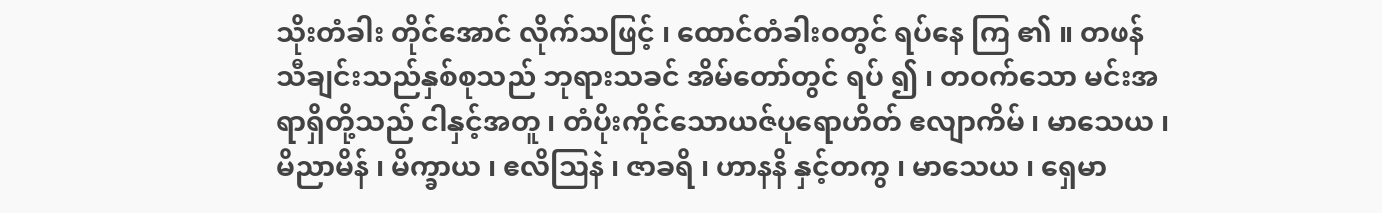သိုးတံခါး တိုင်အောင် လိုက်သဖြင့် ၊ ထောင်တံခါးဝတွင် ရပ်နေ ကြ ၏ ။ တဖန် သီချင်းသည်နှစ်စုသည် ဘုရားသခင် အိမ်တော်တွင် ရပ် ၍ ၊ တဝက်သော မင်းအရာရှိတို့သည် ငါနှင့်အတူ ၊ တံပိုးကိုင်သောယဇ်ပုရောဟိတ် ဧလျာကိမ် ၊ မာသေယ ၊ မိညာမိန် ၊ မိက္ခာယ ၊ ဧလိဩနဲ ၊ ဇာခရိ ၊ ဟာနနိ နှင့်တကွ ၊ မာသေယ ၊ ရှေမာ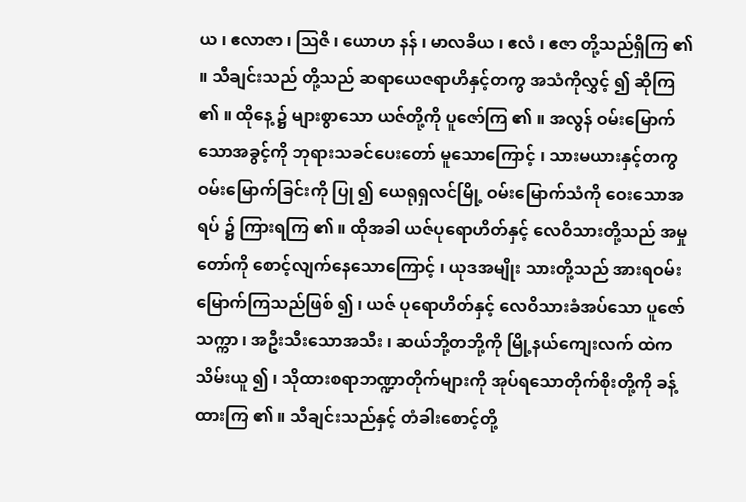ယ ၊ ဧလာဇာ ၊ ဩဇိ ၊ ယောဟ နန် ၊ မာလခိယ ၊ ဧလံ ၊ ဧဇာ တို့သည်ရှိကြ ၏ ။ သီချင်းသည် တို့သည် ဆရာယေဇရာဟိနှင့်တကွ အသံကိုလွှင့် ၍ ဆိုကြ ၏ ။ ထိုနေ့ ၌ များစွာသော ယဇ်တို့ကို ပူဇော်ကြ ၏ ။ အလွန် ဝမ်းမြောက်သောအခွင့်ကို ဘုရားသခင်ပေးတော် မူသောကြောင့် ၊ သားမယားနှင့်တကွ ဝမ်းမြောက်ခြင်းကို ပြု ၍ ယေရုရှလင်မြို့ ဝမ်းမြောက်သံကို ဝေးသောအရပ် ၌ ကြားရကြ ၏ ။ ထိုအခါ ယဇ်ပုရောဟိတ်နှင့် လေဝိသားတို့သည် အမှုတော်ကို စောင့်လျက်နေသောကြောင့် ၊ ယုဒအမျိုး သားတို့သည် အားရဝမ်းမြောက်ကြသည်ဖြစ် ၍ ၊ ယဇ် ပုရောဟိတ်နှင့် လေဝိသားခံအပ်သော ပူဇော်သက္ကာ ၊ အဦးသီးသောအသီး ၊ ဆယ်ဘို့တဘို့ကို မြို့နယ်ကျေးလက် ထဲက သိမ်းယူ ၍ ၊ သိုထားစရာဘဏ္ဍာတိုက်များကို အုပ်ရသောတိုက်စိုးတို့ကို ခန့်ထားကြ ၏ ။ သီချင်းသည်နှင့် တံခါးစောင့်တို့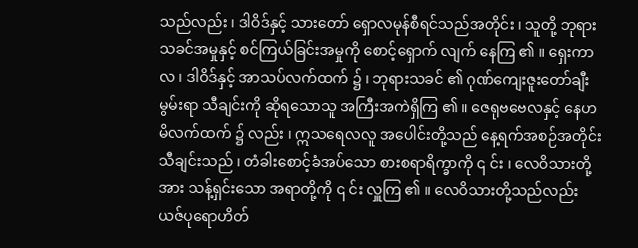သည်လည်း ၊ ဒါဝိဒ်နှင့် သားတော် ရှောလမုန်စီရင်သည်အတိုင်း ၊ သူတို့ ဘုရားသခင်အမှုနှင့် စင်ကြယ်ခြင်းအမှုကို စောင့်ရှောက် လျက် နေကြ ၏ ။ ရှေးကာလ ၊ ဒါဝိဒ်နှင့် အာသပ်လက်ထက် ၌ ၊ ဘုရားသခင် ၏ ဂုဏ်ကျေးဇူးတော်ချီးမွမ်းရာ သီချင်းကို ဆိုရသောသူ အကြီးအကဲရှိကြ ၏ ။ ဇေရုဗဗေလနှင့် နေဟမိလက်ထက် ၌ လည်း ၊ ဣသရေလလူ အပေါင်းတို့သည် နေ့ရက်အစဉ်အတိုင်း သီချင်းသည် ၊ တံခါးစောင့်ခံအပ်သော စားစရာရိက္ခာကို ၎ င်း ၊ လေဝိသားတို့အား သန့်ရှင်းသော အရာတို့ကို ၎ င်း လှူကြ ၏ ။ လေဝိသားတို့သည်လည်း ယဇ်ပုရောဟိတ်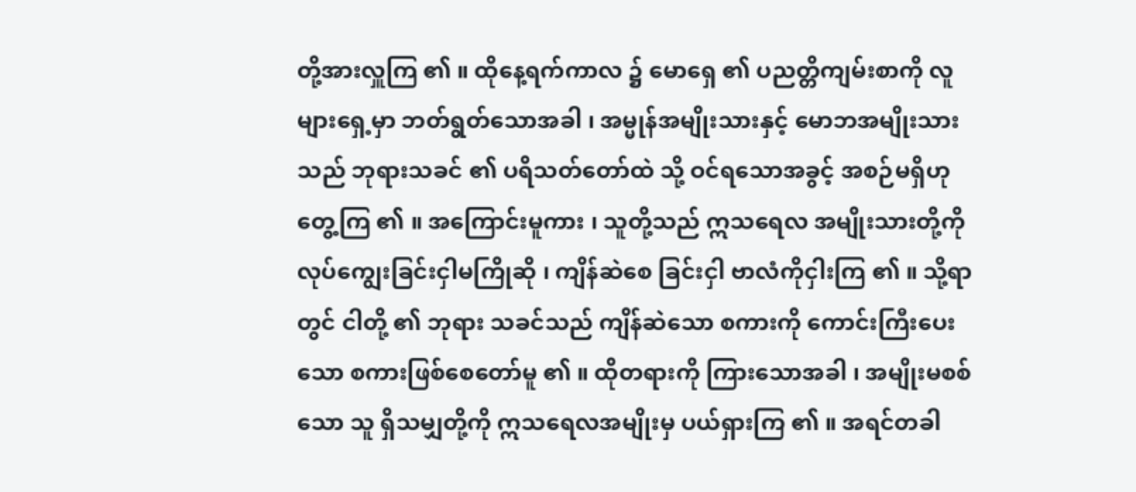တို့အားလှူကြ ၏ ။ ထိုနေ့ရက်ကာလ ၌ မောရှေ ၏ ပညတ္တိကျမ်းစာကို လူများရှေ့မှာ ဘတ်ရွတ်သောအခါ ၊ အမ္မုန်အမျိုးသားနှင့် မောဘအမျိုးသားသည် ဘုရားသခင် ၏ ပရိသတ်တော်ထဲ သို့ ဝင်ရသောအခွင့် အစဉ်မရှိဟု တွေ့ကြ ၏ ။ အကြောင်းမူကား ၊ သူတို့သည် ဣသရေလ အမျိုးသားတို့ကို လုပ်ကျွေးခြင်းငှါမကြိုဆို ၊ ကျိန်ဆဲစေ ခြင်းငှါ ဗာလံကိုငှါးကြ ၏ ။ သို့ရာတွင် ငါတို့ ၏ ဘုရား သခင်သည် ကျိန်ဆဲသော စကားကို ကောင်းကြီးပေး သော စကားဖြစ်စေတော်မူ ၏ ။ ထိုတရားကို ကြားသောအခါ ၊ အမျိုးမစစ်သော သူ ရှိသမျှတို့ကို ဣသရေလအမျိုးမှ ပယ်ရှားကြ ၏ ။ အရင်တခါ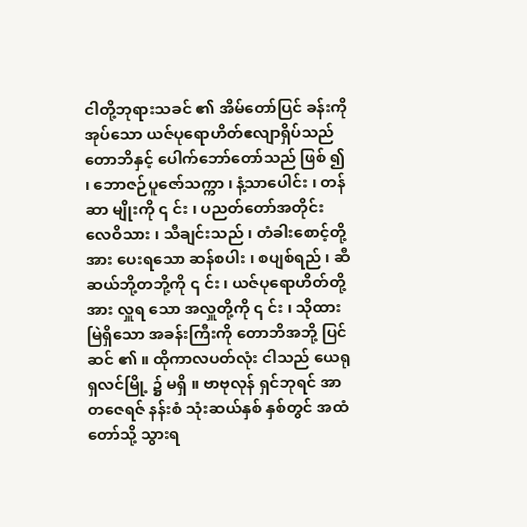ငါတို့ဘုရားသခင် ၏ အိမ်တော်ပြင် ခန်းကို အုပ်သော ယဇ်ပုရောဟိတ်ဧလျာရှိပ်သည် တောဘိနှင့် ပေါက်ဘော်တော်သည် ဖြစ် ၍ ၊ ဘောဇဉ်ပူဇော်သက္ကာ ၊ နံ့သာပေါင်း ၊ တန်ဆာ မျိုးကို ၎ င်း ၊ ပညတ်တော်အတိုင်း လေဝိသား ၊ သီချင်းသည် ၊ တံခါးစောင့်တို့အား ပေးရသော ဆန်စပါး ၊ စပျစ်ရည် ၊ ဆီဆယ်ဘို့တဘို့ကို ၎ င်း ၊ ယဇ်ပုရောဟိတ်တို့အား လှူရ သော အလှူတို့ကို ၎ င်း ၊ သိုထားမြဲရှိသော အခန်းကြီးကို တောဘိအဘို့ ပြင်ဆင် ၏ ။ ထိုကာလပတ်လုံး ငါသည် ယေရုရှလင်မြို့ ၌ မရှိ ။ ဗာဗုလုန် ရှင်ဘုရင် အာတဇေရဇ် နန်းစံ သုံးဆယ်နှစ် နှစ်တွင် အထံတော်သို့ သွားရ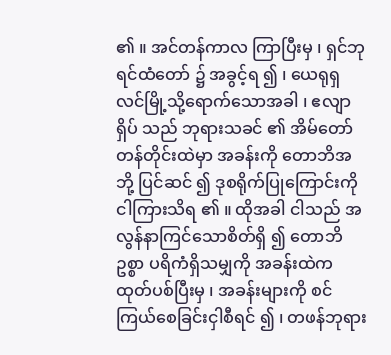၏ ။ အင်တန်ကာလ ကြာပြီးမှ ၊ ရှင်ဘုရင်ထံတော် ၌ အခွင့်ရ ၍ ၊ ယေရုရှလင်မြို့သို့ရောက်သောအခါ ၊ ဧလျာရှိပ် သည် ဘုရားသခင် ၏ အိမ်တော်တန်တိုင်းထဲမှာ အခန်းကို တောဘိအဘို့ ပြင်ဆင် ၍ ဒုစရိုက်ပြုကြောင်းကို ငါကြားသိရ ၏ ။ ထိုအခါ ငါသည် အလွန်နာကြင်သောစိတ်ရှိ ၍ တောဘိဥစ္စာ ပရိကံရှိသမျှကို အခန်းထဲက ထုတ်ပစ်ပြီးမှ ၊ အခန်းများကို စင်ကြယ်စေခြင်းငှါစီရင် ၍ ၊ တဖန်ဘုရား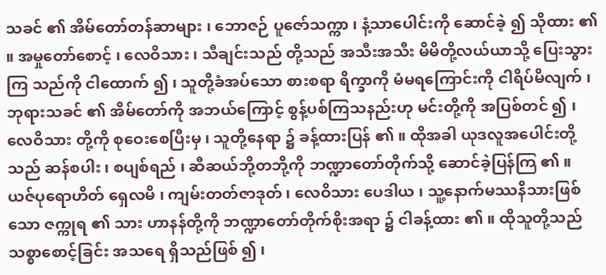သခင် ၏ အိမ်တော်တန်ဆာများ ၊ ဘောဇဉ် ပူဇော်သက္ကာ ၊ နံ့သာပေါင်းကို ဆောင်ခဲ့ ၍ သိုထား ၏ ။ အမှုတော်စောင့် ၊ လေဝိသား ၊ သီချင်းသည် တို့သည် အသီးအသီး မိမိတို့လယ်ယာသို့ ပြေးသွားကြ သည်ကို ငါထောက် ၍ ၊ သူတို့ခံအပ်သော စားစရာ ရိက္ခာကို မံမရကြောင်းကို ငါရိပ်မိလျက် ၊ ဘုရားသခင် ၏ အိမ်တော်ကို အဘယ်ကြောင့် စွန့်ပစ်ကြသနည်းဟု မင်းတို့ကို အပြစ်တင် ၍ ၊ လေဝိသား တို့ကို စုဝေးစေပြီးမှ ၊ သူတို့နေရာ ၌ ခန့်ထားပြန် ၏ ။ ထိုအခါ ယုဒလူအပေါင်းတို့သည် ဆန်စပါး ၊ စပျစ်ရည် ၊ ဆီဆယ်ဘို့တဘို့ကို ဘဏ္ဍာတော်တိုက်သို့ ဆောင်ခဲ့ပြန်ကြ ၏ ။ ယဇ်ပုရောဟိတ် ရှေလမိ ၊ ကျမ်းတတ်ဇာဒုတ် ၊ လေဝိသား ပေဒါယ ၊ သူ့နောက်မဿနိသားဖြစ်သော ဇက္ကုရ ၏ သား ဟာနန်တို့ကို ဘဏ္ဍာတော်တိုက်စိုးအရာ ၌ ငါခန့်ထား ၏ ။ ထိုသူတို့သည် သစ္စာစောင့်ခြင်း အသရေ ရှိသည်ဖြစ် ၍ ၊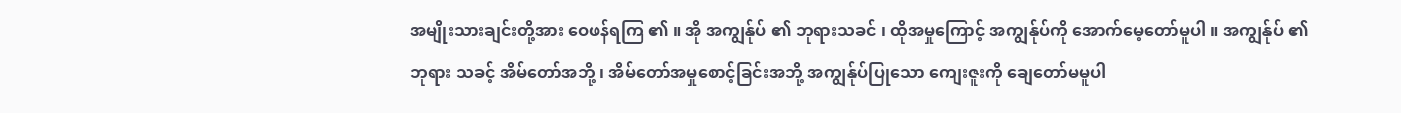အမျိုးသားချင်းတို့အား ဝေဖန်ရကြ ၏ ။ အို အကျွန်ုပ် ၏ ဘုရားသခင် ၊ ထိုအမှုကြောင့် အကျွန်ုပ်ကို အောက်မေ့တော်မူပါ ။ အကျွန်ုပ် ၏ ဘုရား သခင့် အိမ်တော်အဘို့ ၊ အိမ်တော်အမှုစောင့်ခြင်းအဘို့ အကျွန်ုပ်ပြုသော ကျေးဇူးကို ချေတော်မမူပါ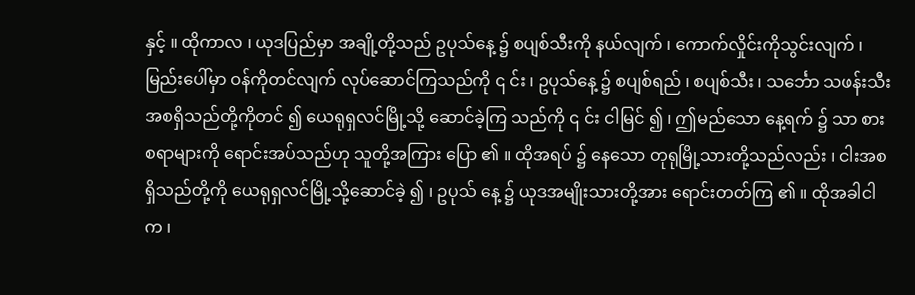နှင့် ။ ထိုကာလ ၊ ယုဒပြည်မှာ အချို့တို့သည် ဥပုသ်နေ့ ၌ စပျစ်သီးကို နယ်လျက် ၊ ကောက်လှိုင်းကိုသွင်းလျက် ၊ မြည်းပေါ်မှာ ဝန်ကိုတင်လျက် လုပ်ဆောင်ကြသည်ကို ၎ င်း ၊ ဥပုသ်နေ့ ၌ စပျစ်ရည် ၊ စပျစ်သီး ၊ သင်္ဘော သဖန်းသီး အစရှိသည်တို့ကိုတင် ၍ ယေရုရှလင်မြို့သို့ ဆောင်ခဲ့ကြ သည်ကို ၎ င်း ငါမြင် ၍ ၊ ဤမည်သော နေ့ရက် ၌ သာ စားစရာများကို ရောင်းအပ်သည်ဟု သူတို့အကြား ပြော ၏ ။ ထိုအရပ် ၌ နေသော တုရုမြို့သားတို့သည်လည်း ၊ ငါးအစရှိသည်တို့ကို ယေရုရှလင်မြို့သို့ဆောင်ခဲ့ ၍ ၊ ဥပုသ် နေ့ ၌ ယုဒအမျိုးသားတို့အား ရောင်းတတ်ကြ ၏ ။ ထိုအခါငါက ၊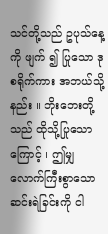သင်တို့သည် ဥပုသ်နေ့ကို ဖျက် ၍ ပြုသော ဒုစရိုက်ကား အဘယ်သို့နည်း ။ ဘိုးဘေးတို့သည် ထိုသို့ပြုသောကြောင့် ၊ ဤမျှ လောက်ကြီးစွာသော ဆင်းရဲခြင်းကို ငါ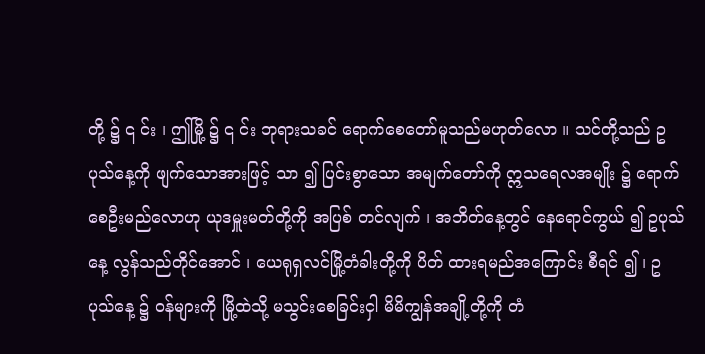တို့ ၌ ၎ င်း ၊ ဤမြို့ ၌ ၎ င်း ဘုရားသခင် ရောက်စေတော်မူသည်မဟုတ်လော ။ သင်တို့သည် ဥပုသ်နေ့ကို ဖျက်သောအားဖြင့် သာ ၍ ပြင်းစွာသော အမျက်တော်ကို ဣသရေလအမျိုး ၌ ရောက်စေဦးမည်လောဟု ယုဒမှူးမတ်တို့ကို အပြစ် တင်လျက် ၊ အဘိတ်နေ့တွင် နေရောင်ကွယ် ၍ ဥပုသ်နေ့ လွန်သည်တိုင်အောင် ၊ ယေရုရှလင်မြို့တံခါးတို့ကို ပိတ် ထားရမည်အကြောင်း စီရင် ၍ ၊ ဥပုသ်နေ့ ၌ ဝန်များကို မြို့ထဲသို့ မသွင်းစေခြင်းငှါ မိမိကျွန်အချို့တို့ကို တံ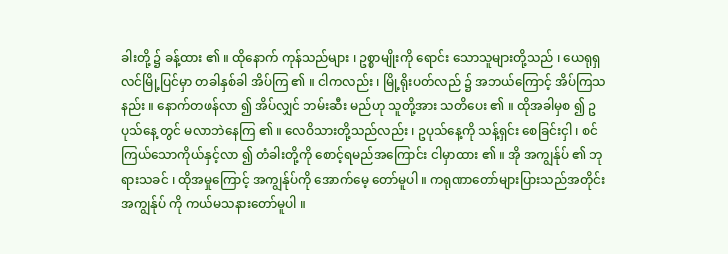ခါးတို့ ၌ ခန့်ထား ၏ ။ ထိုနောက် ကုန်သည်များ ၊ ဥစ္စာမျိုးကို ရောင်း သောသူများတို့သည် ၊ ယေရုရှလင်မြို့ပြင်မှာ တခါနှစ်ခါ အိပ်ကြ ၏ ။ ငါကလည်း ၊ မြို့ရိုးပတ်လည် ၌ အဘယ်ကြောင့် အိပ်ကြသနည်း ။ နောက်တဖန်လာ ၍ အိပ်လျှင် ဘမ်းဆီး မည်ဟု သူတို့အား သတိပေး ၏ ။ ထိုအခါမှစ ၍ ဥပုသ်နေ့ တွင် မလာဘဲနေကြ ၏ ။ လေဝိသားတို့သည်လည်း ၊ ဥပုသ်နေ့ကို သန့်ရှင်း စေခြင်းငှါ ၊ စင်ကြယ်သောကိုယ်နှင့်လာ ၍ တံခါးတို့ကို စောင့်ရမည်အကြောင်း ငါမှာထား ၏ ။ အို အကျွန်ုပ် ၏ ဘုရားသခင် ၊ ထိုအမှုကြောင့် အကျွန်ုပ်ကို အောက်မေ့ တော်မူပါ ။ ကရုဏာတော်များပြားသည်အတိုင်း အကျွန်ုပ် ကို ကယ်မသနားတော်မူပါ ။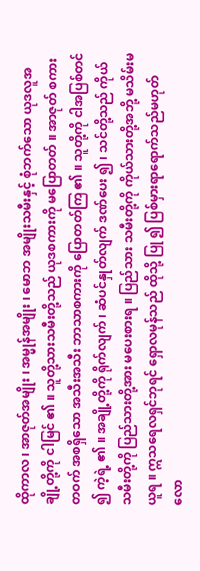ထိုကာလ ၊ အာဇုတ်အမျိုး ၊ အမ္မုန်အမျိုး ၊ မောဘ အမျိုးသမီးနှင့် စုံဘက်သော ယုဒလူအချို့တို့ကို ငါမြင် ၏ ။ သူတို့သားသမီးတို့သည် ယုဒစကားကို မပြောတတ် ။ အာဇုတ် စကားတဝက် အစရှိသော အသီးအသီး ဘာသာစကားကို ပြောတတ်ကြ ၏ ။ သူတို့ကို ငါအပြစ်တင် ၍ ကဲ့ရဲ့ ၏ ။ အချို့တို့ကို ရိုက်လျက် ၊ ဆံပင်နှုတ်လျက် ဒဏ်ပေး ၍ ၊ သင်တို့သည် ကိုယ်သမီးတို့ကို ပြည်သားတို့အား မပေးစားရ ။ ပြည်သား သမီးတို့ကို ကိုယ်သားတို့အဘို့ မသိမ်းမယူရ ။ ဣသရေလရှင်ဘုရင် ရှောလမုန်သည် ထိုသို့ ပြု ၍ ပြစ်မှားရာရောက်သည်မဟုတ်လော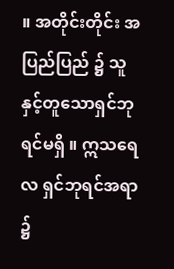။ အတိုင်းတိုင်း အပြည်ပြည် ၌ သူနှင့်တူသောရှင်ဘုရင်မရှိ ။ ဣသရေလ ရှင်ဘုရင်အရာ ၌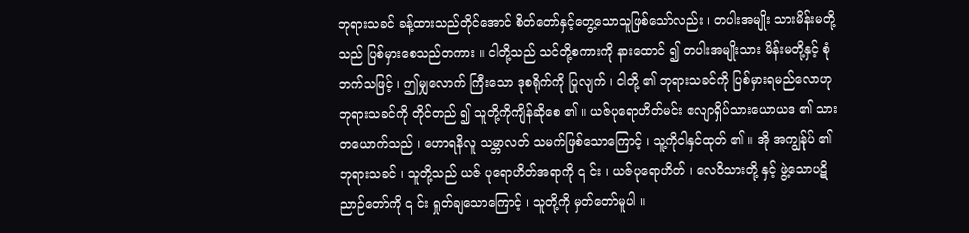ဘုရားသခင် ခန့်ထားသည်တိုင်အောင် စိတ်တော်နှင့်တွေ့သောသူဖြစ်သော်လည်း ၊ တပါးအမျိုး သားမိန်းမတို့သည် ပြစ်မှားစေသည်တကား ။ ငါတို့သည် သင်တို့စကားကို နားထောင် ၍ တပါးအမျိုးသား မိန်းမတို့နှင့် စုံဘက်သဖြင့် ၊ ဤမျှလောက် ကြီးသော ဒုစရိုက်ကို ပြုလျက် ၊ ငါတို့ ၏ ဘုရားသခင်ကို ပြစ်မှားရမည်လောဟု ဘုရားသခင်ကို တိုင်တည် ၍ သူတို့ကိုကျိန်ဆိုစေ ၏ ။ ယဇ်ပုရောဟိတ်မင်း ဧလျာရှိပ်သားယောယဒ ၏ သားတယောက်သည် ၊ ဟောရနိလူ သမ္ဘာလတ် သမက်ဖြစ်သောကြောင့် ၊ သူ့ကိုငါနှင်ထုတ် ၏ ။ အို အကျွန်ုပ် ၏ ဘုရားသခင် ၊ သူတို့သည် ယဇ် ပုရောဟိတ်အရာကို ၎ င်း ၊ ယဇ်ပုရောဟိတ် ၊ လေဝိသားတို့ နှင့် ဖွဲ့သောပဋိညာဉ်တော်ကို ၎ င်း ရှုတ်ချသောကြောင့် ၊ သူတို့ကို မှတ်တော်မူပါ ။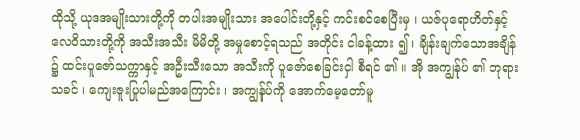ထိုသို့ ယုဒအမျိုးသားတို့ကို တပါးအမျိုးသား အပေါင်းတို့နှင့် ကင်းစင်စေပြီးမှ ၊ ယဇ်ပုရောဟိတ်နှင့် လေဝိသားတို့ကို အသီးအသီး မိမိတို့ အမှုစောင့်ရသည် အတိုင်း ငါခန့်ထား ၍ ၊ ချိန်းချက်သောအချိန် ၌ ထင်းပူဇော်သက္ကာနှင့် အဦးသီးသော အသီးကို ပူဇော်စေခြင်းငှါ စီရင် ၏ ။ အို အကျွန်ုပ် ၏ ဘုရားသခင် ၊ ကျေးဇူးပြုပါမည်အကြောင်း ၊ အကျွန်ုပ်ကို အောက်မေ့တော်မူ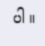ပါ ။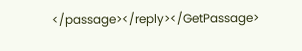</passage></reply></GetPassage>